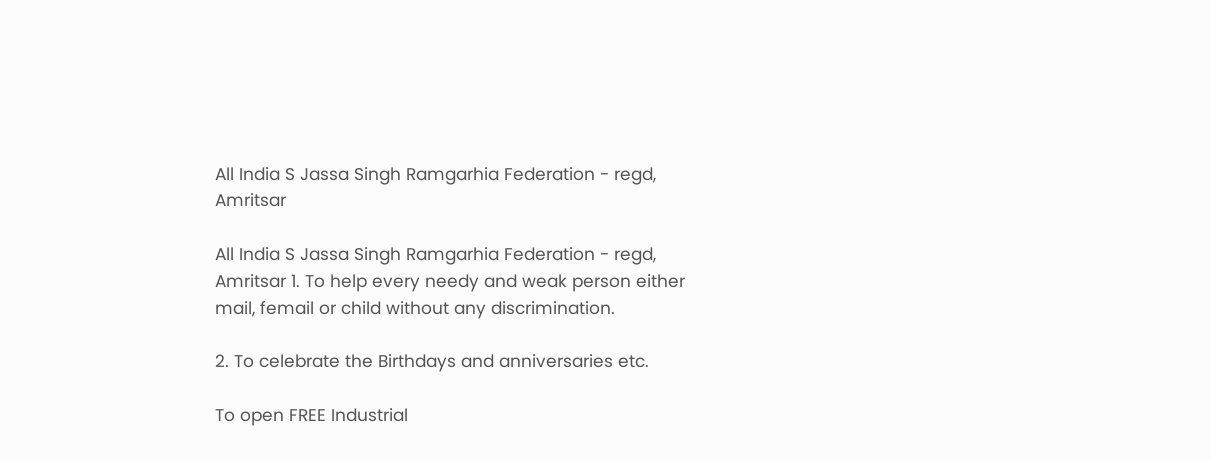All India S Jassa Singh Ramgarhia Federation - regd, Amritsar

All India S Jassa Singh Ramgarhia Federation - regd, Amritsar 1. To help every needy and weak person either mail, femail or child without any discrimination.

2. To celebrate the Birthdays and anniversaries etc.

To open FREE Industrial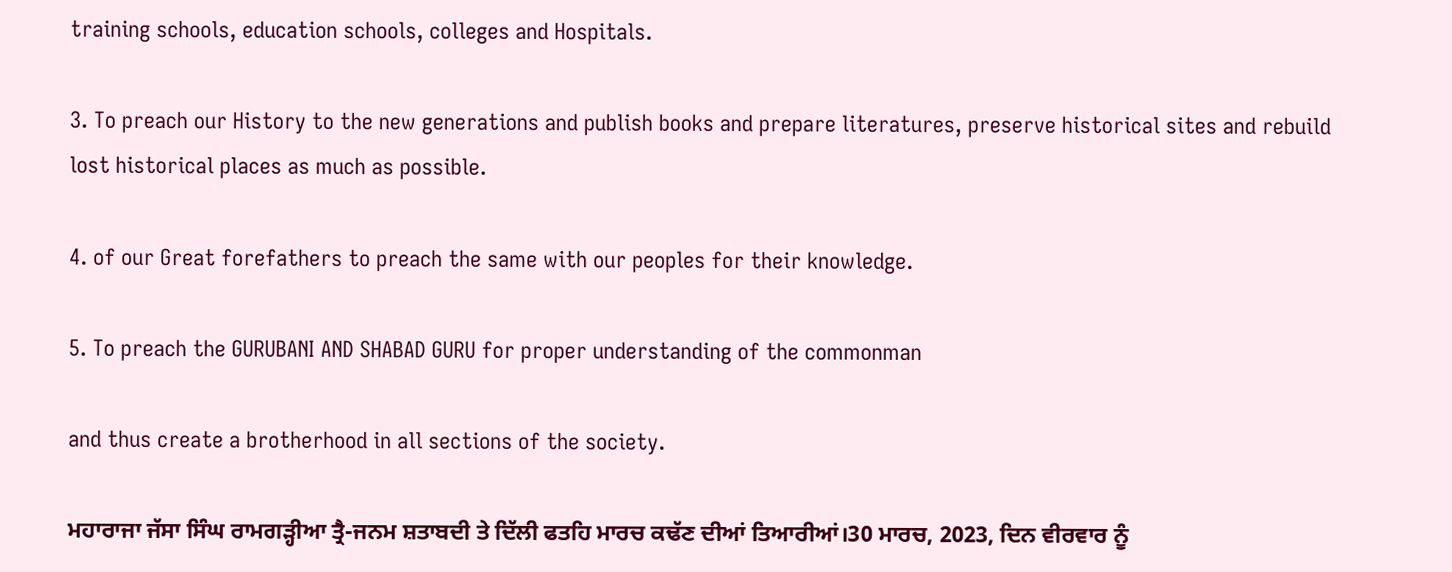training schools, education schools, colleges and Hospitals.

3. To preach our History to the new generations and publish books and prepare literatures, preserve historical sites and rebuild lost historical places as much as possible.

4. of our Great forefathers to preach the same with our peoples for their knowledge.

5. To preach the GURUBANI AND SHABAD GURU for proper understanding of the commonman

and thus create a brotherhood in all sections of the society.

ਮਹਾਰਾਜਾ ਜੱਸਾ ਸਿੰਘ ਰਾਮਗੜ੍ਹੀਆ ਤ੍ਰੈ-ਜਨਮ ਸ਼ਤਾਬਦੀ ਤੇ ਦਿੱਲੀ ਫਤਹਿ ਮਾਰਚ ਕਢੱਣ ਦੀਆਂ ਤਿਆਰੀਆਂ।30 ਮਾਰਚ, 2023, ਦਿਨ ਵੀਰਵਾਰ ਨੂੰ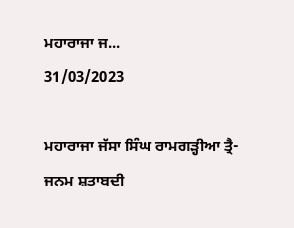ਮਹਾਰਾਜਾ ਜ...
31/03/2023

ਮਹਾਰਾਜਾ ਜੱਸਾ ਸਿੰਘ ਰਾਮਗੜ੍ਹੀਆ ਤ੍ਰੈ-ਜਨਮ ਸ਼ਤਾਬਦੀ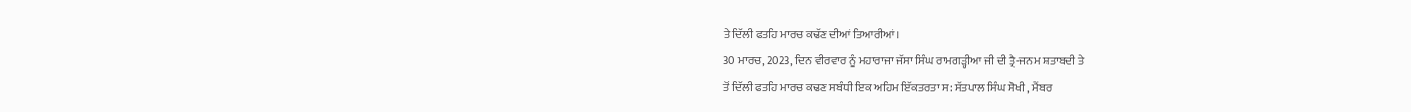ਤੇ ਦਿੱਲੀ ਫਤਹਿ ਮਾਰਚ ਕਢੱਣ ਦੀਆਂ ਤਿਆਰੀਆਂ।
30 ਮਾਰਚ, 2023, ਦਿਨ ਵੀਰਵਾਰ ਨੂੰ ਮਹਾਰਾਜਾ ਜੱਸਾ ਸਿੰਘ ਰਾਮਗੜ੍ਹੀਆ ਜੀ ਦੀ ਤ੍ਰੈ-ਜਨਮ ਸ਼ਤਾਬਦੀ ਤੇ
ਤੋਂ ਦਿੱਲੀ ਫਤਹਿ ਮਾਰਚ ਕਢਣ ਸਬੰਧੀ ਇਕ ਅਹਿਮ ਇੱਕਤਰਤਾ ਸ: ਸੱਤਪਾਲ ਸਿੰਘ ਸੋਖੀ , ਮੈਂਬਰ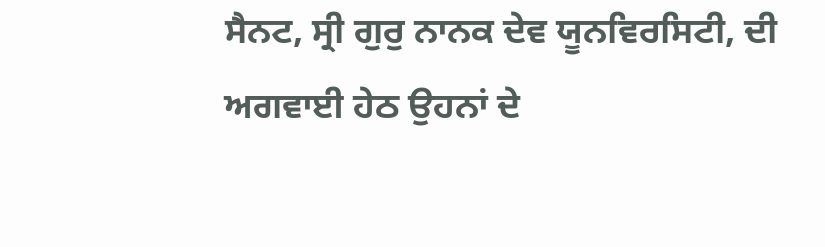ਸੈਨਟ, ਸ੍ਰੀ ਗੁਰੁ ਨਾਨਕ ਦੇਵ ਯੂਨਵਿਰਸਿਟੀ, ਦੀ ਅਗਵਾਈ ਹੇਠ ਉਹਨਾਂ ਦੇ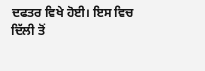ਦਫਤਰ ਵਿਖੇ ਹੋਈ। ਇਸ ਵਿਚ
ਦਿੱਲੀ ਤੋਂ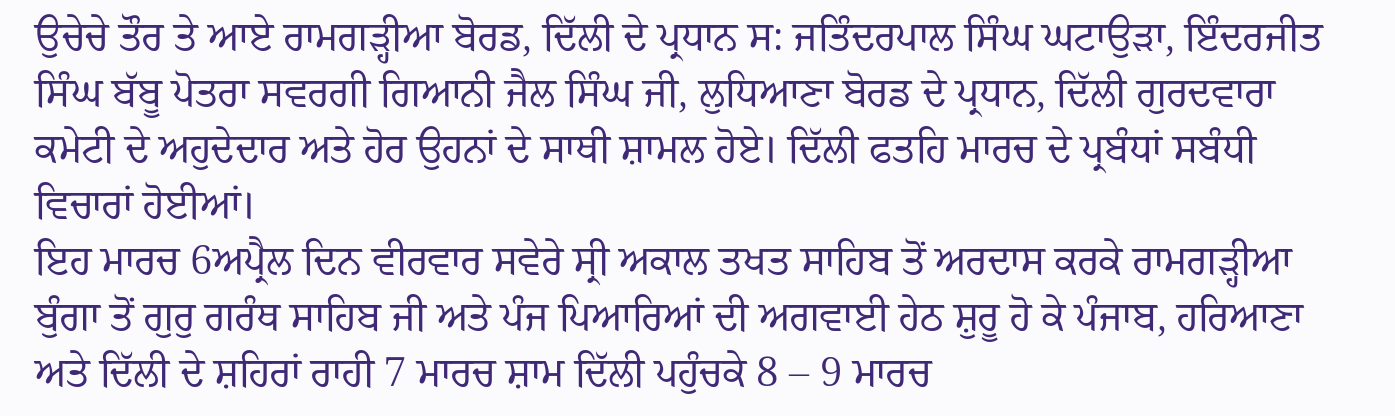ਉਚੇਚੇ ਤੌਰ ਤੇ ਆਏ ਰਾਮਗੜ੍ਹੀਆ ਬੋਰਡ, ਦਿੱਲੀ ਦੇ ਪ੍ਰਧਾਨ ਸ: ਜਤਿੰਦਰਪਾਲ ਸਿੰਘ ਘਟਾਉੜਾ, ਇੰਦਰਜੀਤ
ਸਿੰਘ ਬੱਬੂ ਪੋਤਰਾ ਸਵਰਗੀ ਗਿਆਨੀ ਜੈਲ ਸਿੰਘ ਜੀ, ਲੁਧਿਆਣਾ ਬੋਰਡ ਦੇ ਪ੍ਰਧਾਨ, ਦਿੱਲੀ ਗੁਰਦਵਾਰਾ ਕਮੇਟੀ ਦੇ ਅਹੁਦੇਦਾਰ ਅਤੇ ਹੋਰ ਉਹਨਾਂ ਦੇ ਸਾਥੀ ਸ਼ਾਮਲ ਹੋਏ। ਦਿੱਲੀ ਫਤਹਿ ਮਾਰਚ ਦੇ ਪ੍ਰਬੰਧਾਂ ਸਬੰਧੀ ਵਿਚਾਰਾਂ ਹੋਈਆਂ।
ਇਹ ਮਾਰਚ 6ਅਪ੍ਰੈਲ ਦਿਨ ਵੀਰਵਾਰ ਸਵੇਰੇ ਸ੍ਰੀ ਅਕਾਲ ਤਖਤ ਸਾਹਿਬ ਤੋਂ ਅਰਦਾਸ ਕਰਕੇ ਰਾਮਗੜ੍ਹੀਆ ਬੁੰਗਾ ਤੋਂ ਗੁਰੁ ਗਰੰਥ ਸਾਹਿਬ ਜੀ ਅਤੇ ਪੰਜ ਪਿਆਰਿਆਂ ਦੀ ਅਗਵਾਈ ਹੇਠ ਸ਼ੁਰੂ ਹੋ ਕੇ ਪੰਜਾਬ, ਹਰਿਆਣਾ ਅਤੇ ਦਿੱਲੀ ਦੇ ਸ਼ਹਿਰਾਂ ਰਾਹੀ 7 ਮਾਰਚ ਸ਼ਾਮ ਦਿੱਲੀ ਪਹੁੰਚਕੇ 8 – 9 ਮਾਰਚ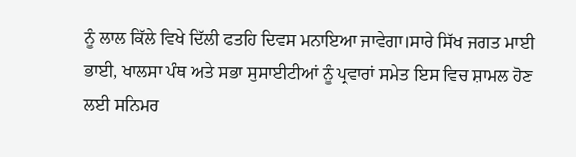ਨੂੰ ਲਾਲ ਕਿੱਲੇ ਵਿਖੇ ਦਿੱਲੀ ਫਤਹਿ ਦਿਵਸ ਮਨਾਇਆ ਜਾਵੇਗਾ।ਸਾਰੇ ਸਿੱਖ ਜਗਤ ਮਾਈ ਭਾਈ, ਖਾਲਸਾ ਪੰਥ ਅਤੇ ਸਭਾ ਸੁਸਾਈਟੀਆਂ ਨੂੰ ਪ੍ਰਵਾਰਾਂ ਸਮੇਤ ਇਸ ਵਿਚ ਸ਼ਾਮਲ ਹੋਣ ਲਈ ਸਨਿਮਰ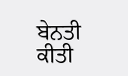ਬੇਨਤੀ ਕੀਤੀ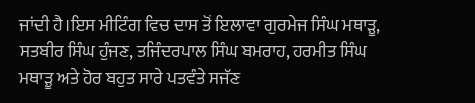ਜਾਂਦੀ ਹੈ।ਇਸ ਮੀਟਿੰਗ ਵਿਚ ਦਾਸ ਤੋਂ ਇਲਾਵਾ ਗੁਰਮੇਜ ਸਿੰਘ ਮਥਾੜੂ, ਸਤਬੀਰ ਸਿੰਘ ਹੁੰਜਣ, ਤਜਿੰਦਰਪਾਲ ਸਿੰਘ ਬਮਰਾਹ, ਹਰਮੀਤ ਸਿੰਘ ਮਥਾੜੂ ਅਤੇ ਹੋਰ ਬਹੁਤ ਸਾਰੇ ਪਤਵੰਤੇ ਸਜੱਣ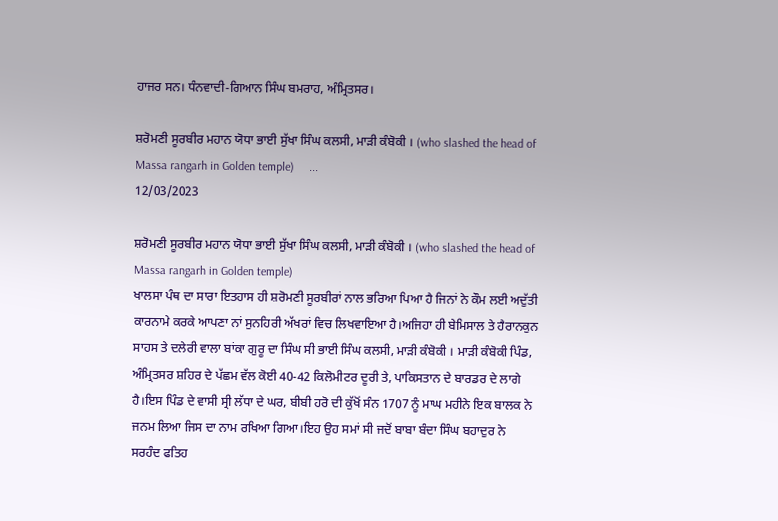ਹਾਜਰ ਸਨ। ਧੰਨਵਾਦੀ-ਗਿਆਨ ਸਿੰਘ ਬਮਰਾਹ, ਅੰਮ੍ਰਿਤਸਰ।

ਸ਼ਰੋਮਣੀ ਸੂਰਬੀਰ ਮਹਾਨ ਯੋਧਾ ਭਾਈ ਸੁੱਖਾ ਸਿੰਘ ਕਲਸੀ, ਮਾੜੀ ਕੰਬੋਕੀ । (who slashed the head of Massa rangarh in Golden temple)     ...
12/03/2023

ਸ਼ਰੋਮਣੀ ਸੂਰਬੀਰ ਮਹਾਨ ਯੋਧਾ ਭਾਈ ਸੁੱਖਾ ਸਿੰਘ ਕਲਸੀ, ਮਾੜੀ ਕੰਬੋਕੀ । (who slashed the head of Massa rangarh in Golden temple)
ਖਾਲਸਾ ਪੰਥ ਦਾ ਸਾਰਾ ਇਤਹਾਸ ਹੀ ਸ਼ਰੋਮਣੀ ਸੂਰਬੀਰਾਂ ਨਾਲ ਭਰਿਆ ਪਿਆ ਹੈ ਜਿਨਾਂ ਨੇ ਕੌਮ ਲਈ ਅਦੁੱਤੀ
ਕਾਰਨਾਮੇ ਕਰਕੇ ਆਪਣਾ ਨਾਂ ਸੁਨਹਿਰੀ ਅੱਖਰਾਂ ਵਿਚ ਲਿਖਵਾਇਆ ਹੈ।ਅਜਿਹਾ ਹੀ ਬੇਮਿਸਾਲ ਤੇ ਹੈਰਾਨਕੁਨ
ਸਾਹਸ ਤੇ ਦਲੇਰੀ ਵਾਲਾ ਬਾਂਕਾ ਗੁਰੂ ਦਾ ਸਿੰਘ ਸੀ ਭਾਈ ਸਿੰਘ ਕਲਸੀ, ਮਾੜੀ ਕੰਬੋਕੀ । ਮਾੜੀ ਕੰਬੋਕੀ ਪਿੰਡ, ਅੰਮ੍ਰਿਤਸਰ ਸ਼ਹਿਰ ਦੇ ਪੱਛਮ ਵੱਲ ਕੋਈ 40-42 ਕਿਲੋਮੀਟਰ ਦੂਰੀ ਤੇ, ਪਾਕਿਸਤਾਨ ਦੇ ਬਾਰਡਰ ਦੇ ਲਾਗੇ ਹੈ।ਇਸ ਪਿੰਡ ਦੇ ਵਾਸੀ ਸ੍ਰੀ ਲੱਧਾ ਦੇ ਘਰ, ਬੀਬੀ ਹਰੋ ਦੀ ਕੁੱਖੋਂ ਸੰਨ 1707 ਨੂੰ ਮਾਘ ਮਹੀਨੇ ਇਕ ਬਾਲਕ ਨੇ
ਜਨਮ ਲਿਆ ਜਿਸ ਦਾ ਨਾਮ ਰਖਿਆ ਗਿਆ।ਇਹ ਉਹ ਸਮਾਂ ਸੀ ਜਦੋਂ ਬਾਬਾ ਬੰਦਾ ਸਿੰਘ ਬਹਾਦੁਰ ਨੇ
ਸਰਹੰਦ ਫਤਿਹ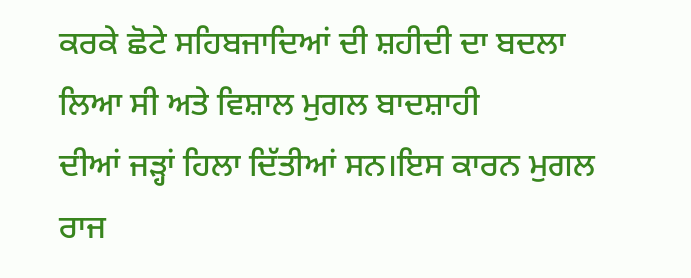ਕਰਕੇ ਛੋਟੇ ਸਹਿਬਜਾਦਿਆਂ ਦੀ ਸ਼ਹੀਦੀ ਦਾ ਬਦਲਾ ਲਿਆ ਸੀ ਅਤੇ ਵਿਸ਼ਾਲ ਮੁਗਲ ਬਾਦਸ਼ਾਹੀ
ਦੀਆਂ ਜੜ੍ਹਾਂ ਹਿਲਾ ਦਿੱਤੀਆਂ ਸਨ।ਇਸ ਕਾਰਨ ਮੁਗਲ ਰਾਜ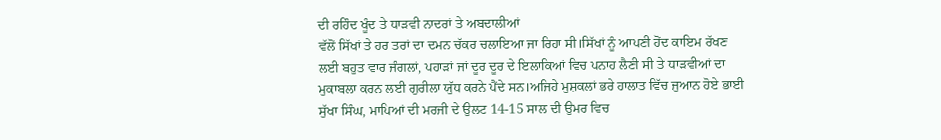ਦੀ ਰਹਿੰਦ ਖੂੰਦ ਤੇ ਧਾੜਵੀ ਨਾਦਰਾਂ ਤੇ ਅਬਦਾਲੀਆਂ
ਵੱਲੋਂ ਸਿੱਖਾਂ ਤੇ ਹਰ ਤਰਾਂ ਦਾ ਦਮਨ ਚੱਕਰ ਚਲਾਇਆ ਜਾ ਰਿਹਾ ਸੀ।ਸਿੱਖਾਂ ਨੂੰ ਆਪਣੀ ਹੋਂਦ ਕਾਇਮ ਰੱਖਣ
ਲਈ ਬਹੁਤ ਵਾਰ ਜੰਗਲਾਂ, ਪਹਾੜਾਂ ਜਾਂ ਦੂਰ ਦੂਰ ਦੇ ਇਲਾਕਿਆਂ ਵਿਚ ਪਨਾਹ ਲੈਣੀ ਸੀ ਤੇ ਧਾੜਵੀਆਂ ਦਾ
ਮੁਕਾਬਲਾ ਕਰਨ ਲਈ ਗੁਰੀਲਾ ਯੁੱਧ ਕਰਨੇ ਪੈਂਦੇ ਸਨ।ਅਜਿਹੇ ਮੁਸ਼ਕਲਾਂ ਭਰੇ ਹਾਲਾਤ ਵਿੱਚ ਜੁਆਨ ਹੋਏ ਭਾਈ
ਸੁੱਖਾ ਸਿੰਘ, ਮਾਪਿਆਂ ਦੀ ਮਰਜੀ ਦੇ ਉਲਟ 14-15 ਸਾਲ ਦੀ ਉਮਰ ਵਿਚ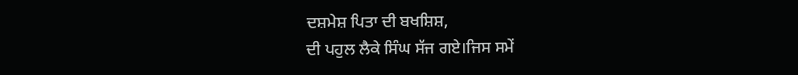ਦਸ਼ਮੇਸ਼ ਪਿਤਾ ਦੀ ਬਖਸ਼ਿਸ਼,
ਦੀ ਪਹੁਲ ਲੈਕੇ ਸਿੰਘ ਸੱਜ ਗਏ।ਜਿਸ ਸਮੇਂ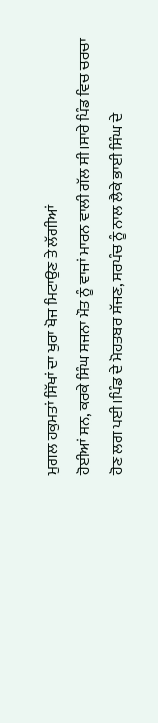ਮੁਗਲ ਹਕੁਮਤਾਂ ਸਿੱਖਾਂ ਦਾ ਖੁਰਾ ਖੋਜ ਮਿਟਾਉਣ ਤੇ ਲੱਗੀਆਂ
ਹੋਈਆਂ ਸਨ, ਕਰਕੇ ਸਿੰਘ ਸਜਨਾ ਮੌਤ ਨੂੰ ਵਾਜਾਂ ਮਾਰਨ ਵਾਲੀ ਗੱਲ ਸੀ।ਸਾਰੇ ਪਿੰਡ ਵਿਚ ਚਰਚਾ
ਹੋਣ ਲਗ ਪਈ।ਪਿੰਡ ਦੇ ਮੋਹਤਬਰ ਸੱਜਣ, ਸਰਪੰਚ ਨੂੰ ਨਾਲ ਲੈਕੇ ਭਾਈ ਸਿੰਘ ਦੇ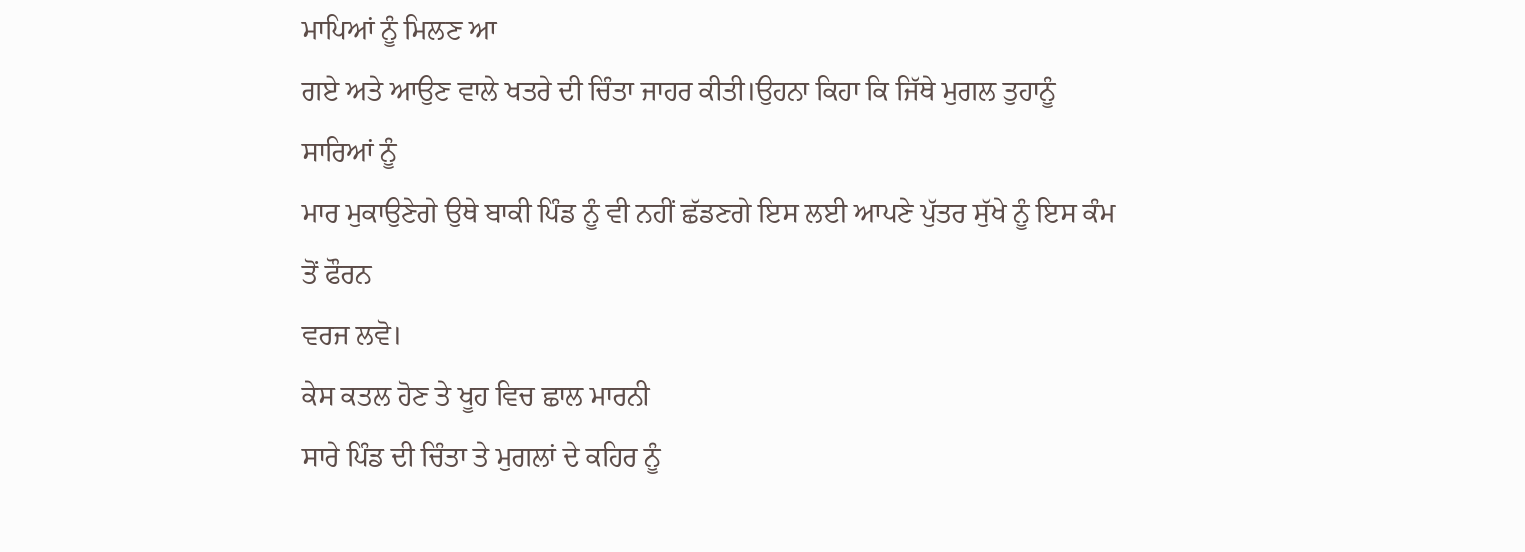ਮਾਪਿਆਂ ਨੂੰ ਮਿਲਣ ਆ
ਗਏ ਅਤੇ ਆਉਣ ਵਾਲੇ ਖਤਰੇ ਦੀ ਚਿੰਤਾ ਜਾਹਰ ਕੀਤੀ।ਉਹਨਾ ਕਿਹਾ ਕਿ ਜਿੱਥੇ ਮੁਗਲ ਤੁਹਾਨੂੰ ਸਾਰਿਆਂ ਨੂੰ
ਮਾਰ ਮੁਕਾਉਣੇਗੇ ਉਥੇ ਬਾਕੀ ਪਿੰਡ ਨੂੰ ਵੀ ਨਹੀਂ ਛੱਡਣਗੇ ਇਸ ਲਈ ਆਪਣੇ ਪੁੱਤਰ ਸੁੱਖੇ ਨੂੰ ਇਸ ਕੰਮ ਤੋਂ ਫੌਰਨ
ਵਰਜ ਲਵੋ।
ਕੇਸ ਕਤਲ ਹੋਣ ਤੇ ਖੂਹ ਵਿਚ ਛਾਲ ਮਾਰਨੀ
ਸਾਰੇ ਪਿੰਡ ਦੀ ਚਿੰਤਾ ਤੇ ਮੁਗਲਾਂ ਦੇ ਕਹਿਰ ਨੂੰ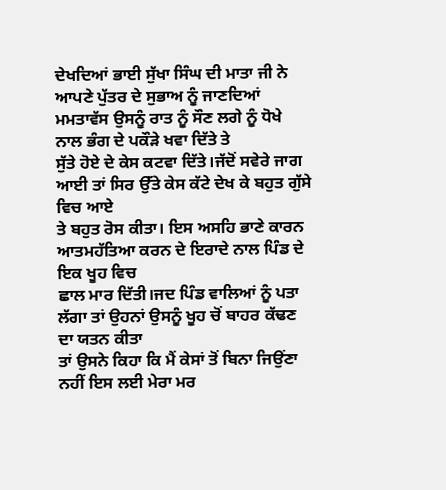ਦੇਖਦਿਆਂ ਭਾਈ ਸੁੱਖਾ ਸਿੰਘ ਦੀ ਮਾਤਾ ਜੀ ਨੇ ਆਪਣੇ ਪੁੱਤਰ ਦੇ ਸੁਭਾਅ ਨੂੰ ਜਾਣਦਿਆਂ ਮਮਤਾਵੱਸ ਉਸਨੂੰ ਰਾਤ ਨੂੰ ਸੌਣ ਲਗੇ ਨੂੰ ਧੋਖੇ ਨਾਲ ਭੰਗ ਦੇ ਪਕੌੜੇ ਖਵਾ ਦਿੱਤੇ ਤੇ
ਸੁੱਤੇ ਹੋਏ ਦੇ ਕੇਸ ਕਟਵਾ ਦਿੱਤੇ।ਜੱਦੋਂ ਸਵੇਰੇ ਜਾਗ ਆਈ ਤਾਂ ਸਿਰ ਉੱਤੇ ਕੇਸ ਕੱਟੇ ਦੇਖ ਕੇ ਬਹੁਤ ਗੁੱਸੇ ਵਿਚ ਆਏ
ਤੇ ਬਹੁਤ ਰੋਸ ਕੀਤਾ। ਇਸ ਅਸਹਿ ਭਾਣੇ ਕਾਰਨ ਆਤਮਹੱਤਿਆ ਕਰਨ ਦੇ ਇਰਾਦੇ ਨਾਲ ਪਿੰਡ ਦੇ ਇਕ ਖੂਹ ਵਿਚ
ਛਾਲ ਮਾਰ ਦਿੱਤੀ।ਜਦ ਪਿੰਡ ਵਾਲਿਆਂ ਨੂੰ ਪਤਾ ਲੱਗਾ ਤਾਂ ਉਹਨਾਂ ਉਸਨੂੰ ਖੂਹ ਚੋਂ ਬਾਹਰ ਕੱਢਣ ਦਾ ਯਤਨ ਕੀਤਾ
ਤਾਂ ਉਸਨੇ ਕਿਹਾ ਕਿ ਮੈਂ ਕੇਸਾਂ ਤੋਂ ਬਿਨਾ ਜਿਉਂਣਾ ਨਹੀਂ ਇਸ ਲਈ ਮੇਰਾ ਮਰ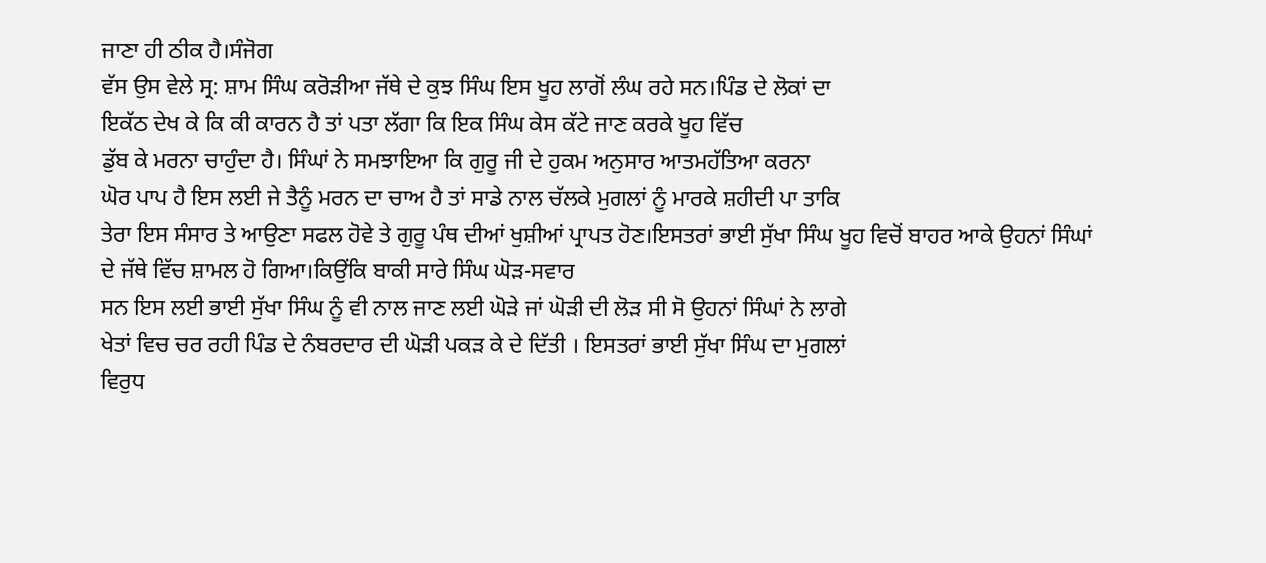ਜਾਣਾ ਹੀ ਠੀਕ ਹੈ।ਸੰਜੋਗ
ਵੱਸ ਉਸ ਵੇਲੇ ਸ੍ਰ: ਸ਼ਾਮ ਸਿੰਘ ਕਰੋੜੀਆ ਜੱਥੇ ਦੇ ਕੁਝ ਸਿੰਘ ਇਸ ਖੂਹ ਲਾਗੋਂ ਲੰਘ ਰਹੇ ਸਨ।ਪਿੰਡ ਦੇ ਲੋਕਾਂ ਦਾ
ਇਕੱਠ ਦੇਖ ਕੇ ਕਿ ਕੀ ਕਾਰਨ ਹੈ ਤਾਂ ਪਤਾ ਲੱਗਾ ਕਿ ਇਕ ਸਿੰਘ ਕੇਸ ਕੱਟੇ ਜਾਣ ਕਰਕੇ ਖੂਹ ਵਿੱਚ
ਡੁੱਬ ਕੇ ਮਰਨਾ ਚਾਹੁੰਦਾ ਹੈ। ਸਿੰਘਾਂ ਨੇ ਸਮਝਾਇਆ ਕਿ ਗੁਰੂ ਜੀ ਦੇ ਹੁਕਮ ਅਨੁਸਾਰ ਆਤਮਹੱਤਿਆ ਕਰਨਾ
ਘੋਰ ਪਾਪ ਹੈ ਇਸ ਲਈ ਜੇ ਤੈਨੂੰ ਮਰਨ ਦਾ ਚਾਅ ਹੈ ਤਾਂ ਸਾਡੇ ਨਾਲ ਚੱਲਕੇ ਮੁਗਲਾਂ ਨੂੰ ਮਾਰਕੇ ਸ਼ਹੀਦੀ ਪਾ ਤਾਕਿ
ਤੇਰਾ ਇਸ ਸੰਸਾਰ ਤੇ ਆਉਣਾ ਸਫਲ ਹੋਵੇ ਤੇ ਗੁਰੂ ਪੰਥ ਦੀਆਂ ਖੁਸ਼ੀਆਂ ਪ੍ਰਾਪਤ ਹੋਣ।ਇਸਤਰਾਂ ਭਾਈ ਸੁੱਖਾ ਸਿੰਘ ਖੂਹ ਵਿਚੋਂ ਬਾਹਰ ਆਕੇ ਉਹਨਾਂ ਸਿੰਘਾਂ ਦੇ ਜੱਥੇ ਵਿੱਚ ਸ਼ਾਮਲ ਹੋ ਗਿਆ।ਕਿਉਂਕਿ ਬਾਕੀ ਸਾਰੇ ਸਿੰਘ ਘੋੜ-ਸਵਾਰ
ਸਨ ਇਸ ਲਈ ਭਾਈ ਸੁੱਖਾ ਸਿੰਘ ਨੂੰ ਵੀ ਨਾਲ ਜਾਣ ਲਈ ਘੋੜੇ ਜਾਂ ਘੋੜੀ ਦੀ ਲੋੜ ਸੀ ਸੋ ਉਹਨਾਂ ਸਿੰਘਾਂ ਨੇ ਲਾਗੇ
ਖੇਤਾਂ ਵਿਚ ਚਰ ਰਹੀ ਪਿੰਡ ਦੇ ਨੰਬਰਦਾਰ ਦੀ ਘੋੜੀ ਪਕੜ ਕੇ ਦੇ ਦਿੱਤੀ । ਇਸਤਰਾਂ ਭਾਈ ਸੁੱਖਾ ਸਿੰਘ ਦਾ ਮੁਗਲਾਂ
ਵਿਰੁਧ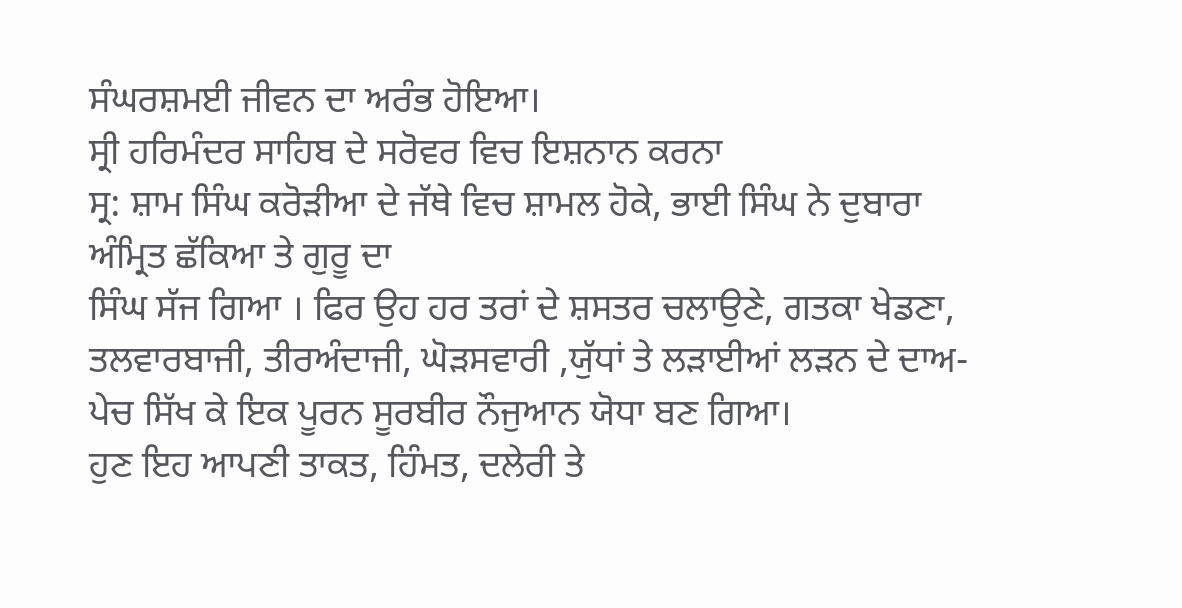ਸੰਘਰਸ਼ਮਈ ਜੀਵਨ ਦਾ ਅਰੰਭ ਹੋਇਆ।
ਸ੍ਰੀ ਹਰਿਮੰਦਰ ਸਾਹਿਬ ਦੇ ਸਰੋਵਰ ਵਿਚ ਇਸ਼ਨਾਨ ਕਰਨਾ
ਸ੍ਰ: ਸ਼ਾਮ ਸਿੰਘ ਕਰੋੜੀਆ ਦੇ ਜੱਥੇ ਵਿਚ ਸ਼ਾਮਲ ਹੋਕੇ, ਭਾਈ ਸਿੰਘ ਨੇ ਦੁਬਾਰਾ ਅੰਮ੍ਰਿਤ ਛੱਕਿਆ ਤੇ ਗੁਰੂ ਦਾ
ਸਿੰਘ ਸੱਜ ਗਿਆ । ਫਿਰ ਉਹ ਹਰ ਤਰਾਂ ਦੇ ਸ਼ਸਤਰ ਚਲਾਉਣੇ, ਗਤਕਾ ਖੇਡਣਾ, ਤਲਵਾਰਬਾਜੀ, ਤੀਰਅੰਦਾਜੀ, ਘੋੜਸਵਾਰੀ ,ਯੁੱਧਾਂ ਤੇ ਲੜਾਈਆਂ ਲੜਨ ਦੇ ਦਾਅ-ਪੇਚ ਸਿੱਖ ਕੇ ਇਕ ਪੂਰਨ ਸੂਰਬੀਰ ਨੌਜੁਆਨ ਯੋਧਾ ਬਣ ਗਿਆ।
ਹੁਣ ਇਹ ਆਪਣੀ ਤਾਕਤ, ਹਿੰਮਤ, ਦਲੇਰੀ ਤੇ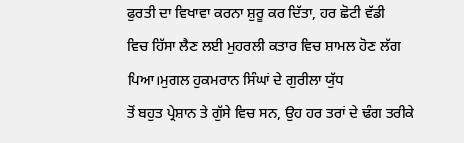ਫੁਰਤੀ ਦਾ ਵਿਖਾਵਾ ਕਰਨਾ ਸ਼ੁਰੂ ਕਰ ਦਿੱਤਾ, ਹਰ ਛੋਟੀ ਵੱਡੀ
ਵਿਚ ਹਿੱਸਾ ਲੈਣ ਲਈ ਮੁਹਰਲੀ ਕਤਾਰ ਵਿਚ ਸ਼ਾਮਲ ਹੋਣ ਲੱਗ ਪਿਆ।ਮੁਗਲ ਹੁਕਮਰਾਨ ਸਿੰਘਾਂ ਦੇ ਗੁਰੀਲਾ ਯੁੱਧ
ਤੋਂ ਬਹੁਤ ਪ੍ਰੇਸ਼ਾਨ ਤੇ ਗੁੱਸੇ ਵਿਚ ਸਨ, ਉਹ ਹਰ ਤਰਾਂ ਦੇ ਢੰਗ ਤਰੀਕੇ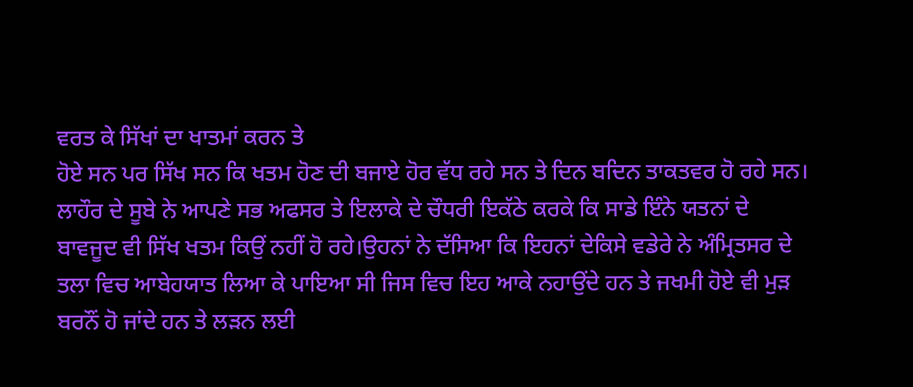ਵਰਤ ਕੇ ਸਿੱਖਾਂ ਦਾ ਖਾਤਮਾਂ ਕਰਨ ਤੇ
ਹੋਏ ਸਨ ਪਰ ਸਿੱਖ ਸਨ ਕਿ ਖਤਮ ਹੋਣ ਦੀ ਬਜਾਏ ਹੋਰ ਵੱਧ ਰਹੇ ਸਨ ਤੇ ਦਿਨ ਬਦਿਨ ਤਾਕਤਵਰ ਹੋ ਰਹੇ ਸਨ।
ਲਾਹੌਰ ਦੇ ਸੂਬੇ ਨੇ ਆਪਣੇ ਸਭ ਅਫਸਰ ਤੇ ਇਲਾਕੇ ਦੇ ਚੌਧਰੀ ਇਕੱਠੇ ਕਰਕੇ ਕਿ ਸਾਡੇ ਇੰਨੇ ਯਤਨਾਂ ਦੇ
ਬਾਵਜੂਦ ਵੀ ਸਿੱਖ ਖਤਮ ਕਿਉਂ ਨਹੀਂ ਹੋ ਰਹੇ।ਉਹਨਾਂ ਨੇ ਦੱਸਿਆ ਕਿ ਇਹਨਾਂ ਦੇਕਿਸੇ ਵਡੇਰੇ ਨੇ ਅੰਮ੍ਰਿਤਸਰ ਦੇ
ਤਲਾ ਵਿਚ ਆਬੇਹਯਾਤ ਲਿਆ ਕੇ ਪਾਇਆ ਸੀ ਜਿਸ ਵਿਚ ਇਹ ਆਕੇ ਨਹਾਉਂਦੇ ਹਨ ਤੇ ਜਖਮੀ ਹੋਏ ਵੀ ਮੁੜ
ਬਰਨੌਂ ਹੋ ਜਾਂਦੇ ਹਨ ਤੇ ਲੜਨ ਲਈ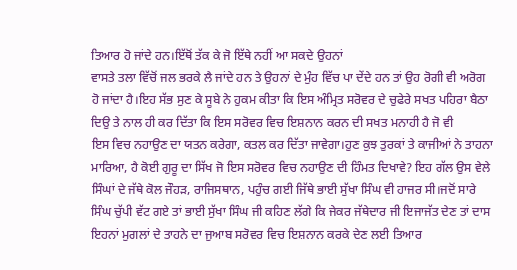ਤਿਆਰ ਹੋ ਜਾਂਦੇ ਹਨ।ਇੱਥੋਂ ਤੱਕ ਕੇ ਜੋ ਇੱਥੇ ਨਹੀਂ ਆ ਸਕਦੇ ਉਹਨਾਂ
ਵਾਸਤੇ ਤਲਾ ਵਿੱਚੋਂ ਜਲ ਭਰਕੇ ਲੈ ਜਾਂਦੇ ਹਨ ਤੇ ਉਹਨਾਂ ਦੇ ਮੁੰਹ ਵਿੱਚ ਪਾ ਦੇਂਦੇ ਹਨ ਤਾਂ ਉਹ ਰੋਗੀ ਵੀ ਅਰੋਗ
ਹੋ ਜਾਂਦਾ ਹੈ।ਇਹ ਸੱਭ ਸੁਣ ਕੇ ਸੂਬੇ ਨੇ ਹੁਕਮ ਕੀਤਾ ਕਿ ਇਸ ਅੰਮ੍ਰਿਤ ਸਰੋਵਰ ਦੇ ਚੁਫੇਰੇ ਸਖਤ ਪਹਿਰਾ ਬੈਠਾ
ਦਿਉ ਤੇ ਨਾਲ ਹੀ ਕਰ ਦਿੱਤਾ ਕਿ ਇਸ ਸਰੋਵਰ ਵਿਚ ਇਸ਼ਨਾਨ ਕਰਨ ਦੀ ਸਖਤ ਮਨਾਹੀ ਹੈ ਜੋ ਵੀ
ਇਸ ਵਿਚ ਨਹਾਉਣ ਦਾ ਯਤਨ ਕਰੇਗਾ, ਕਤਲ ਕਰ ਦਿੱਤਾ ਜਾਵੇਗਾ।ਹੁਣ ਕੁਝ ਤੁਰਕਾਂ ਤੇ ਕਾਜੀਆਂ ਨੇ ਤਾਹਨਾ
ਮਾਰਿਆ, ਹੈ ਕੋਈ ਗੁਰੂ ਦਾ ਸਿੱਖ ਜੋ ਇਸ ਸਰੋਵਰ ਵਿਚ ਨਹਾਉਣ ਦੀ ਹਿੰਮਤ ਦਿਖਾਵੇ? ਇਹ ਗੱਲ ਉਸ ਵੇਲੇ
ਸਿੰਘਾਂ ਦੇ ਜੱਥੇ ਕੋਲ ਜੌਹੜ, ਰਾਜਿਸਥਾਨ, ਪਹੁੰਚ ਗਈ ਜਿੱਥੇ ਭਾਈ ਸੁੱਖਾ ਸਿੰਘ ਵੀ ਹਾਜਰ ਸੀ।ਜਦੋਂ ਸਾਰੇ ਸਿੰਘ ਚੁੱਪੀ ਵੱਟ ਗਏ ਤਾਂ ਭਾਈ ਸੁੱਖਾ ਸਿੰਘ ਜੀ ਕਹਿਣ ਲੱਗੇ ਕਿ ਜੇਕਰ ਜੱਥੇਦਾਰ ਜੀ ਇਜਾਜੱਤ ਦੇਣ ਤਾਂ ਦਾਸ ਇਹਨਾਂ ਮੁਗਲਾਂ ਦੇ ਤਾਹਨੇ ਦਾ ਜੁਆਬ ਸਰੋਵਰ ਵਿਚ ਇਸ਼ਨਾਨ ਕਰਕੇ ਦੇਣ ਲਈ ਤਿਆਰ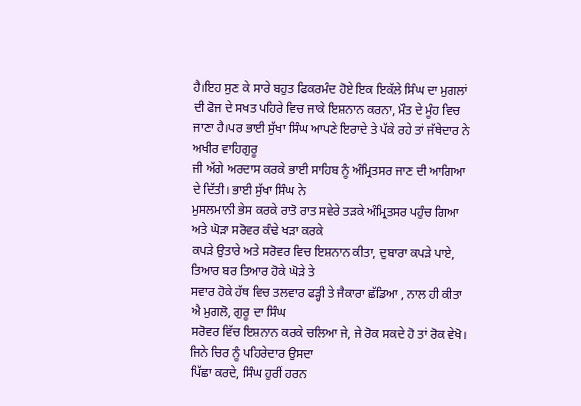ਹੈ।ਇਹ ਸੁਣ ਕੇ ਸਾਰੇ ਬਹੁਤ ਫਿਕਰਮੰਦ ਹੋਏ ਇਕ ਇਕੱਲੇ ਸਿੰਘ ਦਾ ਮੁਗਲਾਂ ਦੀ ਫੋਜ ਦੇ ਸਖਤ ਪਹਿਰੇ ਵਿਚ ਜਾਕੇ ਇਸ਼ਨਾਨ ਕਰਨਾ, ਮੌਤ ਦੇ ਮੂੰਹ ਵਿਚ ਜਾਣਾ ਹੈ।ਪਰ ਭਾਈ ਸੁੱਖਾ ਸਿੰਘ ਆਪਣੇ ਇਰਾਦੇ ਤੇ ਪੱਕੇ ਰਹੇ ਤਾਂ ਜੱਥੇਦਾਰ ਨੇ ਅਖੀਰ ਵਾਹਿਗੁਰੂ
ਜੀ ਅੱਗੇ ਅਰਦਾਸ ਕਰਕੇ ਭਾਈ ਸਾਹਿਬ ਨੂੰ ਅੰਮ੍ਰਿਤਸਰ ਜਾਣ ਦੀ ਆਗਿਆ ਦੇ ਦਿੱਤੀ। ਭਾਈ ਸੁੱਖਾ ਸਿੰਘ ਨੇ
ਮੁਸਲਮਾਨੀ ਭੇਸ ਕਰਕੇ ਰਾਤੋ ਰਾਤ ਸਵੇਰੇ ਤੜਕੇ ਅੰਮ੍ਰਿਤਸਰ ਪਹੁੰਚ ਗਿਆ ਅਤੇ ਘੋੜਾ ਸਰੋਵਰ ਕੰਢੇ ਖੜਾ ਕਰਕੇ
ਕਪੜੇ ਉਤਾਰੇ ਅਤੇ ਸਰੋਵਰ ਵਿਚ ਇਸ਼ਨਾਨ ਕੀਤਾ, ਦੁਬਾਰਾ ਕਪੜੇ ਪਾਏ, ਤਿਆਰ ਬਰ ਤਿਆਰ ਹੋਕੇ ਘੋੜੇ ਤੇ
ਸਵਾਰ ਹੋਕੇ ਹੱਥ ਵਿਚ ਤਲਵਾਰ ਫੜ੍ਹੀ ਤੇ ਜੈਕਾਰਾ ਛੱਡਿਆ , ਨਾਲ ਹੀ ਕੀਤਾ ਐ ਮੁਗਲੋ, ਗੁਰੂ ਦਾ ਸਿੰਘ
ਸਰੋਵਰ ਵਿੱਚ ਇਸ਼ਨਾਨ ਕਰਕੇ ਚਲਿਆ ਜੇ, ਜੇ ਰੋਕ ਸਕਦੇ ਹੋ ਤਾਂ ਰੋਕ ਵੇਖੋ। ਜਿਨੇ ਚਿਰ ਨੂੰ ਪਹਿਰੇਦਾਰ ਉਸਦਾ
ਪਿੱਛਾ ਕਰਦੇ, ਸਿੰਘ ਹੁਰੀਂ ਹਰਨ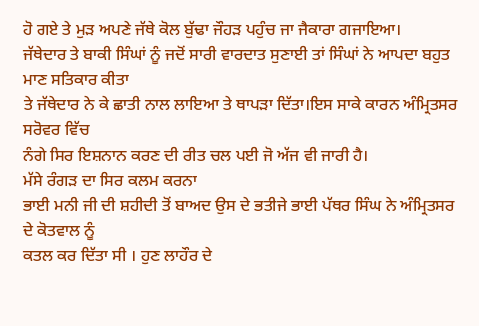ਹੋ ਗਏ ਤੇ ਮੁੜ ਅਪਣੇ ਜੱਥੇ ਕੋਲ ਬੁੱਢਾ ਜੌਹੜ ਪਹੁੰਚ ਜਾ ਜੈਕਾਰਾ ਗਜਾਇਆ।
ਜੱਥੇਦਾਰ ਤੇ ਬਾਕੀ ਸਿੰਘਾਂ ਨੂੰ ਜਦੋਂ ਸਾਰੀ ਵਾਰਦਾਤ ਸੁਣਾਈ ਤਾਂ ਸਿੰਘਾਂ ਨੇ ਆਪਦਾ ਬਹੁਤ ਮਾਣ ਸਤਿਕਾਰ ਕੀਤਾ
ਤੇ ਜੱਥੇਦਾਰ ਨੇ ਕੇ ਛਾਤੀ ਨਾਲ ਲਾਇਆ ਤੇ ਥਾਪੜਾ ਦਿੱਤਾ।ਇਸ ਸਾਕੇ ਕਾਰਨ ਅੰਮ੍ਰਿਤਸਰ ਸਰੋਵਰ ਵਿੱਚ
ਨੰਗੇ ਸਿਰ ਇਸ਼ਨਾਨ ਕਰਣ ਦੀ ਰੀਤ ਚਲ ਪਈ ਜੋ ਅੱਜ ਵੀ ਜਾਰੀ ਹੈ।
ਮੱਸੇ ਰੰਗੜ ਦਾ ਸਿਰ ਕਲਮ ਕਰਨਾ
ਭਾਈ ਮਨੀ ਜੀ ਦੀ ਸ਼ਹੀਦੀ ਤੋਂ ਬਾਅਦ ਉਸ ਦੇ ਭਤੀਜੇ ਭਾਈ ਪੱਥਰ ਸਿੰਘ ਨੇ ਅੰਮ੍ਰਿਤਸਰ ਦੇ ਕੋਤਵਾਲ ਨੂੰ
ਕਤਲ ਕਰ ਦਿੱਤਾ ਸੀ । ਹੁਣ ਲਾਹੌਰ ਦੇ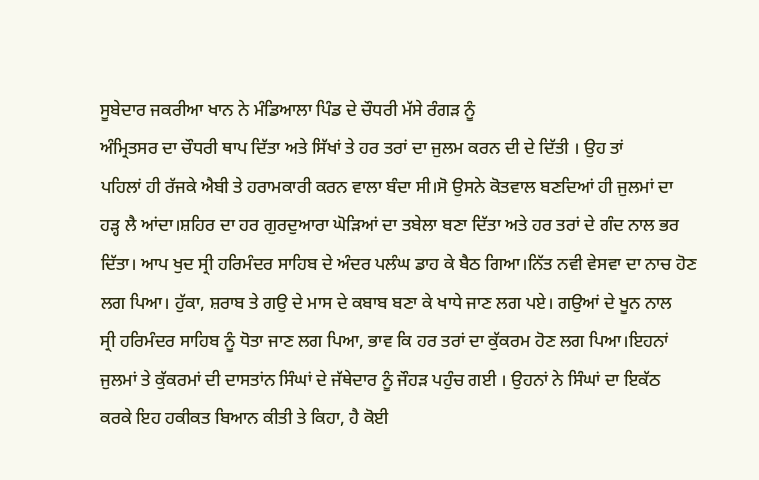ਸੂਬੇਦਾਰ ਜਕਰੀਆ ਖਾਨ ਨੇ ਮੰਡਿਆਲਾ ਪਿੰਡ ਦੇ ਚੌਧਰੀ ਮੱਸੇ ਰੰਗੜ ਨੂੰ
ਅੰਮ੍ਰਿਤਸਰ ਦਾ ਚੌਧਰੀ ਥਾਪ ਦਿੱਤਾ ਅਤੇ ਸਿੱਖਾਂ ਤੇ ਹਰ ਤਰਾਂ ਦਾ ਜੁਲਮ ਕਰਨ ਦੀ ਦੇ ਦਿੱਤੀ । ਉਹ ਤਾਂ
ਪਹਿਲਾਂ ਹੀ ਰੱਜਕੇ ਐਬੀ ਤੇ ਹਰਾਮਕਾਰੀ ਕਰਨ ਵਾਲਾ ਬੰਦਾ ਸੀ।ਸੋ ਉਸਨੇ ਕੋਤਵਾਲ ਬਣਦਿਆਂ ਹੀ ਜੁਲਮਾਂ ਦਾ
ਹੜ੍ਹ ਲੈ ਆਂਦਾ।ਸ਼ਹਿਰ ਦਾ ਹਰ ਗੁਰਦੁਆਰਾ ਘੋੜਿਆਂ ਦਾ ਤਬੇਲਾ ਬਣਾ ਦਿੱਤਾ ਅਤੇ ਹਰ ਤਰਾਂ ਦੇ ਗੰਦ ਨਾਲ ਭਰ
ਦਿੱਤਾ। ਆਪ ਖੁਦ ਸ੍ਰੀ ਹਰਿਮੰਦਰ ਸਾਹਿਬ ਦੇ ਅੰਦਰ ਪਲੰਘ ਡਾਹ ਕੇ ਬੈਠ ਗਿਆ।ਨਿੱਤ ਨਵੀ ਵੇਸਵਾ ਦਾ ਨਾਚ ਹੋਣ
ਲਗ ਪਿਆ। ਹੁੱਕਾ, ਸ਼ਰਾਬ ਤੇ ਗਉ ਦੇ ਮਾਸ ਦੇ ਕਬਾਬ ਬਣਾ ਕੇ ਖਾਧੇ ਜਾਣ ਲਗ ਪਏ। ਗਉਆਂ ਦੇ ਖੂਨ ਨਾਲ
ਸ੍ਰੀ ਹਰਿਮੰਦਰ ਸਾਹਿਬ ਨੂੰ ਧੋਤਾ ਜਾਣ ਲਗ ਪਿਆ, ਭਾਵ ਕਿ ਹਰ ਤਰਾਂ ਦਾ ਕੁੱਕਰਮ ਹੋਣ ਲਗ ਪਿਆ।ਇਹਨਾਂ
ਜੁਲਮਾਂ ਤੇ ਕੁੱਕਰਮਾਂ ਦੀ ਦਾਸਤਾਂਨ ਸਿੰਘਾਂ ਦੇ ਜੱਥੇਦਾਰ ਨੂੰ ਜੌਹੜ ਪਹੁੰਚ ਗਈ । ਉਹਨਾਂ ਨੇ ਸਿੰਘਾਂ ਦਾ ਇਕੱਠ
ਕਰਕੇ ਇਹ ਹਕੀਕਤ ਬਿਆਨ ਕੀਤੀ ਤੇ ਕਿਹਾ, ਹੈ ਕੋਈ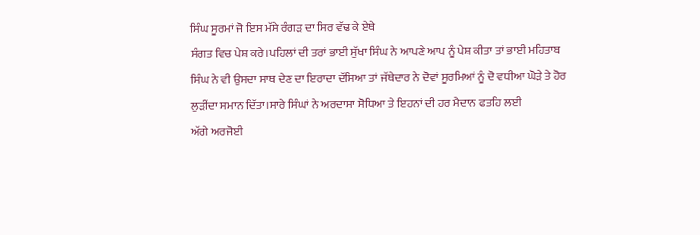ਸਿੰਘ ਸੂਰਮਾਂ ਜੋ ਇਸ ਮੱਸੇ ਰੰਗੜ ਦਾ ਸਿਰ ਵੱਢ ਕੇ ਏਥੇ
ਸੰਗਤ ਵਿਚ ਪੇਸ਼ ਕਰੇ।ਪਹਿਲਾਂ ਦੀ ਤਰਾਂ ਭਾਈ ਸੁੱਖਾ ਸਿੰਘ ਨੇ ਆਪਣੇ ਆਪ ਨੂੰ ਪੇਸ਼ ਕੀਤਾ ਤਾਂ ਭਾਈ ਮਹਿਤਾਬ
ਸਿੰਘ ਨੇ ਵੀ ਉਸਦਾ ਸਾਥ ਦੇਣ ਦਾ ਇਰਾਦਾ ਦੱਸਿਆ ਤਾਂ ਜੱਥੇਦਾਰ ਨੇ ਦੋਵਾਂ ਸੂਰਮਿਆਂ ਨੂੰ ਦੋ ਵਧੀਆ ਘੋੜੇ ਤੇ ਹੋਰ
ਲੁੜੀਂਦਾ ਸਮਾਨ ਦਿੱਤਾ।ਸਾਰੇ ਸਿੰਘਾਂ ਨੇ ਅਰਦਾਸਾ ਸੋਧਿਆ ਤੇ ਇਹਨਾਂ ਦੀ ਹਰ ਮੈਦਾਨ ਫਤਹਿ ਲਈ
ਅੱਗੇ ਅਰਜੋਈ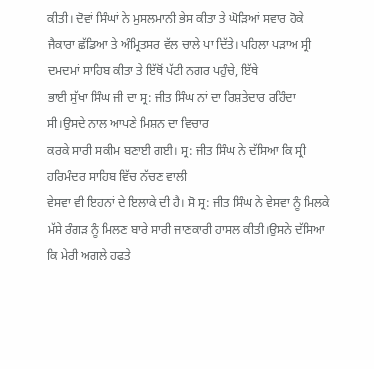ਕੀਤੀ। ਦੋਵਾਂ ਸਿੰਘਾਂ ਨੇ ਮੁਸਲਮਾਨੀ ਭੇਸ ਕੀਤਾ ਤੇ ਘੋੜਿਆਂ ਸਵਾਰ ਹੋਕੇ ਜੈਕਾਰਾ ਛੱਡਿਆ ਤੇ ਅੰਮ੍ਰਿਤਸਰ ਵੱਲ ਚਾਲੇ ਪਾ ਦਿੱਤੇ। ਪਹਿਲਾ ਪੜਾਅ ਸ੍ਰੀ ਦਮਦਮਾਂ ਸਾਹਿਬ ਕੀਤਾ ਤੇ ਇੱਥੋਂ ਪੱਟੀ ਨਗਰ ਪਹੁੰਚੇ, ਇੱਥੇ
ਭਾਈ ਸੁੱਖਾ ਸਿੰਘ ਜੀ ਦਾ ਸ੍ਰ: ਜੀਤ ਸਿੰਘ ਨਾਂ ਦਾ ਰਿਸ਼ਤੇਦਾਰ ਰਹਿੰਦਾ ਸੀ।ਉਸਦੇ ਨਾਲ ਆਪਣੇ ਮਿਸ਼ਨ ਦਾ ਵਿਚਾਰ
ਕਰਕੇ ਸਾਰੀ ਸਕੀਮ ਬਣਾਈ ਗਈ। ਸ੍ਰ: ਜੀਤ ਸਿੰਘ ਨੇ ਦੱਸਿਆ ਕਿ ਸ੍ਰੀ ਹਰਿਮੰਦਰ ਸਾਹਿਬ ਵਿੱਚ ਨੱਚਣ ਵਾਲੀ
ਵੇਸਵਾ ਵੀ ਇਹਨਾਂ ਦੇ ਇਲਾਕੇ ਦੀ ਹੈ। ਸੋ ਸ੍ਰ: ਜੀਤ ਸਿੰਘ ਨੇ ਵੇਸਵਾ ਨੂੰ ਮਿਲਕੇ ਮੱਸੇ ਰੰਗੜ ਨੂੰ ਮਿਲਣ ਬਾਰੇ ਸਾਰੀ ਜਾਣਕਾਰੀ ਹਾਸਲ ਕੀਤੀ।ਉਸਨੇ ਦੱਸਿਆ ਕਿ ਮੇਰੀ ਅਗਲੇ ਹਫਤੇ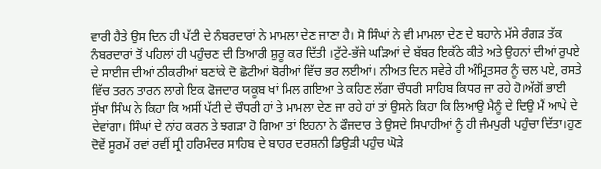ਵਾਰੀ ਹੈਤੇ ਉਸ ਦਿਨ ਹੀ ਪੱਟੀ ਦੇ ਨੰਬਰਦਾਰਾਂ ਨੇ ਮਾਮਲਾ ਦੇਣ ਜਾਣਾ ਹੈ। ਸੋ ਸਿੰਘਾਂ ਨੇ ਵੀ ਮਾਮਲਾ ਦੇਣ ਦੇ ਬਹਾਨੇ ਮੱਸੇ ਰੰਗੜ ਤੱਕ ਨੰਬਰਦਾਰਾਂ ਤੋਂ ਪਹਿਲਾਂ ਹੀ ਪਹੁੰਚਣ ਦੀ ਤਿਆਰੀ ਸ਼ੁਰੂ ਕਰ ਦਿੱਤੀ ।ਟੁੱਟੇ-ਭੱਜੇ ਘੜਿਆਂ ਦੇ ਬੱਬਰ ਇਕੱਠੇ ਕੀਤੇ ਅਤੇ ਉਹਨਾਂ ਦੀਆਂ ਰੁਪਏ ਦੇ ਸਾਈਜ ਦੀਆਂ ਠੀਕਰੀਆਂ ਬਣਾਂਕੇ ਦੋ ਛੋਟੀਆਂ ਬੋਰੀਆਂ ਵਿੱਚ ਭਰ ਲਈਆਂ। ਨੀਅਤ ਦਿਨ ਸਵੇਰੇ ਹੀ ਅੰਮ੍ਰਿਤਸਰ ਨੂੰ ਚਲ ਪਏ, ਰਸਤੇ ਵਿੱਚ ਤਰਨ ਤਾਰਨ ਲਾਗੇ ਇਕ ਫੋਜਦਾਰ ਯਕੂਬ ਖਾਂ ਮਿਲ ਗਇਆ ਤੇ ਕਹਿਣ ਲੱਗਾ ਚੌਧਰੀ ਸਾਹਿਬ ਕਿਧਰ ਜਾ ਰਹੇ ਹੋ।ਅੱਗੋਂ ਭਾਈ ਸੁੱਖਾ ਸਿੰਘ ਨੇ ਕਿਹਾ ਕਿ ਅਸੀਂ ਪੱਟੀ ਦੇ ਚੌਧਰੀ ਹਾਂ ਤੇ ਮਾਮਲਾ ਦੇਣ ਜਾ ਰਹੇ ਹਾਂ ਤਾਂ ਉਸਨੇ ਕਿਹਾ ਕਿ ਲਿਆਉ ਮੈਨੂੰ ਦੇ ਦਿਉ ਮੈਂ ਆਪੇ ਦੇ ਦੇਵਾਂਗਾ। ਸਿੰਘਾਂ ਦੇ ਨਾਂਹ ਕਰਨ ਤੇ ਝਗੜਾ ਹੋ ਗਿਆ ਤਾਂ ਇਹਨਾ ਨੇ ਫੌਜਦਾਰ ਤੇ ਉਸਦੇ ਸਿਪਾਹੀਆਂ ਨੂੰ ਹੀ ਜੰਮਪੁਰੀ ਪਹੁੰਚਾ ਦਿੱਤਾ।ਹੁਣ ਦੋਵੇਂ ਸੂਰਮੇਂ ਰਵਾਂ ਰਵੀਂ ਸ੍ਰੀ ਹਰਿਮੰਦਰ ਸਾਹਿਬ ਦੇ ਬਾਹਰ ਦਰਸ਼ਨੀ ਡਿਉੜੀ ਪਹੁੰਚ ਘੋੜੇ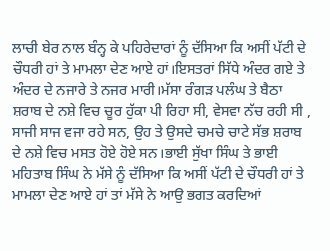ਲਾਚੀ ਬੇਰ ਨਾਲ ਬੰਨ੍ਹ ਕੇ ਪਹਿਰੇਦਾਰਾਂ ਨੂੰ ਦੱਸਿਆ ਕਿ ਅਸੀਂ ਪੱਟੀ ਦੇ ਚੌਧਰੀ ਹਾਂ ਤੇ ਮਾਮਲਾ ਦੇਣ ਆਏ ਹਾਂ।ਇਸਤਰਾਂ ਸਿੱਧੇ ਅੰਦਰ ਗਏ ਤੇ ਅੰਦਰ ਦੇ ਨਜਾਰੇ ਤੇ ਨਜਰ ਮਾਰੀ।ਮੱਸਾ ਰੰਗੜ ਪਲੰਘ ਤੇ ਬੈਠਾ ਸ਼ਰਾਬ ਦੇ ਨਸ਼ੇ ਵਿਚ ਚੂਰ ਹੁੱਕਾ ਪੀ ਰਿਹਾ ਸੀ, ਵੇਸਵਾ ਨੱਚ ਰਹੀ ਸੀ , ਸਾਜੀ ਸਾਜ ਵਜਾ ਰਹੇ ਸਨ, ਉਹ ਤੇ ਉਸਦੇ ਚਮਚੇ ਚਾਟੇ ਸੱਭ ਸ਼ਰਾਬ ਦੇ ਨਸ਼ੇ ਵਿਚ ਮਸਤ ਹੋਏ ਹੋਏ ਸਨ।ਭਾਈ ਸੁੱਖਾ ਸਿੰਘ ਤੇ ਭਾਈ ਮਹਿਤਾਬ ਸਿੰਘ ਨੇ ਮੱਸੇ ਨੂੰ ਦੱਸਿਆ ਕਿ ਅਸੀਂ ਪੱਟੀ ਦੇ ਚੌਧਰੀ ਹਾਂ ਤੇ ਮਾਮਲਾ ਦੇਣ ਆਏ ਹਾਂ ਤਾਂ ਮੱਸੇ ਨੇ ਆਉ ਭਗਤ ਕਰਦਿਆਂ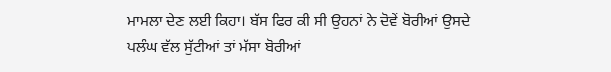ਮਾਮਲਾ ਦੇਣ ਲਈ ਕਿਹਾ। ਬੱਸ ਫਿਰ ਕੀ ਸੀ ਉਹਨਾਂ ਨੇ ਦੋਵੇਂ ਬੋਰੀਆਂ ਉਸਦੇ ਪਲੰਘ ਵੱਲ ਸੁੱਟੀਆਂ ਤਾਂ ਮੱਸਾ ਬੋਰੀਆਂ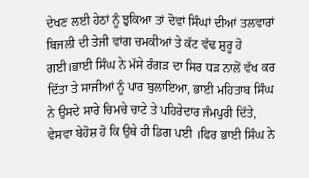ਦੇਖਣ ਲਈ ਹੇਠਾਂ ਨੂੰ ਝੁਕਿਆ ਤਾਂ ਦੋਵਾਂ ਸਿੰਘਾਂ ਦੀਆਂ ਤਲਵਾਰਾਂ ਬਿਜਲੀ ਦੀ ਤੇਜੀ ਵਾਂਗ ਚਮਕੀਆਂ ਤੇ ਕੱਟ ਵੱਢ ਸ਼ੁਰੂ ਹੋ ਗਈ।ਭਾਈ ਸਿੰਘ ਨੇ ਮੱਸੇ ਰੰਗੜ ਦਾ ਸਿਰ ਧੜ ਨਾਲੋਂ ਵੱਖ ਕਰ ਦਿੱਤਾ ਤੇ ਸਾਜੀਆਂ ਨੂੰ ਪਾਰ ਬੁਲਾਇਆ, ਭਾਈ ਮਹਿਤਾਬ ਸਿੰਘ ਨੇ ਉਸਦੇ ਸਾਰੇ ਚਿਮਚੇ ਚਾਟੇ ਤੇ ਪਹਿਰੇਦਾਰ ਜੰਮਪੁਰੀ ਦਿੱਤੇ, ਵੇਸਵਾ ਬੇਹੋਸ਼ ਹੋ ਕਿ ਉਥੇ ਹੀ ਡਿਗ ਪਈ ।ਫਿਰ ਭਾਈ ਸਿੰਘ ਨੇ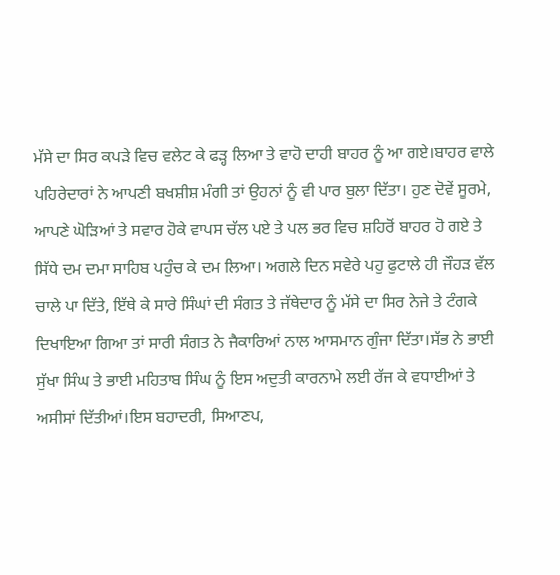ਮੱਸੇ ਦਾ ਸਿਰ ਕਪੜੇ ਵਿਚ ਵਲੇਟ ਕੇ ਫੜ੍ਹ ਲਿਆ ਤੇ ਵਾਹੋ ਦਾਹੀ ਬਾਹਰ ਨੂੰ ਆ ਗਏ।ਬਾਹਰ ਵਾਲੇ ਪਹਿਰੇਦਾਰਾਂ ਨੇ ਆਪਣੀ ਬਖਸ਼ੀਸ਼ ਮੰਗੀ ਤਾਂ ਉਹਨਾਂ ਨੂੰ ਵੀ ਪਾਰ ਬੁਲਾ ਦਿੱਤਾ। ਹੁਣ ਦੋਵੇਂ ਸੂਰਮੇ, ਆਪਣੇ ਘੋੜਿਆਂ ਤੇ ਸਵਾਰ ਹੋਕੇ ਵਾਪਸ ਚੱਲ ਪਏ ਤੇ ਪਲ ਭਰ ਵਿਚ ਸ਼ਹਿਰੋਂ ਬਾਹਰ ਹੋ ਗਏ ਤੇ ਸਿੱਧੇ ਦਮ ਦਮਾ ਸਾਹਿਬ ਪਹੁੰਚ ਕੇ ਦਮ ਲਿਆ। ਅਗਲੇ ਦਿਨ ਸਵੇਰੇ ਪਹੁ ਫੁਟਾਲੇ ਹੀ ਜੌਹੜ ਵੱਲ ਚਾਲੇ ਪਾ ਦਿੱਤੇ, ਇੱਥੇ ਕੇ ਸਾਰੇ ਸਿੰਘਾਂ ਦੀ ਸੰਗਤ ਤੇ ਜੱਥੇਦਾਰ ਨੂੰ ਮੱਸੇ ਦਾ ਸਿਰ ਨੇਜੇ ਤੇ ਟੰਗਕੇ ਦਿਖਾਇਆ ਗਿਆ ਤਾਂ ਸਾਰੀ ਸੰਗਤ ਨੇ ਜੈਕਾਰਿਆਂ ਨਾਲ ਆਸਮਾਨ ਗੁੰਜਾ ਦਿੱਤਾ।ਸੱਭ ਨੇ ਭਾਈ ਸੁੱਖਾ ਸਿੰਘ ਤੇ ਭਾਈ ਮਹਿਤਾਬ ਸਿੰਘ ਨੂੰ ਇਸ ਅਦੁਤੀ ਕਾਰਨਾਮੇ ਲਈ ਰੱਜ ਕੇ ਵਧਾਈਆਂ ਤੇ ਅਸੀਸਾਂ ਦਿੱਤੀਆਂ।ਇਸ ਬਹਾਦਰੀ, ਸਿਆਣਪ,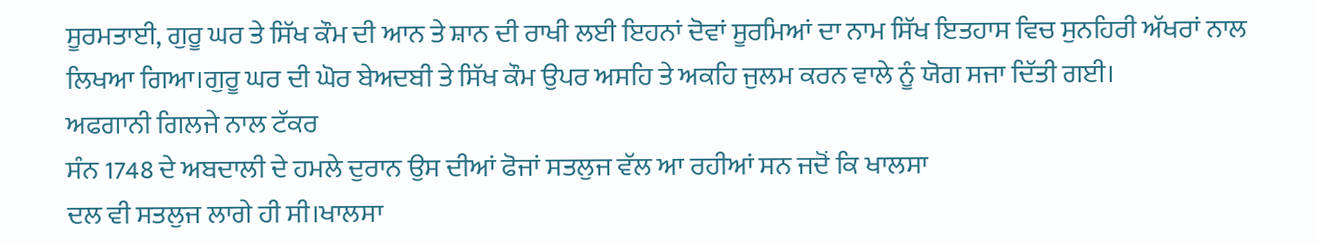ਸੂਰਮਤਾਈ, ਗੁਰੂ ਘਰ ਤੇ ਸਿੱਖ ਕੌਮ ਦੀ ਆਨ ਤੇ ਸ਼ਾਨ ਦੀ ਰਾਖੀ ਲਈ ਇਹਨਾਂ ਦੋਵਾਂ ਸੂਰਮਿਆਂ ਦਾ ਨਾਮ ਸਿੱਖ ਇਤਹਾਸ ਵਿਚ ਸੁਨਹਿਰੀ ਅੱਖਰਾਂ ਨਾਲ ਲਿਖਆ ਗਿਆ।ਗੁਰੂ ਘਰ ਦੀ ਘੋਰ ਬੇਅਦਬੀ ਤੇ ਸਿੱਖ ਕੌਮ ਉਪਰ ਅਸਹਿ ਤੇ ਅਕਹਿ ਜੁਲਮ ਕਰਨ ਵਾਲੇ ਨੂੰ ਯੋਗ ਸਜਾ ਦਿੱਤੀ ਗਈ।
ਅਫਗਾਨੀ ਗਿਲਜੇ ਨਾਲ ਟੱਕਰ
ਸੰਨ 1748 ਦੇ ਅਬਦਾਲੀ ਦੇ ਹਮਲੇ ਦੁਰਾਨ ਉਸ ਦੀਆਂ ਫੋਜਾਂ ਸਤਲੁਜ ਵੱਲ ਆ ਰਹੀਆਂ ਸਨ ਜਦੋਂ ਕਿ ਖਾਲਸਾ
ਦਲ ਵੀ ਸਤਲੁਜ ਲਾਗੇ ਹੀ ਸੀ।ਖਾਲਸਾ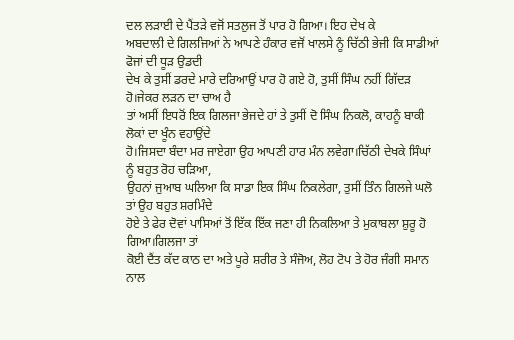ਦਲ ਲੜਾਈ ਦੇ ਪੈਂਤੜੇ ਵਜੋਂ ਸਤਲੁਜ ਤੋਂ ਪਾਰ ਹੋ ਗਿਆ। ਇਹ ਦੇਖ ਕੇ
ਅਬਦਾਲੀ ਦੇ ਗਿਲਜਿਆਂ ਨੇ ਆਪਣੇ ਹੰਕਾਰ ਵਜੋਂ ਖਾਲਸੇ ਨੂੰ ਚਿੱਠੀ ਭੇਜੀ ਕਿ ਸਾਡੀਆਂ ਫੋਜਾਂ ਦੀ ਧੂੜ ਉਡਦੀ
ਦੇਖ ਕੇ ਤੁਸੀਂ ਡਰਦੇ ਮਾਰੇ ਦਰਿਆਉਂ ਪਾਰ ਹੋ ਗਏ ਹੋ, ਤੁਸੀਂ ਸਿੰਘ ਨਹੀਂ ਗਿੱਦੜ ਹੋ।ਜੇਕਰ ਲੜਨ ਦਾ ਚਾਅ ਹੈ
ਤਾਂ ਅਸੀਂ ਇਧਰੋਂ ਇਕ ਗਿਲਜਾ ਭੇਜਦੇ ਹਾਂ ਤੇ ਤੁਸੀਂ ਦੋ ਸਿੰਘ ਨਿਕਲੋ, ਕਾਹਨੂੰ ਬਾਕੀ ਲੋਕਾਂ ਦਾ ਖੂੰਨ ਵਹਾਉਂਦੇ
ਹੋ।ਜਿਸਦਾ ਬੰਦਾ ਮਰ ਜਾਏਗਾ ਉਹ ਆਪਣੀ ਹਾਰ ਮੰਨ ਲਵੇਗਾ।ਚਿੱਠੀ ਦੇਖਕੇ ਸਿੰਘਾਂ ਨੂੰ ਬਹੁਤ ਰੋਹ ਚੜਿਆ,
ਉਹਨਾਂ ਜੁਆਬ ਘਲਿਆ ਕਿ ਸਾਡਾ ਇਕ ਸਿੰਘ ਨਿਕਲੇਗਾ, ਤੁਸੀਂ ਤਿੰਨ ਗਿਲਜੇ ਘਲੋ ਤਾਂ ਉਹ ਬਹੁਤ ਸ਼ਰਮਿੰਦੇ
ਹੋਏ ਤੇ ਫੇਰ ਦੋਵਾਂ ਪਾਸਿਆਂ ਤੋਂ ਇੱਕ ਇੱਕ ਜਣਾ ਹੀ ਨਿਕਲਿਆ ਤੇ ਮੁਕਾਬਲਾ ਸ਼ੁਰੂ ਹੋ ਗਿਆ।ਗਿਲਜਾ ਤਾਂ
ਕੋਈ ਦੈਂਤ ਕੱਦ ਕਾਠ ਦਾ ਅਤੇ ਪੂਰੇ ਸ਼ਰੀਰ ਤੇ ਸੰਜੋਅ, ਲੋਹ ਟੋਪ ਤੇ ਹੋਰ ਜੰਗੀ ਸਮਾਨ ਨਾਲ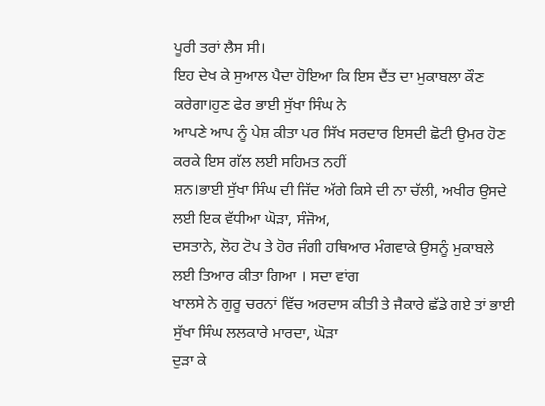ਪੂਰੀ ਤਰਾਂ ਲੈਸ ਸੀ।
ਇਹ ਦੇਖ ਕੇ ਸੁਆਲ ਪੈਦਾ ਹੋਇਆ ਕਿ ਇਸ ਦੈਂਤ ਦਾ ਮੁਕਾਬਲਾ ਕੌਣ ਕਰੇਗਾ।ਹੁਣ ਫੇਰ ਭਾਈ ਸੁੱਖਾ ਸਿੰਘ ਨੇ
ਆਪਣੇ ਆਪ ਨੂੰ ਪੇਸ਼ ਕੀਤਾ ਪਰ ਸਿੱਖ ਸਰਦਾਰ ਇਸਦੀ ਛੋਟੀ ਉਮਰ ਹੋਣ ਕਰਕੇ ਇਸ ਗੱਲ ਲਈ ਸਹਿਮਤ ਨਹੀਂ
ਸ਼ਨ।ਭਾਈ ਸੁੱਖਾ ਸਿੰਘ ਦੀ ਜਿੱਦ ਅੱਗੇ ਕਿਸੇ ਦੀ ਨਾ ਚੱਲੀ, ਅਖੀਰ ਉਸਦੇ ਲਈ ਇਕ ਵੱਧੀਆ ਘੋੜਾ, ਸੰਜੋਅ,
ਦਸਤਾਨੇ, ਲੋਹ ਟੋਪ ਤੇ ਹੋਰ ਜੰਗੀ ਹਥਿਆਰ ਮੰਗਵਾਕੇ ਉਸਨੂੰ ਮੁਕਾਬਲੇ ਲਈ ਤਿਆਰ ਕੀਤਾ ਗਿਆ । ਸਦਾ ਵਾਂਗ
ਖਾਲਸੇ ਨੇ ਗੁਰੂ ਚਰਨਾਂ ਵਿੱਚ ਅਰਦਾਸ ਕੀਤੀ ਤੇ ਜੈਕਾਰੇ ਛੱਡੇ ਗਏ ਤਾਂ ਭਾਈ ਸੁੱਖਾ ਸਿੰਘ ਲਲਕਾਰੇ ਮਾਰਦਾ, ਘੋੜਾ
ਦੁੜਾ ਕੇ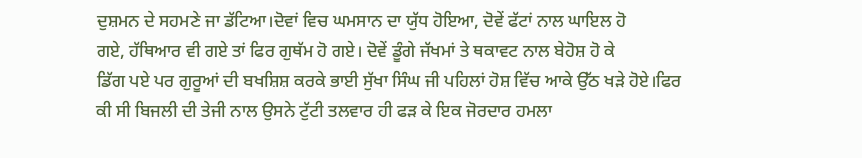ਦੁਸ਼ਮਨ ਦੇ ਸਹਮਣੇ ਜਾ ਡੱਟਿਆ।ਦੋਵਾਂ ਵਿਚ ਘਮਸਾਨ ਦਾ ਯੁੱਧ ਹੋਇਆ, ਦੋਵੇਂ ਫੱਟਾਂ ਨਾਲ ਘਾਇਲ ਹੋ
ਗਏ, ਹੱਥਿਆਰ ਵੀ ਗਏ ਤਾਂ ਫਿਰ ਗੁਥੱਮ ਹੋ ਗਏ। ਦੋਵੇਂ ਡੂੰਗੇ ਜੱਖਮਾਂ ਤੇ ਥਕਾਵਟ ਨਾਲ ਬੇਹੋਸ਼ ਹੋ ਕੇ
ਡਿੱਗ ਪਏ ਪਰ ਗੁਰੂਆਂ ਦੀ ਬਖਸ਼ਿਸ਼ ਕਰਕੇ ਭਾਈ ਸੁੱਖਾ ਸਿੰਘ ਜੀ ਪਹਿਲਾਂ ਹੋਸ਼ ਵਿੱਚ ਆਕੇ ਉੱਠ ਖੜੇ ਹੋਏ।ਫਿਰ
ਕੀ ਸੀ ਬਿਜਲੀ ਦੀ ਤੇਜੀ ਨਾਲ ਉਸਨੇ ਟੁੱਟੀ ਤਲਵਾਰ ਹੀ ਫੜ ਕੇ ਇਕ ਜੋਰਦਾਰ ਹਮਲਾ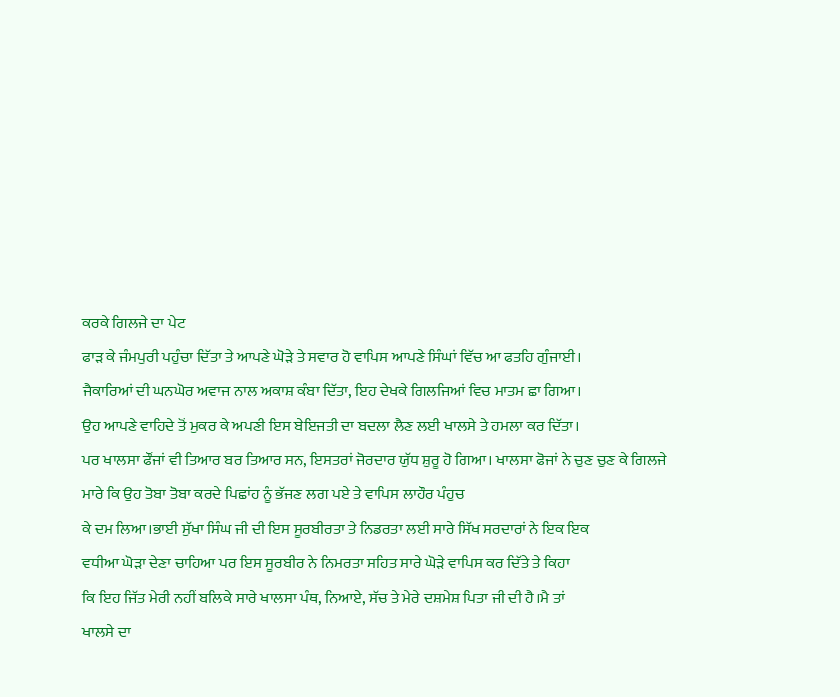ਕਰਕੇ ਗਿਲਜੇ ਦਾ ਪੇਟ
ਫਾੜ ਕੇ ਜੰਮਪੁਰੀ ਪਹੁੰਚਾ ਦਿੱਤਾ ਤੇ ਆਪਣੇ ਘੋੜੇ ਤੇ ਸਵਾਰ ਹੋ ਵਾਪਿਸ ਆਪਣੇ ਸਿੰਘਾਂ ਵਿੱਚ ਆ ਫਤਹਿ ਗੁੰਜਾਈ।
ਜੈਕਾਰਿਆਂ ਦੀ ਘਨਘੋਰ ਅਵਾਜ ਨਾਲ ਅਕਾਸ਼ ਕੰਬਾ ਦਿੱਤਾ, ਇਹ ਦੇਖਕੇ ਗਿਲਜਿਆਂ ਵਿਚ ਮਾਤਮ ਛਾ ਗਿਆ।
ਉਹ ਆਪਣੇ ਵਾਹਿਦੇ ਤੋਂ ਮੁਕਰ ਕੇ ਅਪਣੀ ਇਸ ਬੇਇਜਤੀ ਦਾ ਬਦਲਾ ਲੈਣ ਲਈ ਖਾਲਸੇ ਤੇ ਹਮਲਾ ਕਰ ਦਿੱਤਾ।
ਪਰ ਖਾਲਸਾ ਫੌਂਜਾਂ ਵੀ ਤਿਆਰ ਬਰ ਤਿਆਰ ਸਨ, ਇਸਤਰਾਂ ਜੋਰਦਾਰ ਯੁੱਧ ਸ਼ੁਰੂ ਹੋ ਗਿਆ। ਖਾਲਸਾ ਫੋਜਾਂ ਨੇ ਚੁਣ ਚੁਣ ਕੇ ਗਿਲਜੇ ਮਾਰੇ ਕਿ ਉਹ ਤੋਬਾ ਤੋਬਾ ਕਰਦੇ ਪਿਛਾਂਹ ਨੂੰ ਭੱਜਣ ਲਗ ਪਏ ਤੇ ਵਾਪਿਸ ਲਾਹੌਰ ਪੰਹੁਚ
ਕੇ ਦਮ ਲਿਆ।ਭਾਈ ਸੁੱਖਾ ਸਿੰਘ ਜੀ ਦੀ ਇਸ ਸੂਰਬੀਰਤਾ ਤੇ ਨਿਡਰਤਾ ਲਈ ਸਾਰੇ ਸਿੱਖ ਸਰਦਾਰਾਂ ਨੇ ਇਕ ਇਕ
ਵਧੀਆ ਘੋੜਾ ਦੇਣਾ ਚਾਹਿਆ ਪਰ ਇਸ ਸੂਰਬੀਰ ਨੇ ਨਿਮਰਤਾ ਸਹਿਤ ਸਾਰੇ ਘੋੜੇ ਵਾਪਿਸ ਕਰ ਦਿੱਤੇ ਤੇ ਕਿਹਾ
ਕਿ ਇਹ ਜਿੱਤ ਮੇਰੀ ਨਹੀਂ ਬਲਿਕੇ ਸਾਰੇ ਖਾਲਸਾ ਪੰਥ, ਨਿਆਏ, ਸੱਚ ਤੇ ਮੇਰੇ ਦਸ਼ਮੇਸ਼ ਪਿਤਾ ਜੀ ਦੀ ਹੈ।ਮੈ ਤਾਂ
ਖਾਲਸੇ ਦਾ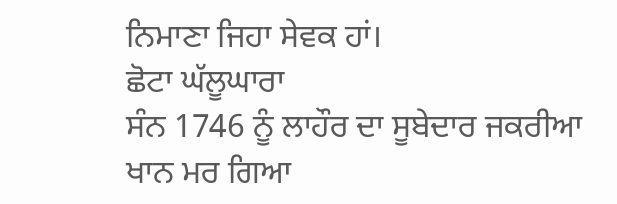ਨਿਮਾਣਾ ਜਿਹਾ ਸੇਵਕ ਹਾਂ।
ਛੋਟਾ ਘੱਲੂਘਾਰਾ
ਸੰਨ 1746 ਨੂੰ ਲਾਹੌਰ ਦਾ ਸੂਬੇਦਾਰ ਜਕਰੀਆ ਖਾਨ ਮਰ ਗਿਆ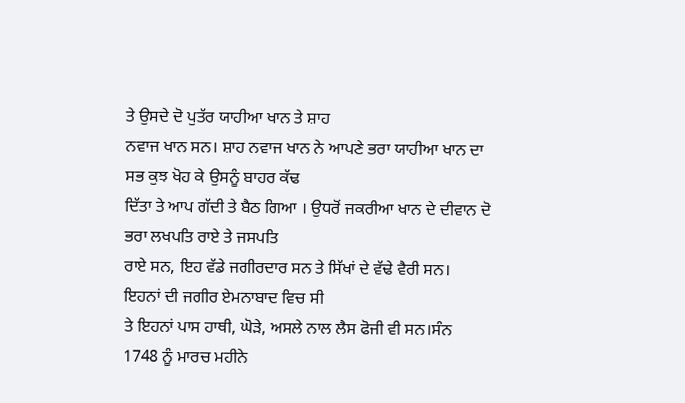ਤੇ ਉਸਦੇ ਦੋ ਪੁਤੱਰ ਯਾਹੀਆ ਖਾਨ ਤੇ ਸ਼ਾਹ
ਨਵਾਜ ਖਾਨ ਸਨ। ਸ਼ਾਹ ਨਵਾਜ ਖਾਨ ਨੇ ਆਪਣੇ ਭਰਾ ਯਾਹੀਆ ਖਾਨ ਦਾ ਸਭ ਕੁਝ ਖੋਹ ਕੇ ਉਸਨੂੰ ਬਾਹਰ ਕੱਢ
ਦਿੱਤਾ ਤੇ ਆਪ ਗੱਦੀ ਤੇ ਬੈਠ ਗਿਆ । ਉਧਰੋਂ ਜਕਰੀਆ ਖਾਨ ਦੇ ਦੀਵਾਨ ਦੋ ਭਰਾ ਲਖਪਤਿ ਰਾਏ ਤੇ ਜਸਪਤਿ
ਰਾਏ ਸਨ, ਇਹ ਵੱਡੇ ਜਗੀਰਦਾਰ ਸਨ ਤੇ ਸਿੱਖਾਂ ਦੇ ਵੱਢੇ ਵੈਰੀ ਸਨ। ਇਹਨਾਂ ਦੀ ਜਗੀਰ ਏਮਨਾਬਾਦ ਵਿਚ ਸੀ
ਤੇ ਇਹਨਾਂ ਪਾਸ ਹਾਥੀ, ਘੋੜੇ, ਅਸਲੇ ਨਾਲ ਲੈਸ ਫੋਜੀ ਵੀ ਸਨ।ਸੰਨ 1748 ਨੂੰ ਮਾਰਚ ਮਹੀਨੇ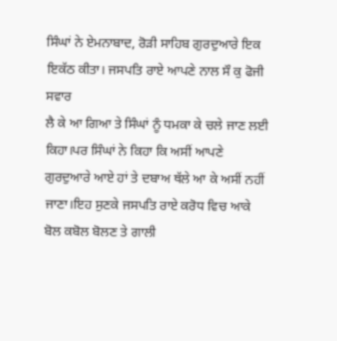ਸਿੰਘਾਂ ਨੇ ਏਮਨਾਬਾਦ, ਰੋੜੀ ਸਾਹਿਬ ਗੁਰਦੁਆਰੇ ਇਕ ਇਕੱਠ ਕੀਤਾ। ਜਸਪਤਿ ਰਾਏ ਆਪਣੇ ਨਾਲ ਸੌ ਕੁ ਫੋਜੀ ਸਵਾਰ
ਲੈ ਕੇ ਆ ਗਿਆ ਤੇ ਸਿੰਘਾਂ ਨੂੰ ਧਮਕਾ ਕੇ ਚਲੇ ਜਾਣ ਲਈ ਕਿਹਾ।ਪਰ ਸਿੰਘਾਂ ਨੇ ਕਿਹਾ ਕਿ ਅਸੀਂ ਆਪਣੇ
ਗੁਰਦੁਆਰੇ ਆਏ ਹਾਂ ਤੇ ਦਬਾਅ ਥੱਲੇ ਆ ਕੇ ਅਸੀਂ ਨਹੀਂ ਜਾਣਾ।ਇਹ ਸੁਣਕੇ ਜਸਪਤਿ ਰਾਏ ਕਰੋਧ ਵਿਚ ਆਕੇ
ਬੋਲ ਕਬੋਲ ਬੋਲਣ ਤੇ ਗਾਲੀ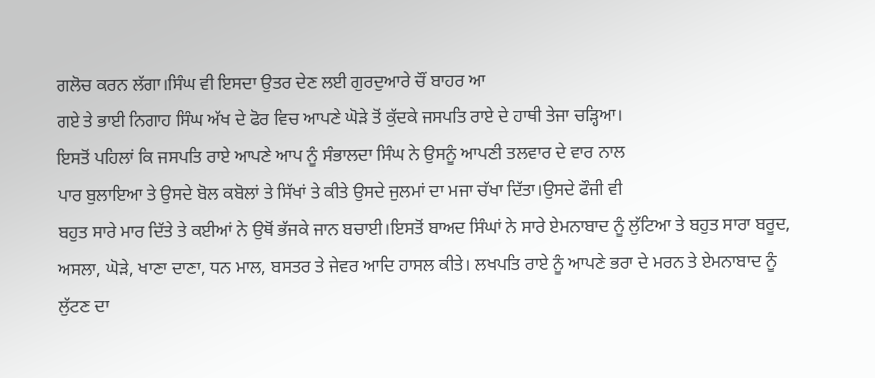ਗਲੋਚ ਕਰਨ ਲੱਗਾ।ਸਿੰਘ ਵੀ ਇਸਦਾ ਉਤਰ ਦੇਣ ਲਈ ਗੁਰਦੁਆਰੇ ਚੌਂ ਬਾਹਰ ਆ
ਗਏ ਤੇ ਭਾਈ ਨਿਗਾਹ ਸਿੰਘ ਅੱਖ ਦੇ ਫੋਰ ਵਿਚ ਆਪਣੇ ਘੋੜੇ ਤੋਂ ਕੁੱਦਕੇ ਜਸਪਤਿ ਰਾਏ ਦੇ ਹਾਥੀ ਤੇਜਾ ਚੜ੍ਹਿਆ।
ਇਸਤੋਂ ਪਹਿਲਾਂ ਕਿ ਜਸਪਤਿ ਰਾਏ ਆਪਣੇ ਆਪ ਨੂੰ ਸੰਭਾਲਦਾ ਸਿੰਘ ਨੇ ਉਸਨੂੰ ਆਪਣੀ ਤਲਵਾਰ ਦੇ ਵਾਰ ਨਾਲ
ਪਾਰ ਬੁਲਾਇਆ ਤੇ ਉਸਦੇ ਬੋਲ ਕਬੋਲਾਂ ਤੇ ਸਿੱਖਾਂ ਤੇ ਕੀਤੇ ਉਸਦੇ ਜੁਲਮਾਂ ਦਾ ਮਜਾ ਚੱਖਾ ਦਿੱਤਾ।ਉਸਦੇ ਫੌਜੀ ਵੀ
ਬਹੁਤ ਸਾਰੇ ਮਾਰ ਦਿੱਤੇ ਤੇ ਕਈਆਂ ਨੇ ਉਥੋਂ ਭੱਜਕੇ ਜਾਨ ਬਚਾਈ।ਇਸਤੋਂ ਬਾਅਦ ਸਿੰਘਾਂ ਨੇ ਸਾਰੇ ਏਮਨਾਬਾਦ ਨੂੰ ਲੁੱਟਿਆ ਤੇ ਬਹੁਤ ਸਾਰਾ ਬਰੂਦ, ਅਸਲਾ, ਘੋੜੇ, ਖਾਣਾ ਦਾਣਾ, ਧਨ ਮਾਲ, ਬਸਤਰ ਤੇ ਜੇਵਰ ਆਦਿ ਹਾਸਲ ਕੀਤੇ। ਲਖਪਤਿ ਰਾਏ ਨੂੰ ਆਪਣੇ ਭਰਾ ਦੇ ਮਰਨ ਤੇ ਏਮਨਾਬਾਦ ਨੂੰ ਲੁੱਟਣ ਦਾ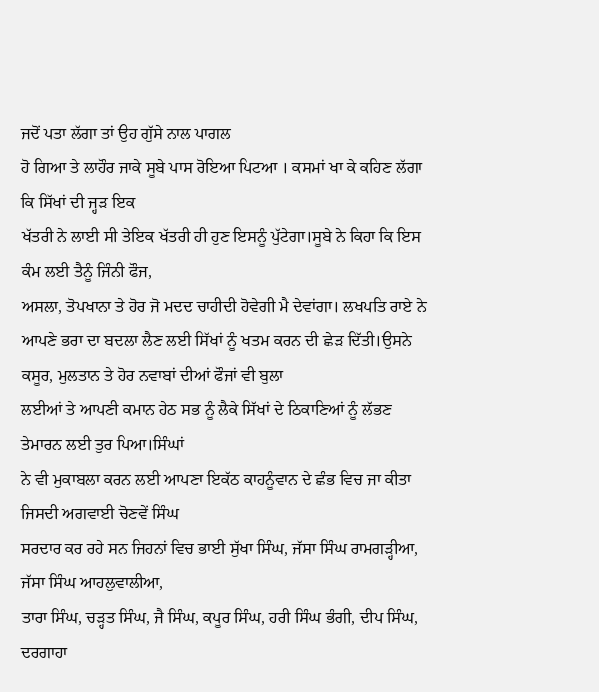ਜਦੋਂ ਪਤਾ ਲੱਗਾ ਤਾਂ ਉਹ ਗੁੱਸੇ ਨਾਲ ਪਾਗਲ
ਹੋ ਗਿਆ ਤੇ ਲਾਹੌਰ ਜਾਕੇ ਸੂਬੇ ਪਾਸ ਰੋਇਆ ਪਿਟਆ । ਕਸਮਾਂ ਖਾ ਕੇ ਕਹਿਣ ਲੱਗਾ ਕਿ ਸਿੱਖਾਂ ਦੀ ਜ੍ਹੜ ਇਕ
ਖੱਤਰੀ ਨੇ ਲਾਈ ਸੀ ਤੇਇਕ ਖੱਤਰੀ ਹੀ ਹੁਣ ਇਸਨੂੰ ਪੁੱਟੇਗਾ।ਸੂਬੇ ਨੇ ਕਿਹਾ ਕਿ ਇਸ ਕੰਮ ਲਈ ਤੈਨੂੰ ਜਿੰਨੀ ਫੌਜ,
ਅਸਲਾ, ਤੋਪਖਾਨਾ ਤੇ ਹੋਰ ਜੋ ਮਦਦ ਚਾਹੀਦੀ ਹੋਵੇਗੀ ਮੈ ਦੇਵਾਂਗਾ। ਲਖਪਤਿ ਰਾਏ ਨੇ ਆਪਣੇ ਭਰਾ ਦਾ ਬਦਲਾ ਲੈਣ ਲਈ ਸਿੱਖਾਂ ਨੂੰ ਖਤਮ ਕਰਨ ਦੀ ਛੇੜ ਦਿੱਤੀ।ਉਸਨੇ ਕਸੂਰ, ਮੁਲਤਾਨ ਤੇ ਹੋਰ ਨਵਾਬਾਂ ਦੀਆਂ ਫੌਜਾਂ ਵੀ ਬੁਲਾ
ਲਈਆਂ ਤੇ ਆਪਣੀ ਕਮਾਨ ਹੇਠ ਸਭ ਨੂੰ ਲੈਕੇ ਸਿੱਖਾਂ ਦੇ ਠਿਕਾਣਿਆਂ ਨੂੰ ਲੱਭਣ ਤੇਮਾਰਨ ਲਈ ਤੁਰ ਪਿਆ।ਸਿੰਘਾਂ
ਨੇ ਵੀ ਮੁਕਾਬਲਾ ਕਰਨ ਲਈ ਆਪਣਾ ਇਕੱਠ ਕਾਹਨੂੰਵਾਨ ਦੇ ਛੰਭ ਵਿਚ ਜਾ ਕੀਤਾ ਜਿਸਦੀ ਅਗਵਾਈ ਚੋਣਵੇਂ ਸਿੰਘ
ਸਰਦਾਰ ਕਰ ਰਹੇ ਸਨ ਜਿਹਨਾਂ ਵਿਚ ਭਾਈ ਸੁੱਖਾ ਸਿੰਘ, ਜੱਸਾ ਸਿੰਘ ਰਾਮਗੜ੍ਹੀਆ, ਜੱਸਾ ਸਿੰਘ ਆਹਲੁਵਾਲੀਆ,
ਤਾਰਾ ਸਿੰਘ, ਚੜ੍ਹਤ ਸਿੰਘ, ਜੈ ਸਿੰਘ, ਕਪੂਰ ਸਿੰਘ, ਹਰੀ ਸਿੰਘ ਭੰਗੀ, ਦੀਪ ਸਿੰਘ, ਦਰਗਾਹਾ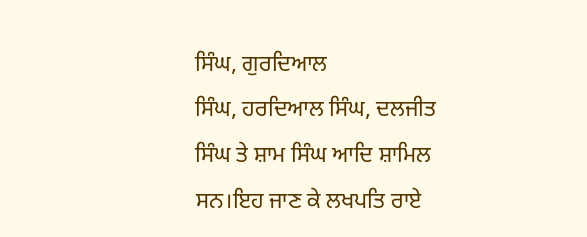ਸਿੰਘ, ਗੁਰਦਿਆਲ
ਸਿੰਘ, ਹਰਦਿਆਲ ਸਿੰਘ, ਦਲਜੀਤ ਸਿੰਘ ਤੇ ਸ਼ਾਮ ਸਿੰਘ ਆਦਿ ਸ਼ਾਮਿਲ ਸਨ।ਇਹ ਜਾਣ ਕੇ ਲਖਪਤਿ ਰਾਏ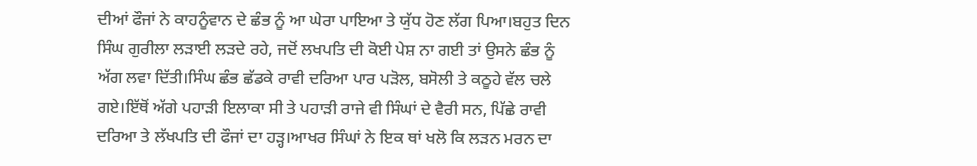ਦੀਆਂ ਫੌਜਾਂ ਨੇ ਕਾਹਨੂੰਵਾਨ ਦੇ ਛੰਭ ਨੂੰ ਆ ਘੇਰਾ ਪਾਇਆ ਤੇ ਯੁੱਧ ਹੋਣ ਲੱਗ ਪਿਆ।ਬਹੁਤ ਦਿਨ ਸਿੰਘ ਗੁਰੀਲਾ ਲੜਾਈ ਲੜਦੇ ਰਹੇ, ਜਦੋਂ ਲਖਪਤਿ ਦੀ ਕੋਈ ਪੇਸ਼ ਨਾ ਗਈ ਤਾਂ ਉਸਨੇ ਛੰਭ ਨੂੰ ਅੱਗ ਲਵਾ ਦਿੱਤੀ।ਸਿੰਘ ਛੰਭ ਛੱਡਕੇ ਰਾਵੀ ਦਰਿਆ ਪਾਰ ਪੜੋਲ, ਬਸੋਲੀ ਤੇ ਕਠੂਹੇ ਵੱਲ ਚਲੇ ਗਏ।ਇੱਥੋਂ ਅੱਗੇ ਪਹਾੜੀ ਇਲਾਕਾ ਸੀ ਤੇ ਪਹਾੜੀ ਰਾਜੇ ਵੀ ਸਿੰਘਾਂ ਦੇ ਵੈਰੀ ਸਨ, ਪਿੱਛੇ ਰਾਵੀ ਦਰਿਆ ਤੇ ਲੱਖਪਤਿ ਦੀ ਫੌਜਾਂ ਦਾ ਹੜ੍ਹ।ਆਖਰ ਸਿੰਘਾਂ ਨੇ ਇਕ ਥਾਂ ਖਲੋ ਕਿ ਲੜਨ ਮਰਨ ਦਾ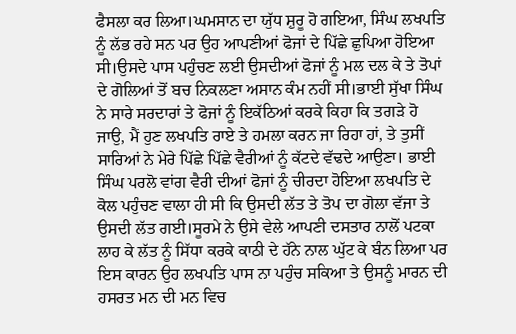ਫੈਸਲਾ ਕਰ ਲਿਆ।ਘਮਸਾਨ ਦਾ ਯੁੱਧ ਸ਼ੁਰੂ ਹੋ ਗਇਆ, ਸਿੰਘ ਲਖਪਤਿ ਨੂੰ ਲੱਭ ਰਹੇ ਸਨ ਪਰ ਉਹ ਆਪਣੀਆਂ ਫੋਜਾਂ ਦੇ ਪਿੱਛੇ ਛੁਪਿਆ ਹੋਇਆ ਸੀ।ਉਸਦੇ ਪਾਸ ਪਹੁੰਚਣ ਲਈ ਉਸਦੀਆਂ ਫੋਜਾਂ ਨੂੰ ਮਲ ਦਲ ਕੇ ਤੇ ਤੋਪਾਂ ਦੇ ਗੋਲਿਆਂ ਤੋਂ ਬਚ ਨਿਕਲਣਾ ਅਸਾਨ ਕੰਮ ਨਹੀਂ ਸੀ।ਭਾਈ ਸੁੱਖਾ ਸਿੰਘ ਨੇ ਸਾਰੇ ਸਰਦਾਰਾਂ ਤੇ ਫੋਜਾਂ ਨੂੰ ਇਕੱਠਿਆਂ ਕਰਕੇ ਕਿਹਾ ਕਿ ਤਗੜੇ ਹੋ ਜਾਉ, ਮੈਂ ਹੁਣ ਲਖਪਤਿ ਰਾਏ ਤੇ ਹਮਲਾ ਕਰਨ ਜਾ ਰਿਹਾ ਹਾਂ, ਤੇ ਤੁਸੀਂ ਸਾਰਿਆਂ ਨੇ ਮੇਰੇ ਪਿੱਛੇ ਪਿੱਛੇ ਵੈਰੀਆਂ ਨੂੰ ਕੱਟਦੇ ਵੱਢਦੇ ਆਉਣਾ। ਭਾਈ ਸਿੰਘ ਪਰਲੋ ਵਾਂਗ ਵੈਰੀ ਦੀਆਂ ਫੋਜਾਂ ਨੂੰ ਚੀਰਦਾ ਹੋਇਆ ਲਖਪਤਿ ਦੇ ਕੋਲ ਪਹੁੰਚਣ ਵਾਲਾ ਹੀ ਸੀ ਕਿ ਉਸਦੀ ਲੱਤ ਤੇ ਤੋਪ ਦਾ ਗੋਲਾ ਵੱਜਾ ਤੇ ਉਸਦੀ ਲੱਤ ਗਈ।ਸੂਰਮੇ ਨੇ ਉਸੇ ਵੇਲੇ ਆਪਣੀ ਦਸਤਾਰ ਨਾਲੋਂ ਪਟਕਾ ਲਾਹ ਕੇ ਲੱਤ ਨੂੰ ਸਿੱਧਾ ਕਰਕੇ ਕਾਠੀ ਦੇ ਹੱਨੇ ਨਾਲ ਘੁੱਟ ਕੇ ਬੰਨ ਲਿਆ ਪਰ ਇਸ ਕਾਰਨ ਉਹ ਲਖਪਤਿ ਪਾਸ ਨਾ ਪਹੁੰਚ ਸਕਿਆ ਤੇ ਉਸਨੂੰ ਮਾਰਨ ਦੀ ਹਸਰਤ ਮਨ ਦੀ ਮਨ ਵਿਚ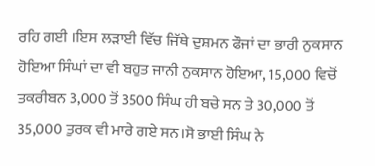ਰਹਿ ਗਈ ।ਇਸ ਲੜਾਈ ਵਿੱਚ ਜਿੱਥੇ ਦੁਸ਼ਮਨ ਫੌਜਾਂ ਦਾ ਭਾਰੀ ਨੁਕਸਾਨ ਹੋਇਆ ਸਿੰਘਾਂ ਦਾ ਵੀ ਬਹੁਤ ਜਾਨੀ ਨੁਕਸਾਨ ਹੋਇਆ, 15,000 ਵਿਚੋਂ ਤਕਰੀਬਨ 3,000 ਤੋਂ 3500 ਸਿੰਘ ਹੀ ਬਚੇ ਸਨ ਤੇ 30,000 ਤੋਂ 35,000 ਤੁਰਕ ਵੀ ਮਾਰੇ ਗਏ ਸਨ।ਸੋ ਭਾਈ ਸਿੰਘ ਨੇ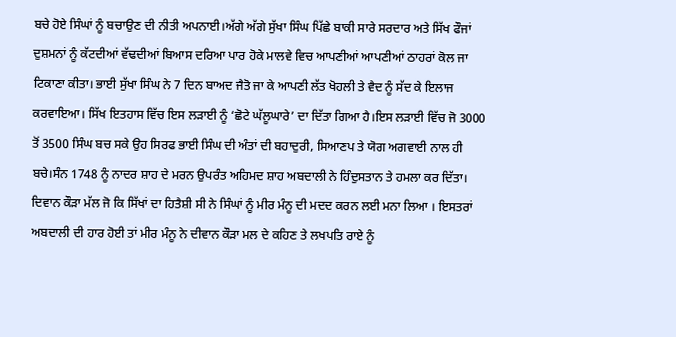ਬਚੇ ਹੋਏ ਸਿੰਘਾਂ ਨੂੰ ਬਚਾਉਣ ਦੀ ਨੀਤੀ ਅਪਨਾਈ।ਅੱਗੇ ਅੱਗੇ ਸੁੱਖਾ ਸਿੰਘ ਪਿੱਛੇ ਬਾਕੀ ਸਾਰੇ ਸਰਦਾਰ ਅਤੇ ਸਿੱਖ ਫੌਜਾਂ ਦੁਸ਼ਮਨਾਂ ਨੂੰ ਕੱਟਦੀਆਂ ਵੱਢਦੀਆਂ ਬਿਆਸ ਦਰਿਆ ਪਾਰ ਹੋਕੇ ਮਾਲਵੇ ਵਿਚ ਆਪਣੀਆਂ ਆਪਣੀਆਂ ਠਾਹਰਾਂ ਕੋਲ ਜਾ ਟਿਕਾਣਾ ਕੀਤਾ। ਭਾਈ ਸੁੱਖਾ ਸਿੰਘ ਨੇ 7 ਦਿਨ ਬਾਅਦ ਜੈਤੋ ਜਾ ਕੇ ਆਪਣੀ ਲੱਤ ਖੋਹਲੀ ਤੇ ਵੈਦ ਨੂੰ ਸੱਦ ਕੇ ਇਲਾਜ ਕਰਵਾਇਆ। ਸਿੱਖ ਇਤਹਾਸ ਵਿੱਚ ਇਸ ਲੜਾਈ ਨੂੰ ‘ਛੋਟੇ ਘੱਲੂਘਾਰੇ’ ਦਾ ਦਿੱਤਾ ਗਿਆ ਹੈ।ਇਸ ਲੜਾਈ ਵਿੱਚ ਜੋ 3000 ਤੋਂ 3500 ਸਿੰਘ ਬਚ ਸਕੇ ਉਹ ਸਿਰਫ ਭਾਈ ਸਿੰਘ ਦੀ ਅੰਤਾਂ ਦੀ ਬਹਾਦੁਰੀ, ਸਿਆਣਪ ਤੇ ਯੋਗ ਅਗਵਾਈ ਨਾਲ ਹੀ ਬਚੇ।ਸੰਨ 1748 ਨੂੰ ਨਾਦਰ ਸ਼ਾਹ ਦੇ ਮਰਨ ਉਪਰੰਤ ਅਹਿਮਦ ਸ਼ਾਹ ਅਬਦਾਲੀ ਨੇ ਹਿੰਦੁਸਤਾਨ ਤੇ ਹਮਲਾ ਕਰ ਦਿੱਤਾ। ਦਿਵਾਨ ਕੌੜਾ ਮੱਲ ਜੋ ਕਿ ਸਿੱਖਾਂ ਦਾ ਹਿਤੈਸ਼ੀ ਸੀ ਨੇ ਸਿੰਘਾਂ ਨੂੰ ਮੀਰ ਮੰਨੂ ਦੀ ਮਦਦ ਕਰਨ ਲਈ ਮਨਾ ਲਿਆ । ਇਸਤਰਾਂ ਅਬਦਾਲੀ ਦੀ ਹਾਰ ਹੋਈ ਤਾਂ ਮੀਰ ਮੰਨੂ ਨੇ ਦੀਵਾਨ ਕੌੜਾ ਮਲ ਦੇ ਕਹਿਣ ਤੇ ਲਖਪਤਿ ਰਾਏ ਨੂੰ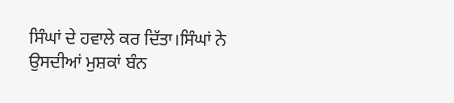ਸਿੰਘਾਂ ਦੇ ਹਵਾਲੇ ਕਰ ਦਿੱਤਾ।ਸਿੰਘਾਂ ਨੇ ਉਸਦੀਆਂ ਮੁਸ਼ਕਾਂ ਬੰਨ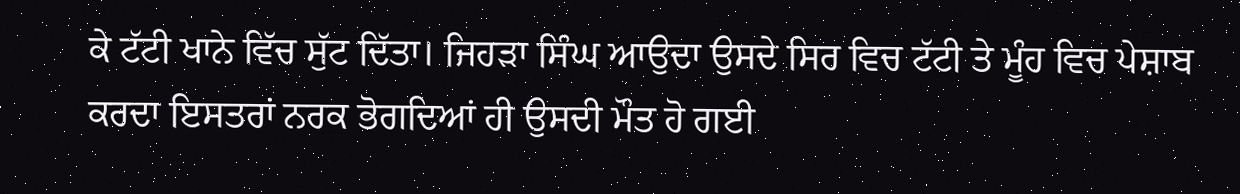ਕੇ ਟੱਟੀ ਖਾਨੇ ਵਿੱਚ ਸੁੱਟ ਦਿੱਤਾ। ਜਿਹੜਾ ਸਿੰਘ ਆਉਦਾ ਉਸਦੇ ਸਿਰ ਵਿਚ ਟੱਟੀ ਤੇ ਮੂੰਹ ਵਿਚ ਪੇਸ਼ਾਬ ਕਰਦਾ ਇਸਤਰਾਂ ਨਰਕ ਭੋਗਦਿਆਂ ਹੀ ਉਸਦੀ ਮੌਤ ਹੋ ਗਈ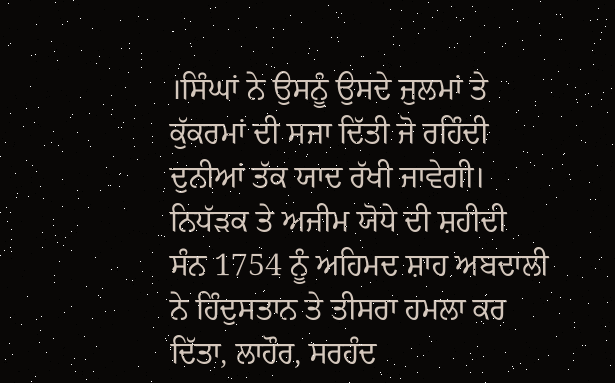।ਸਿੰਘਾਂ ਨੇ ਉਸਨੂੰ ਉਸਦੇ ਜੁਲਮਾਂ ਤੇ ਕੁੱਕਰਮਾਂ ਦੀ ਸਜਾ ਦਿੱਤੀ ਜੋ ਰਹਿੰਦੀ ਦੁਨੀਆਂ ਤੱਕ ਯਾਦ ਰੱਖੀ ਜਾਵੇਗੀ।
ਨਿਧੱੜਕ ਤੇ ਅਜੀਮ ਯੋਧੇ ਦੀ ਸ਼ਹੀਦੀ
ਸੰਨ 1754 ਨੂੰ ਅਹਿਮਦ ਸ਼ਾਹ ਅਬਦਾਲੀ ਨੇ ਹਿੰਦੁਸਤਾਨ ਤੇ ਤੀਸਰਾ ਹਮਲਾ ਕਰ ਦਿੱਤਾ, ਲਾਹੌਰ, ਸਰਹੰਦ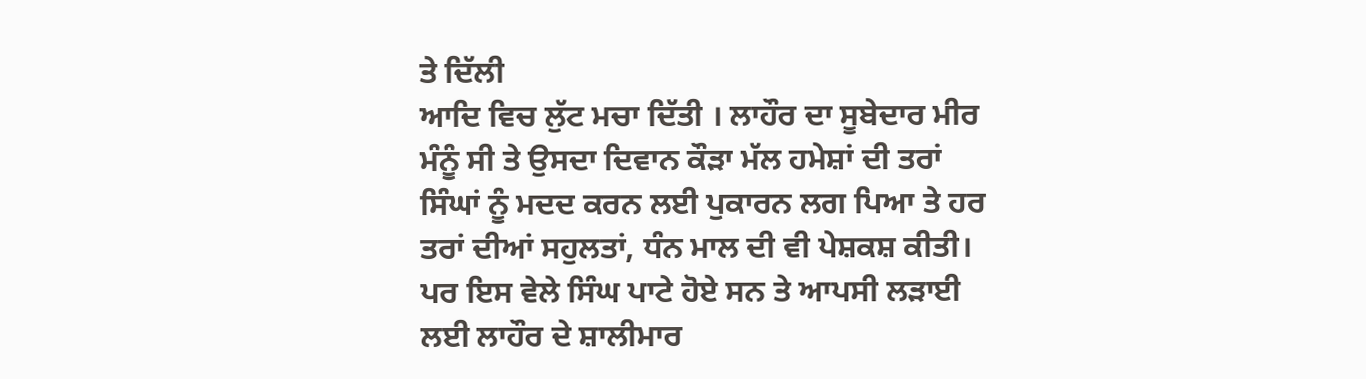ਤੇ ਦਿੱਲੀ
ਆਦਿ ਵਿਚ ਲੁੱਟ ਮਚਾ ਦਿੱਤੀ । ਲਾਹੌਰ ਦਾ ਸੂਬੇਦਾਰ ਮੀਰ ਮੰਨੂੰ ਸੀ ਤੇ ਉਸਦਾ ਦਿਵਾਨ ਕੌੜਾ ਮੱਲ ਹਮੇਸ਼ਾਂ ਦੀ ਤਰਾਂ
ਸਿੰਘਾਂ ਨੂੰ ਮਦਦ ਕਰਨ ਲਈ ਪੁਕਾਰਨ ਲਗ ਪਿਆ ਤੇ ਹਰ ਤਰਾਂ ਦੀਆਂ ਸਹੁਲਤਾਂ, ਧੰਨ ਮਾਲ ਦੀ ਵੀ ਪੇਸ਼ਕਸ਼ ਕੀਤੀ।
ਪਰ ਇਸ ਵੇਲੇ ਸਿੰਘ ਪਾਟੇ ਹੋਏ ਸਨ ਤੇ ਆਪਸੀ ਲੜਾਈ ਲਈ ਲਾਹੌਰ ਦੇ ਸ਼ਾਲੀਮਾਰ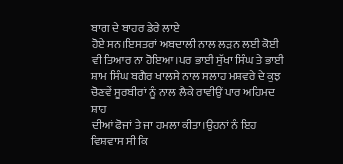ਬਾਗ ਦੇ ਬਾਹਰ ਡੇਰੇ ਲਾਏ
ਹੋਏ ਸਨ।ਇਸਤਰਾਂ ਅਬਦਾਲੀ ਨਾਲ ਲੜਨ ਲਈ ਕੋਈ ਵੀ ਤਿਆਰ ਨਾ ਹੋਇਆ।ਪਰ ਭਾਈ ਸੁੱਖਾ ਸਿੰਘ ਤੇ ਭਾਈ
ਸ਼ਾਮ ਸਿੰਘ ਬਗੈਰ ਖਾਲਸੇ ਨਾਲ ਸਲਾਹ ਮਸ਼ਵਰੇ ਦੇ ਕੁਝ ਚੋਣਵੇਂ ਸੂਰਬੀਰਾਂ ਨੂੰ ਨਾਲ ਲੈਕੇ ਰਾਵੀਉਂ ਪਾਰ ਅਹਿਮਦ ਸ਼ਾਹ
ਦੀਆਂ ਫੋਜਾਂ ਤੇ ਜਾ ਹਮਲਾ ਕੀਤਾ।ਉਹਨਾਂ ਨੰ ਇਹ ਵਿਸ਼ਵਾਸ ਸੀ ਕਿ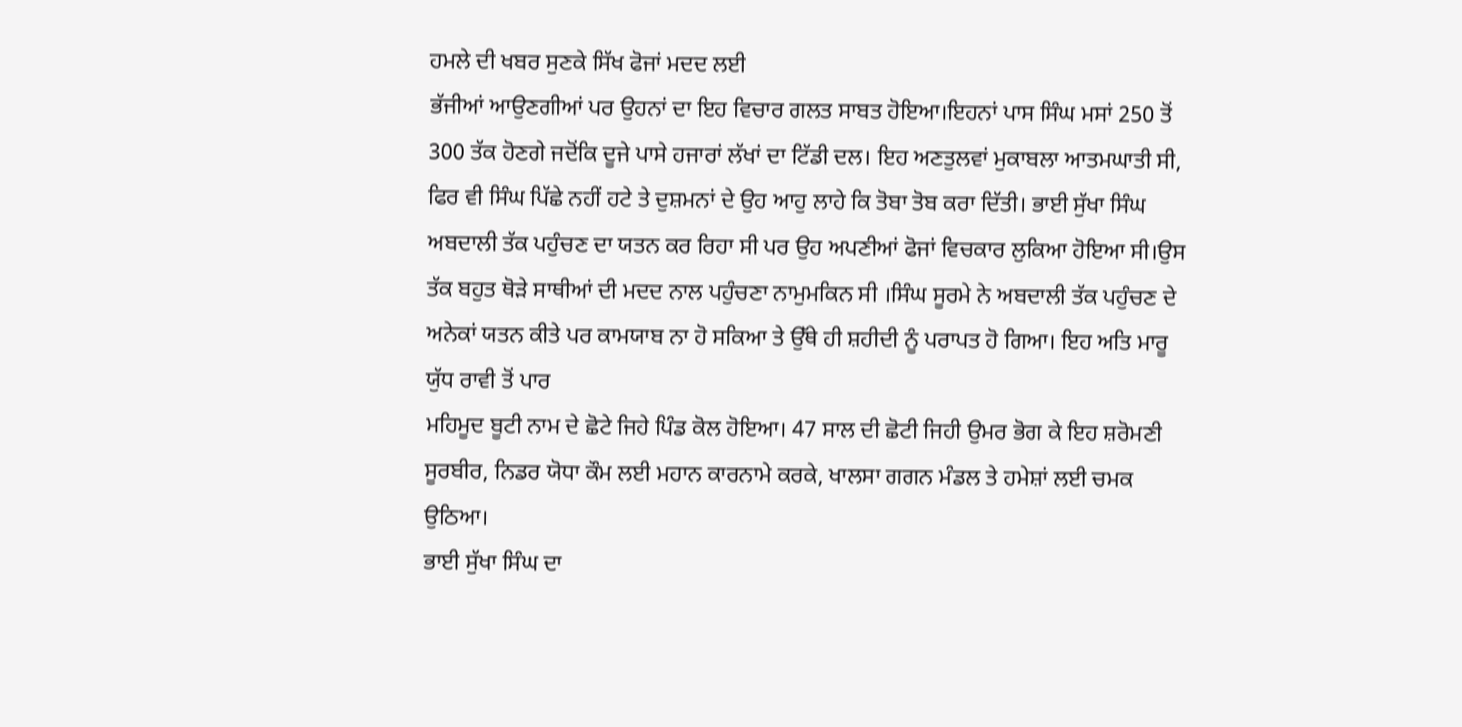ਹਮਲੇ ਦੀ ਖਬਰ ਸੁਣਕੇ ਸਿੱਖ ਫੋਜਾਂ ਮਦਦ ਲਈ
ਭੱਜੀਆਂ ਆਉਣਗੀਆਂ ਪਰ ਉਹਨਾਂ ਦਾ ਇਹ ਵਿਚਾਰ ਗਲਤ ਸਾਬਤ ਹੋਇਆ।ਇਹਨਾਂ ਪਾਸ ਸਿੰਘ ਮਸਾਂ 250 ਤੋਂ 300 ਤੱਕ ਹੋਣਗੇ ਜਦੋਂਕਿ ਦੂਜੇ ਪਾਸੇ ਹਜਾਰਾਂ ਲੱਖਾਂ ਦਾ ਟਿੱਡੀ ਦਲ। ਇਹ ਅਣਤੁਲਵਾਂ ਮੁਕਾਬਲਾ ਆਤਮਘਾਤੀ ਸੀ, ਫਿਰ ਵੀ ਸਿੰਘ ਪਿੱਛੇ ਨਹੀਂ ਹਟੇ ਤੇ ਦੁਸ਼ਮਨਾਂ ਦੇ ਉਹ ਆਹੁ ਲਾਹੇ ਕਿ ਤੋਬਾ ਤੋਬ ਕਰਾ ਦਿੱਤੀ। ਭਾਈ ਸੁੱਖਾ ਸਿੰਘ ਅਬਦਾਲੀ ਤੱਕ ਪਹੁੰਚਣ ਦਾ ਯਤਨ ਕਰ ਰਿਹਾ ਸੀ ਪਰ ਉਹ ਅਪਣੀਆਂ ਫੋਜਾਂ ਵਿਚਕਾਰ ਲੁਕਿਆ ਹੋਇਆ ਸੀ।ਉਸ ਤੱਕ ਬਹੁਤ ਥੋੜੇ ਸਾਥੀਆਂ ਦੀ ਮਦਦ ਨਾਲ ਪਹੁੰਚਣਾ ਨਾਮੁਮਕਿਨ ਸੀ ।ਸਿੰਘ ਸੂਰਮੇ ਨੇ ਅਬਦਾਲੀ ਤੱਕ ਪਹੁੰਚਣ ਦੇ ਅਨੇਕਾਂ ਯਤਨ ਕੀਤੇ ਪਰ ਕਾਮਯਾਬ ਨਾ ਹੋ ਸਕਿਆ ਤੇ ਉੱਥੇ ਹੀ ਸ਼ਹੀਦੀ ਨੂੰ ਪਰਾਪਤ ਹੋ ਗਿਆ। ਇਹ ਅਤਿ ਮਾਰੂ ਯੁੱਧ ਰਾਵੀ ਤੋਂ ਪਾਰ
ਮਹਿਮੂਦ ਬੂਟੀ ਨਾਮ ਦੇ ਛੋਟੇ ਜਿਹੇ ਪਿੰਡ ਕੋਲ ਹੋਇਆ। 47 ਸਾਲ ਦੀ ਛੋਟੀ ਜਿਹੀ ਉਮਰ ਭੋਗ ਕੇ ਇਹ ਸ਼ਰੋਮਣੀ ਸੂਰਬੀਰ, ਨਿਡਰ ਯੋਧਾ ਕੌਮ ਲਈ ਮਹਾਨ ਕਾਰਨਾਮੇ ਕਰਕੇ, ਖਾਲਸਾ ਗਗਨ ਮੰਡਲ ਤੇ ਹਮੇਸ਼ਾਂ ਲਈ ਚਮਕ ਉਠਿਆ।
ਭਾਈ ਸੁੱਖਾ ਸਿੰਘ ਦਾ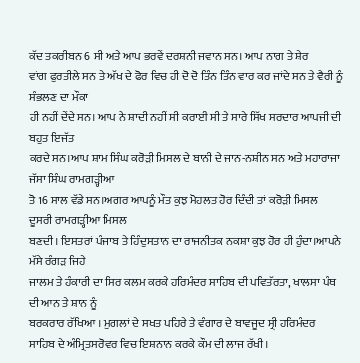ਕੱਦ ਤਕਰੀਬਨ 6 ਸੀ ਅਤੇ ਆਪ ਭਰਵੇਂ ਦਰਸ਼ਨੀ ਜਵਾਨ ਸਨ। ਆਪ ਨਾਗ ਤੇ ਸ਼ੇਰ
ਵਾਂਗ ਫੁਰਤੀਲੇ ਸਨ ਤੇ ਅੱਖ ਦੇ ਫੋਰ ਵਿਚ ਹੀ ਦੋ ਦੋ ਤਿੰਨ ਤਿੰਨ ਵਾਰ ਕਰ ਜਾਂਦੇ ਸਨ ਤੇ ਵੈਰੀ ਨੂੰ ਸੰਭਲਣ ਦਾ ਮੌਕਾ
ਹੀ ਨਹੀਂ ਦੇਂਦੇ ਸਨ। ਆਪ ਨੇ ਸ਼ਾਦੀ ਨਹੀਂ ਸੀ ਕਰਾਈ ਸੀ ਤੇ ਸਾਰੇ ਸਿੱਖ ਸਰਦਾਰ ਆਪਜੀ ਦੀ ਬਹੁਤ ਇਜੱਤ
ਕਰਦੇ ਸਨ।ਆਪ ਸ਼ਾਮ ਸਿੰਘ ਕਰੋੜੀ ਮਿਸਲ ਦੇ ਬਾਨੀ ਦੇ ਜਾਨ-ਨਸ਼ੀਨ ਸਨ ਅਤੇ ਮਹਾਰਾਜਾ ਜੱਸਾ ਸਿੰਘ ਰਾਮਗੜ੍ਹੀਆ
ਤੋ 16 ਸਾਲ ਵੱਡੇ ਸਨ।ਅਗਰ ਆਪਨੂੰ ਮੌਤ ਕੁਝ ਮੋਹਲਤ ਹੋਰ ਦਿੰਦੀ ਤਾਂ ਕਰੋੜੀ ਮਿਸਲ ਦੂਸਰੀ ਰਾਮਗੜ੍ਹੀਆ ਮਿਸਲ
ਬਣਦੀ। ਇਸਤਰਾਂ ਪੰਜਾਬ ਤੇ ਹਿੰਦੁਸਤਾਨ ਦਾ ਰਾਜਨੀਤਕ ਨਕਸ਼ਾ ਕੁਝ ਹੋਰ ਹੀ ਹੁੰਦਾ।ਆਪਨੇ ਮੱਸੇ ਰੰਗੜ ਜਿਹੇ
ਜਾਲਮ ਤੇ ਹੰਕਾਰੀ ਦਾ ਸਿਰ ਕਲਮ ਕਰਕੇ ਹਰਿਮੰਦਰ ਸਾਹਿਬ ਦੀ ਪਵਿਤੱਰਤਾ, ਖਾਲਸਾ ਪੰਥ ਦੀ ਆਨ ਤੇ ਸ਼ਾਨ ਨੂੰ
ਬਰਕਰਾਰ ਰੱਖਿਆ । ਮੁਗਲਾਂ ਦੇ ਸਖਤ ਪਹਿਰੇ ਤੇ ਵੰਗਾਰ ਦੇ ਬਾਵਜੂਦ ਸ੍ਰੀ ਹਰਿਮੰਦਰ ਸਾਹਿਬ ਦੇ ਅੰਮ੍ਰਿਤਸਰੋਵਰ ਵਿਚ ਇਸ਼ਨਾਨ ਕਰਕੇ ਕੌਮ ਦੀ ਲਾਜ ਰੱਖੀ।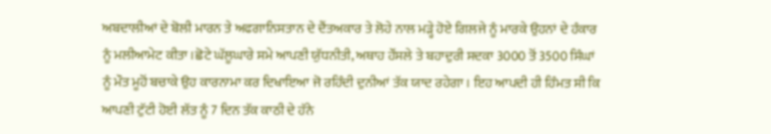ਅਬਦਾਲੀਆਂ ਦੇ ਬੋਲੀ ਮਾਰਨ ਤੇ ਅਫਗਾਨਿਸਤਾਨ ਦੇ ਦੈਂਤਅਕਾਰ ਤੇ ਲੋਹੇ ਨਾਲ ਮੜ੍ਹੇ ਹੋਏ ਗਿਲਜੇ ਨੂੰ ਮਾਰਕੇ ਉਹਨਾਂ ਦੇ ਹੰਕਾਰ ਨੂੰ ਮਲੀਆਮੇਟ ਕੀਤਾ।ਛੋਟੇ ਘੱਲੂਘਾਰੇ ਸਮੇ ਆਪਣੀ ਯੁੱਧਨੀਤੀ, ਅਥਾਹ ਹੌਂਸਲੇ ਤੇ ਬਹਾਦੁਰੀ ਸਦਕਾ 3000 ਤੋਂ 3500 ਸਿੰਘਾਂ ਨੂੰ ਮੌਤ ਮੂਹੋਂ ਬਚਾਕੇ ਉਹ ਕਾਰਨਾਮਾ ਕਰ ਦਿਖਾਇਆ ਜੋ ਰਹਿੰਦੀ ਦੁਨੀਆਂ ਤੱਕ ਯਾਦ ਰਹੇਗਾ। ਇਹ ਆਪਦੀ ਹੀ ਹਿੰਮਤ ਸੀ ਕਿ ਆਪਣੀ ਟੁੱਟੀ ਹੋਈ ਲੱਤ ਨੂੰ 7 ਦਿਨ ਤੱਕ ਕਾਠੀ ਦੇ ਹੱਨੇ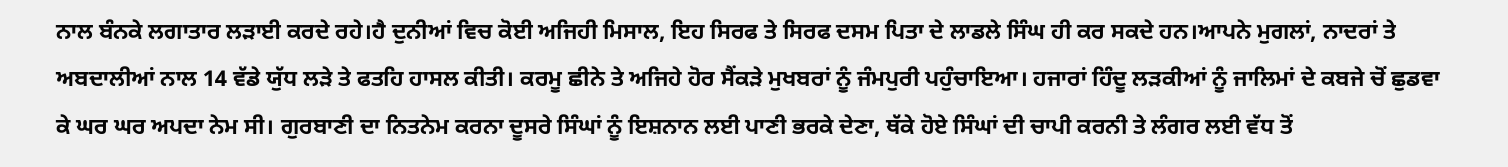ਨਾਲ ਬੰਨਕੇ ਲਗਾਤਾਰ ਲੜਾਈ ਕਰਦੇ ਰਹੇ।ਹੈ ਦੁਨੀਆਂ ਵਿਚ ਕੋਈ ਅਜਿਹੀ ਮਿਸਾਲ, ਇਹ ਸਿਰਫ ਤੇ ਸਿਰਫ ਦਸਮ ਪਿਤਾ ਦੇ ਲਾਡਲੇ ਸਿੰਘ ਹੀ ਕਰ ਸਕਦੇ ਹਨ।ਆਪਨੇ ਮੁਗਲਾਂ, ਨਾਦਰਾਂ ਤੇ ਅਬਦਾਲੀਆਂ ਨਾਲ 14 ਵੱਡੇ ਯੁੱਧ ਲੜੇ ਤੇ ਫਤਹਿ ਹਾਸਲ ਕੀਤੀ। ਕਰਮੂ ਛੀਨੇ ਤੇ ਅਜਿਹੇ ਹੋਰ ਸੈਂਕੜੇ ਮੁਖਬਰਾਂ ਨੂੰ ਜੰਮਪੁਰੀ ਪਹੁੰਚਾਇਆ। ਹਜਾਰਾਂ ਹਿੰਦੂ ਲੜਕੀਆਂ ਨੂੰ ਜਾਲਿਮਾਂ ਦੇ ਕਬਜੇ ਚੋਂ ਛੁਡਵਾ ਕੇ ਘਰ ਘਰ ਅਪਦਾ ਨੇਮ ਸੀ। ਗੁਰਬਾਣੀ ਦਾ ਨਿਤਨੇਮ ਕਰਨਾ ਦੂਸਰੇ ਸਿੰਘਾਂ ਨੂੰ ਇਸ਼ਨਾਨ ਲਈ ਪਾਣੀ ਭਰਕੇ ਦੇਣਾ, ਥੱਕੇ ਹੋਏ ਸਿੰਘਾਂ ਦੀ ਚਾਪੀ ਕਰਨੀ ਤੇ ਲੰਗਰ ਲਈ ਵੱਧ ਤੋਂ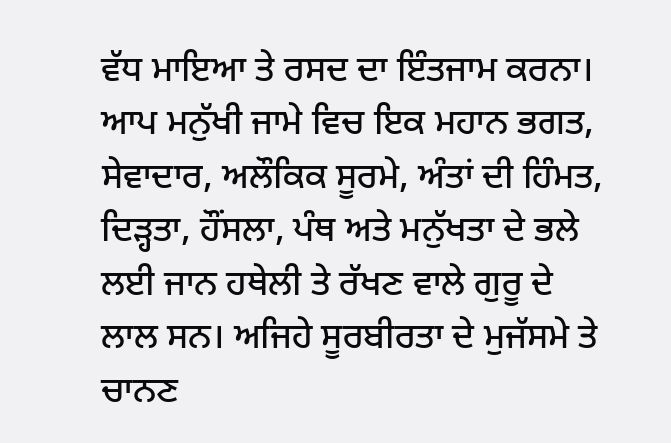ਵੱਧ ਮਾਇਆ ਤੇ ਰਸਦ ਦਾ ਇੰਤਜਾਮ ਕਰਨਾ। ਆਪ ਮਨੁੱਖੀ ਜਾਮੇ ਵਿਚ ਇਕ ਮਹਾਨ ਭਗਤ, ਸੇਵਾਦਾਰ, ਅਲੌਕਿਕ ਸੂਰਮੇ, ਅੰਤਾਂ ਦੀ ਹਿੰਮਤ, ਦਿੜ੍ਹਤਾ, ਹੌਂਸਲਾ, ਪੰਥ ਅਤੇ ਮਨੁੱਖਤਾ ਦੇ ਭਲੇ ਲਈ ਜਾਨ ਹਥੇਲੀ ਤੇ ਰੱਖਣ ਵਾਲੇ ਗੁਰੂ ਦੇ ਲਾਲ ਸਨ। ਅਜਿਹੇ ਸੂਰਬੀਰਤਾ ਦੇ ਮੁਜੱਸਮੇ ਤੇ ਚਾਨਣ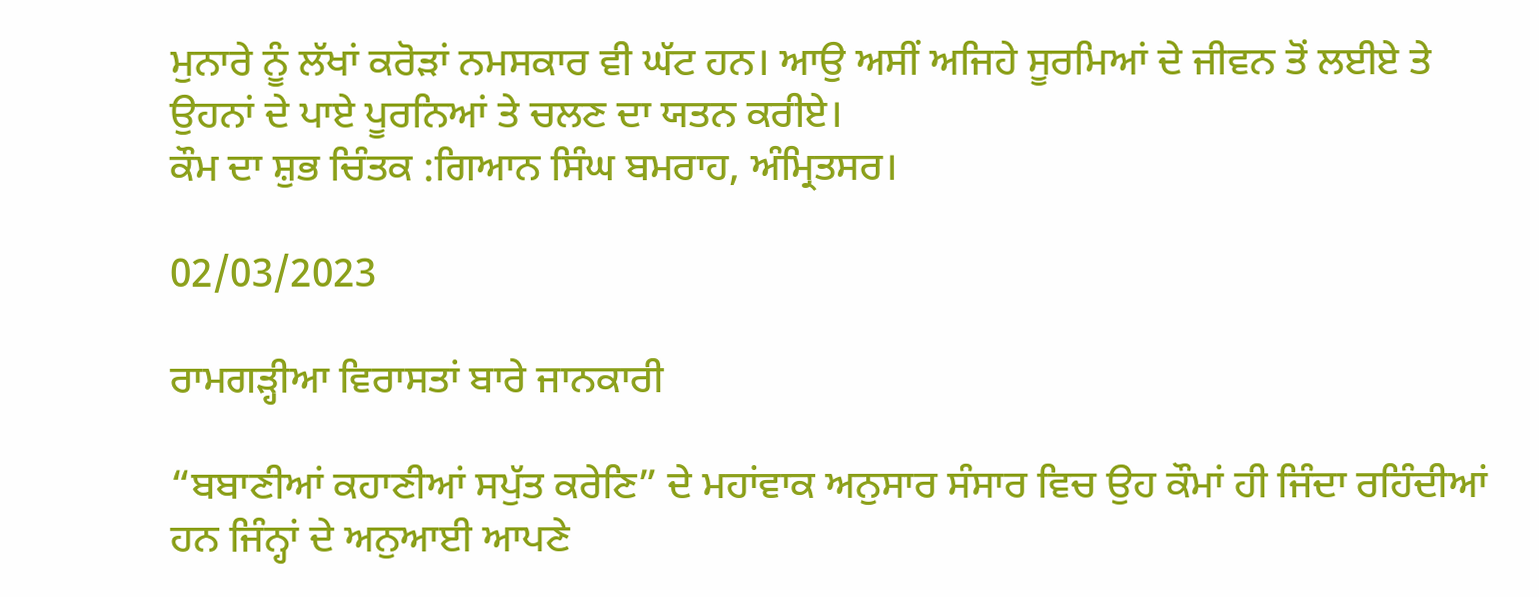ਮੁਨਾਰੇ ਨੂੰ ਲੱਖਾਂ ਕਰੋੜਾਂ ਨਮਸਕਾਰ ਵੀ ਘੱਟ ਹਨ। ਆਉ ਅਸੀਂ ਅਜਿਹੇ ਸੂਰਮਿਆਂ ਦੇ ਜੀਵਨ ਤੋਂ ਲਈਏ ਤੇ ਉਹਨਾਂ ਦੇ ਪਾਏ ਪੂਰਨਿਆਂ ਤੇ ਚਲਣ ਦਾ ਯਤਨ ਕਰੀਏ।
ਕੌਮ ਦਾ ਸ਼ੁਭ ਚਿੰਤਕ :ਗਿਆਨ ਸਿੰਘ ਬਮਰਾਹ, ਅੰਮ੍ਰਿਤਸਰ।

02/03/2023

ਰਾਮਗੜ੍ਹੀਆ ਵਿਰਾਸਤਾਂ ਬਾਰੇ ਜਾਨਕਾਰੀ

“ਬਬਾਣੀਆਂ ਕਹਾਣੀਆਂ ਸਪੁੱਤ ਕਰੇਣਿ” ਦੇ ਮਹਾਂਵਾਕ ਅਨੁਸਾਰ ਸੰਸਾਰ ਵਿਚ ਉਹ ਕੌਮਾਂ ਹੀ ਜਿੰਦਾ ਰਹਿੰਦੀਆਂ ਹਨ ਜਿੰਨ੍ਹਾਂ ਦੇ ਅਨੁਆਈ ਆਪਣੇ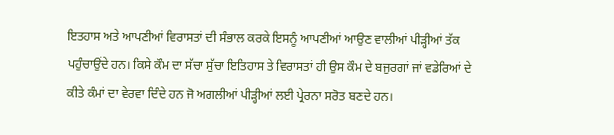ਇਤਹਾਸ ਅਤੇ ਆਪਣੀਆਂ ਵਿਰਾਸਤਾਂ ਦੀ ਸੰਭਾਲ ਕਰਕੇ ਇਸਨੂੰ ਆਪਣੀਆਂ ਆਉਣ ਵਾਲੀਆਂ ਪੀੜ੍ਹੀਆਂ ਤੱਕ ਪਹੁੰਚਾਉਂਦੇ ਹਨ। ਕਿਸੇ ਕੌਮ ਦਾ ਸੱਚਾ ਸੁੱਚਾ ਇਤਿਹਾਸ ਤੇ ਵਿਰਾਸਤਾਂ ਹੀ ਉਸ ਕੌਮ ਦੇ ਬਜੁਰਗਾਂ ਜਾਂ ਵਡੇਰਿਆਂ ਦੇ ਕੀਤੇ ਕੰਮਾਂ ਦਾ ਵੇਰਵਾ ਦਿੰਦੇ ਹਨ ਜੋ ਅਗਲੀਆਂ ਪੀੜ੍ਹੀਆਂ ਲਈ ਪ੍ਰੇਰਨਾ ਸਰੋਤ ਬਣਦੇ ਹਨ।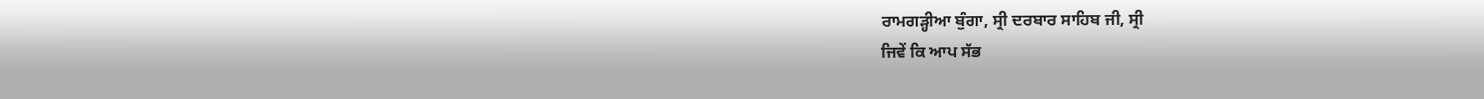ਰਾਮਗੜ੍ਹੀਆ ਬੁੰਗਾ, ਸ੍ਰੀ ਦਰਬਾਰ ਸਾਹਿਬ ਜੀ, ਸ੍ਰੀ
ਜਿਵੇਂ ਕਿ ਆਪ ਸੱਭ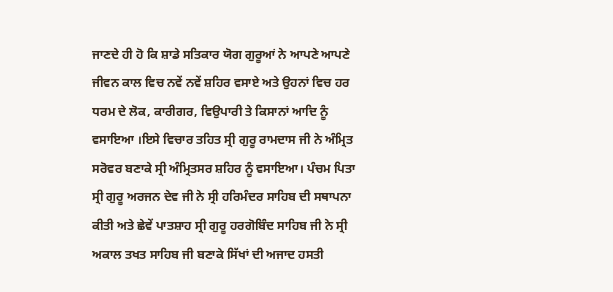ਜਾਣਦੇ ਹੀ ਹੋ ਕਿ ਸ਼ਾਡੇ ਸਤਿਕਾਰ ਯੋਗ ਗੁਰੂਆਂ ਨੇ ਆਪਣੇ ਆਪਣੇ ਜੀਵਨ ਕਾਲ ਵਿਚ ਨਵੇਂ ਨਵੇਂ ਸ਼ਹਿਰ ਵਸਾਏ ਅਤੇ ਉਹਨਾਂ ਵਿਚ ਹਰ ਧਰਮ ਦੇ ਲੋਕ, ਕਾਰੀਗਰ, ਵਿਉਪਾਰੀ ਤੇ ਕਿਸਾਨਾਂ ਆਦਿ ਨੂੰ ਵਸਾਇਆ ।ਇਸੇ ਵਿਚਾਰ ਤਹਿਤ ਸ੍ਰੀ ਗੁਰੂ ਰਾਮਦਾਸ ਜੀ ਨੇ ਅੰਮ੍ਰਿਤ ਸਰੋਵਰ ਬਣਾਕੇ ਸ੍ਰੀ ਅੰਮ੍ਰਿਤਸਰ ਸ਼ਹਿਰ ਨੂੰ ਵਸਾਇਆ। ਪੰਚਮ ਪਿਤਾ ਸ੍ਰੀ ਗੁਰੂ ਅਰਜਨ ਦੇਵ ਜੀ ਨੇ ਸ੍ਰੀ ਹਰਿਮੰਦਰ ਸਾਹਿਬ ਦੀ ਸਥਾਪਨਾ ਕੀਤੀ ਅਤੇ ਛੇਵੇਂ ਪਾਤਸ਼ਾਹ ਸ੍ਰੀ ਗੁਰੂ ਹਰਗੋਬਿੰਦ ਸਾਹਿਬ ਜੀ ਨੇ ਸ੍ਰੀ ਅਕਾਲ ਤਖਤ ਸਾਹਿਬ ਜੀ ਬਣਾਕੇ ਸਿੱਖਾਂ ਦੀ ਅਜਾਦ ਹਸਤੀ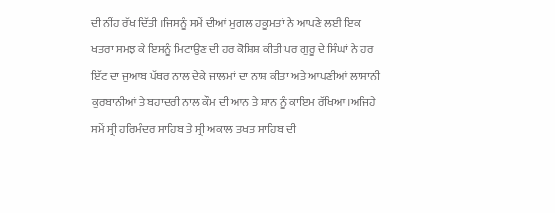ਦੀ ਨੀਂਹ ਰੱਖ ਦਿੱਤੀ ।ਜਿਸਨੂੰ ਸਮੇਂ ਦੀਆਂ ਮੁਗਲ ਹਕੂਮਤਾਂ ਨੇ ਆਪਣੇ ਲਈ ਇਕ ਖਤਰਾ ਸਮਝ ਕੇ ਇਸਨੂੰ ਮਿਟਾਉਣ ਦੀ ਹਰ ਕੋਸ਼ਿਸ਼ ਕੀਤੀ ਪਰ ਗੁਰੂ ਦੇ ਸਿੰਘਾਂ ਨੇ ਹਰ ਇੱਟ ਦਾ ਜੁਆਬ ਪੱਥਰ ਨਾਲ ਦੇਕੇ ਜਾਲਮਾਂ ਦਾ ਨਾਸ਼ ਕੀਤਾ ਅਤੇ ਆਪਣੀਆਂ ਲਾਸਾਨੀ ਕੁਰਬਾਨੀਆਂ ਤੇ ਬਹਾਦਰੀ ਨਾਲ ਕੌਮ ਦੀ ਆਨ ਤੇ ਸ਼ਾਨ ਨੂੰ ਕਾਇਮ ਰੱਖਿਆ।ਅਜਿਹੇ ਸਮੇਂ ਸ੍ਰੀ ਹਰਿਮੰਦਰ ਸਾਹਿਬ ਤੇ ਸ੍ਰੀ ਅਕਾਲ ਤਖਤ ਸਾਹਿਬ ਦੀ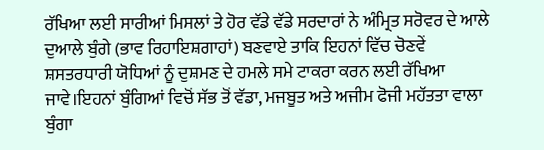ਰੱਖਿਆ ਲਈ ਸਾਰੀਆਂ ਮਿਸਲਾਂ ਤੇ ਹੋਰ ਵੱਡੇ ਵੱਡੇ ਸਰਦਾਰਾਂ ਨੇ ਅੰਮ੍ਰਿਤ ਸਰੋਵਰ ਦੇ ਆਲੇ ਦੁਆਲੇ ਬੁੰਗੇ (ਭਾਵ ਰਿਹਾਇਸ਼ਗਾਹਾਂ) ਬਣਵਾਏ ਤਾਕਿ ਇਹਨਾਂ ਵਿੱਚ ਚੋਣਵੇਂ ਸ਼ਸਤਰਧਾਰੀ ਯੋਧਿਆਂ ਨੂੰ ਦੁਸ਼ਮਣ ਦੇ ਹਮਲੇ ਸਮੇ ਟਾਕਰਾ ਕਰਨ ਲਈ ਰੱਖਿਆ ਜਾਵੇ।ਇਹਨਾਂ ਬੁੰਗਿਆਂ ਵਿਚੋਂ ਸੱਭ ਤੋਂ ਵੱਡਾ, ਮਜਬੂਤ ਅਤੇ ਅਜੀਮ ਫੋਜੀ ਮਹੱਤਤਾ ਵਾਲਾ ਬੁੰਗਾ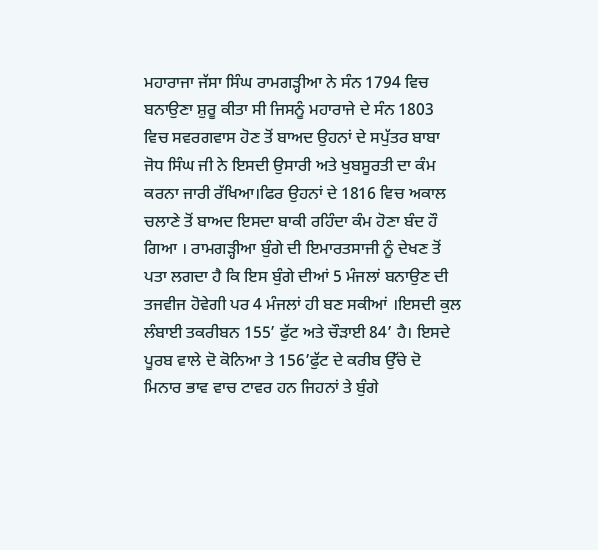ਮਹਾਰਾਜਾ ਜੱਸਾ ਸਿੰਘ ਰਾਮਗੜ੍ਹੀਆ ਨੇ ਸੰਨ 1794 ਵਿਚ ਬਨਾਉਣਾ ਸ਼ੁਰੂ ਕੀਤਾ ਸੀ ਜਿਸਨੂੰ ਮਹਾਰਾਜੇ ਦੇ ਸੰਨ 1803 ਵਿਚ ਸਵਰਗਵਾਸ ਹੋਣ ਤੋਂ ਬਾਅਦ ਉਹਨਾਂ ਦੇ ਸਪੁੱਤਰ ਬਾਬਾ ਜੋਧ ਸਿੰਘ ਜੀ ਨੇ ਇਸਦੀ ਉਸਾਰੀ ਅਤੇ ਖੁਬਸੂਰਤੀ ਦਾ ਕੰਮ ਕਰਨਾ ਜਾਰੀ ਰੱਖਿਆ।ਫਿਰ ਉਹਨਾਂ ਦੇ 1816 ਵਿਚ ਅਕਾਲ ਚਲਾਣੇ ਤੋਂ ਬਾਅਦ ਇਸਦਾ ਬਾਕੀ ਰਹਿੰਦਾ ਕੰਮ ਹੋਣਾ ਬੰਦ ਹੌ ਗਿਆ । ਰਾਮਗੜ੍ਹੀਆ ਬੁੰਗੇ ਦੀ ਇਮਾਰਤਸਾਜੀ ਨੂੰ ਦੇਖਣ ਤੋਂ ਪਤਾ ਲਗਦਾ ਹੈ ਕਿ ਇਸ ਬੁੰਗੇ ਦੀਆਂ 5 ਮੰਜਲਾਂ ਬਨਾਉਣ ਦੀ ਤਜਵੀਜ ਹੋਵੇਗੀ ਪਰ 4 ਮੰਜਲਾਂ ਹੀ ਬਣ ਸਕੀਆਂ ।ਇਸਦੀ ਕੁਲ ਲੰਬਾਈ ਤਕਰੀਬਨ 155’ ਫੁੱਟ ਅਤੇ ਚੌੜਾਈ 84’ ਹੈ। ਇਸਦੇ ਪੂਰਬ ਵਾਲੇ ਦੋ ਕੋਨਿਆ ਤੇ 156’ਫੁੱਟ ਦੇ ਕਰੀਬ ਉੱਚੇ ਦੋ ਮਿਨਾਰ ਭਾਵ ਵਾਚ ਟਾਵਰ ਹਨ ਜਿਹਨਾਂ ਤੇ ਬੁੰਗੇ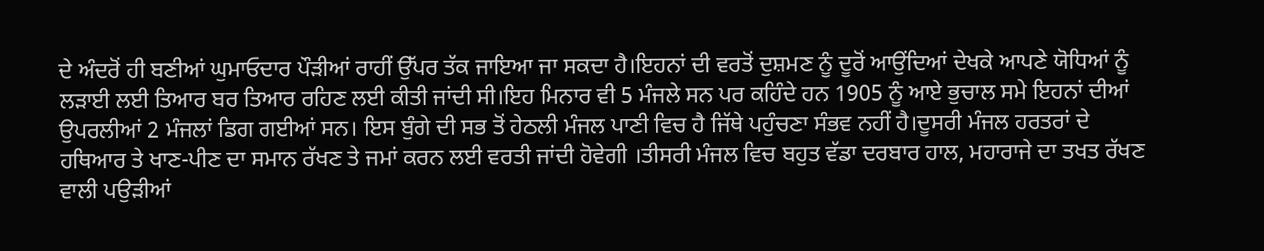ਦੇ ਅੰਦਰੋਂ ਹੀ ਬਣੀਆਂ ਘੁਮਾਓਦਾਰ ਪੌੜੀਆਂ ਰਾਹੀਂ ਉੱਪਰ ਤੱਕ ਜਾਇਆ ਜਾ ਸਕਦਾ ਹੈ।ਇਹਨਾਂ ਦੀ ਵਰਤੋਂ ਦੁਸ਼ਮਣ ਨੂੰ ਦੂਰੋਂ ਆਉਂਦਿਆਂ ਦੇਖਕੇ ਆਪਣੇ ਯੋਧਿਆਂ ਨੂੰ ਲੜਾਈ ਲਈ ਤਿਆਰ ਬਰ ਤਿਆਰ ਰਹਿਣ ਲਈ ਕੀਤੀ ਜਾਂਦੀ ਸੀ।ਇਹ ਮਿਨਾਰ ਵੀ 5 ਮੰਜਲੇ ਸਨ ਪਰ ਕਹਿੰਦੇ ਹਨ 1905 ਨੂੰ ਆਏ ਭੁਚਾਲ ਸਮੇ ਇਹਨਾਂ ਦੀਆਂ ਉਪਰਲੀਆਂ 2 ਮੰਜਲਾਂ ਡਿਗ ਗਈਆਂ ਸਨ। ਇਸ ਬੁੰਗੇ ਦੀ ਸਭ ਤੋਂ ਹੇਠਲੀ ਮੰਜਲ ਪਾਣੀ ਵਿਚ ਹੈ ਜਿੱਥੇ ਪਹੁੰਚਣਾ ਸੰਭਵ ਨਹੀਂ ਹੈ।ਦੂਸਰੀ ਮੰਜਲ ਹਰਤਰਾਂ ਦੇ ਹਥਿਆਰ ਤੇ ਖਾਣ-ਪੀਣ ਦਾ ਸਮਾਨ ਰੱਖਣ ਤੇ ਜਮਾਂ ਕਰਨ ਲਈ ਵਰਤੀ ਜਾਂਦੀ ਹੋਵੇਗੀ ।ਤੀਸਰੀ ਮੰਜਲ ਵਿਚ ਬਹੁਤ ਵੱਡਾ ਦਰਬਾਰ ਹਾਲ, ਮਹਾਰਾਜੇ ਦਾ ਤਖਤ ਰੱਖਣ ਵਾਲੀ ਪਉੜੀਆਂ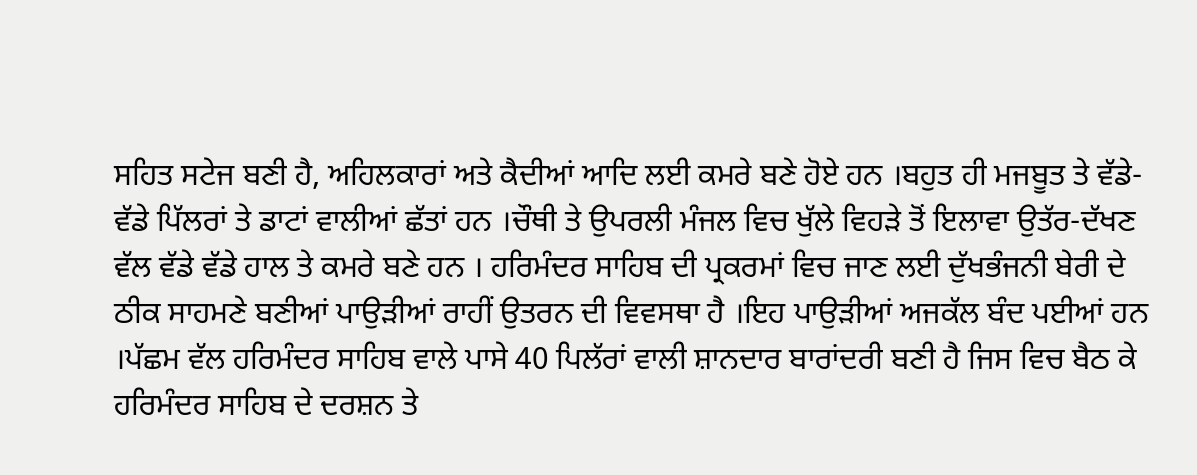ਸਹਿਤ ਸਟੇਜ ਬਣੀ ਹੈ, ਅਹਿਲਕਾਰਾਂ ਅਤੇ ਕੈਦੀਆਂ ਆਦਿ ਲਈ ਕਮਰੇ ਬਣੇ ਹੋਏ ਹਨ ।ਬਹੁਤ ਹੀ ਮਜਬੂਤ ਤੇ ਵੱਡੇ-ਵੱਡੇ ਪਿੱਲਰਾਂ ਤੇ ਡਾਟਾਂ ਵਾਲੀਆਂ ਛੱਤਾਂ ਹਨ ।ਚੌਥੀ ਤੇ ਉਪਰਲੀ ਮੰਜਲ ਵਿਚ ਖੁੱਲੇ ਵਿਹੜੇ ਤੋਂ ਇਲਾਵਾ ਉਤੱਰ-ਦੱਖਣ ਵੱਲ ਵੱਡੇ ਵੱਡੇ ਹਾਲ ਤੇ ਕਮਰੇ ਬਣੇ ਹਨ । ਹਰਿਮੰਦਰ ਸਾਹਿਬ ਦੀ ਪ੍ਰਕਰਮਾਂ ਵਿਚ ਜਾਣ ਲਈ ਦੁੱਖਭੰਜਨੀ ਬੇਰੀ ਦੇ ਠੀਕ ਸਾਹਮਣੇ ਬਣੀਆਂ ਪਾਉੜੀਆਂ ਰਾਹੀਂ ਉਤਰਨ ਦੀ ਵਿਵਸਥਾ ਹੈ ।ਇਹ ਪਾਉੜੀਆਂ ਅਜਕੱਲ ਬੰਦ ਪਈਆਂ ਹਨ ।ਪੱਛਮ ਵੱਲ ਹਰਿਮੰਦਰ ਸਾਹਿਬ ਵਾਲੇ ਪਾਸੇ 40 ਪਿਲੱਰਾਂ ਵਾਲੀ ਸ਼ਾਨਦਾਰ ਬਾਰਾਂਦਰੀ ਬਣੀ ਹੈ ਜਿਸ ਵਿਚ ਬੈਠ ਕੇ ਹਰਿਮੰਦਰ ਸਾਹਿਬ ਦੇ ਦਰਸ਼ਨ ਤੇ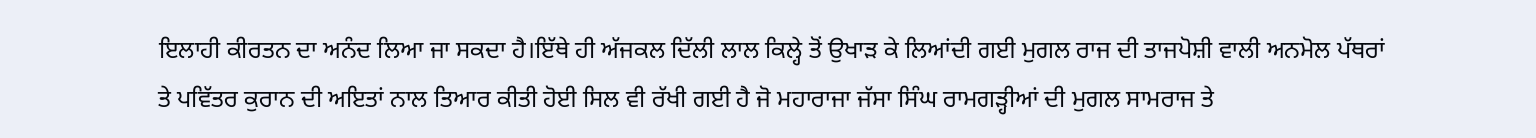ਇਲਾਹੀ ਕੀਰਤਨ ਦਾ ਅਨੰਦ ਲਿਆ ਜਾ ਸਕਦਾ ਹੈ।ਇੱਥੇ ਹੀ ਅੱਜਕਲ ਦਿੱਲੀ ਲਾਲ ਕਿਲ੍ਹੇ ਤੋਂ ਉਖਾੜ ਕੇ ਲਿਆਂਦੀ ਗਈ ਮੁਗਲ ਰਾਜ ਦੀ ਤਾਜਪੋਸ਼ੀ ਵਾਲੀ ਅਨਮੋਲ ਪੱਥਰਾਂ ਤੇ ਪਵਿੱਤਰ ਕੁਰਾਨ ਦੀ ਅਇਤਾਂ ਨਾਲ ਤਿਆਰ ਕੀਤੀ ਹੋਈ ਸਿਲ ਵੀ ਰੱਖੀ ਗਈ ਹੈ ਜੋ ਮਹਾਰਾਜਾ ਜੱਸਾ ਸਿੰਘ ਰਾਮਗੜ੍ਹੀਆਂ ਦੀ ਮੁਗਲ ਸਾਮਰਾਜ ਤੇ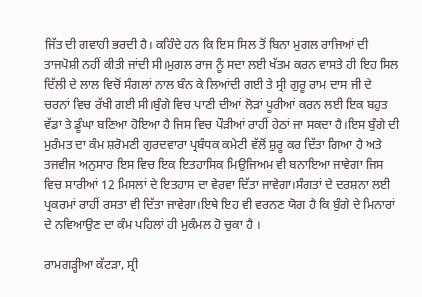ਜਿੱਤ ਦੀ ਗਵਾਹੀ ਭਰਦੀ ਹੈ। ਕਹਿੰਦੇ ਹਨ ਕਿ ਇਸ ਸਿਲ ਤੋਂ ਬਿਨਾ ਮੁਗਲ ਰਾਜਿਆਂ ਦੀ ਤਾਜਪੋਸ਼ੀ ਨਹੀਂ ਕੀਤੀ ਜਾਂਦੀ ਸੀ।ਮੁਗਲ ਰਾਜ ਨੂੰ ਸਦਾ ਲਈ ਖੱਤਮ ਕਰਨ ਵਾਸਤੇ ਹੀ ਇਹ ਸਿਲ ਦਿੱਲੀ ਦੇ ਲਾਲ ਵਿਚੋਂ ਸੰਗਲਾਂ ਨਾਲ ਬੰਨ ਕੇ ਲਿਆਂਦੀ ਗਈ ਤੇ ਸ੍ਰੀ ਗੁਰੂ ਰਾਮ ਦਾਸ ਜੀ ਦੇ ਚਰਨਾਂ ਵਿਚ ਰੱਖੀ ਗਈ ਸੀ।ਬੁੰਗੇ ਵਿਚ ਪਾਣੀ ਦੀਆਂ ਲੋੜਾਂ ਪੂਰੀਆਂ ਕਰਨ ਲਈ ਇਕ ਬਹੁਤ ਵੱਡਾ ਤੇ ਡੂੰਘਾ ਬਣਿਆ ਹੋਇਆ ਹੈ ਜਿਸ ਵਿਚ ਪੌੜੀਆਂ ਰਾਹੀਂ ਹੇਠਾਂ ਜਾ ਸਕਦਾ ਹੈ।ਇਸ ਬੁੰਗੇ ਦੀ ਮੁਰੰਮਤ ਦਾ ਕੰਮ ਸ਼ਰੋਮਣੀ ਗੁਰਦਵਾਰਾ ਪ੍ਰਬੰਧਕ ਕਮੇਟੀ ਵੱਲੋਂ ਸ਼ੁਰੂ ਕਰ ਦਿੱਤਾ ਗਿਆ ਹੈ ਅਤੇ ਤਜਵੀਜ ਅਨੁਸਾਰ ਇਸ ਵਿਚ ਇਕ ਇਤਹਾਸਿਕ ਮਿਉਜਿਅਮ ਵੀ ਬਨਾਇਆ ਜਾਵੇਗਾ ਜਿਸ ਵਿਚ ਸਾਰੀਆਂ 12 ਮਿਸਲਾਂ ਦੇ ਇਤਹਾਸ ਦਾ ਵੇਰਵਾ ਦਿੱਤਾ ਜਾਵੇਗਾ।ਸੰਗਤਾਂ ਦੇ ਦਰਸ਼ਨਾ ਲਈ ਪ੍ਰਕਰਮਾਂ ਰਾਹੀਂ ਰਸਤਾ ਵੀ ਦਿੱਤਾ ਜਾਵੇਗਾ।ਇਥੇ ਇਹ ਵੀ ਵਰਨਣ ਯੋਗ ਹੈ ਕਿ ਬੁੰਗੇ ਦੇ ਮਿਨਾਰਾਂ ਦੇ ਨਵਿਆਉਣ ਦਾ ਕੰਮ ਪਹਿਲਾਂ ਹੀ ਮੁਕੰਮਲ ਹੋ ਚੁਕਾ ਹੈ ।

ਰਾਮਗੜ੍ਹੀਆ ਕੱਟੜਾ, ਸ੍ਰੀ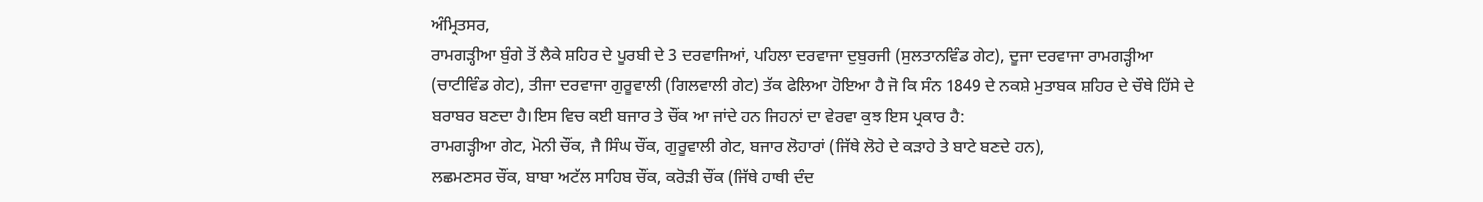ਅੰਮ੍ਰਿਤਸਰ,
ਰਾਮਗੜ੍ਹੀਆ ਬੁੰਗੇ ਤੋਂ ਲੈਕੇ ਸ਼ਹਿਰ ਦੇ ਪੂਰਬੀ ਦੇ 3 ਦਰਵਾਜਿਆਂ, ਪਹਿਲਾ ਦਰਵਾਜਾ ਦੁਬੁਰਜੀ (ਸੁਲਤਾਨਵਿੰਡ ਗੇਟ), ਦੂਜਾ ਦਰਵਾਜਾ ਰਾਮਗੜ੍ਹੀਆ (ਚਾਟੀਵਿੰਡ ਗੇਟ), ਤੀਜਾ ਦਰਵਾਜਾ ਗੁਰੂਵਾਲੀ (ਗਿਲਵਾਲੀ ਗੇਟ) ਤੱਕ ਫੇਲਿਆ ਹੋਇਆ ਹੈ ਜੋ ਕਿ ਸੰਨ 1849 ਦੇ ਨਕਸ਼ੇ ਮੁਤਾਬਕ ਸ਼ਹਿਰ ਦੇ ਚੌਥੇ ਹਿੱਸੇ ਦੇ ਬਰਾਬਰ ਬਣਦਾ ਹੈ।ਇਸ ਵਿਚ ਕਈ ਬਜਾਰ ਤੇ ਚੌਂਕ ਆ ਜਾਂਦੇ ਹਨ ਜਿਹਨਾਂ ਦਾ ਵੇਰਵਾ ਕੁਝ ਇਸ ਪ੍ਰਕਾਰ ਹੈ:
ਰਾਮਗੜ੍ਹੀਆ ਗੇਟ, ਮੋਨੀ ਚੌਂਕ, ਜੈ ਸਿੰਘ ਚੌਂਕ, ਗੁਰੂਵਾਲੀ ਗੇਟ, ਬਜਾਰ ਲੋਹਾਰਾਂ (ਜਿੱਥੇ ਲੋਹੇ ਦੇ ਕੜਾਹੇ ਤੇ ਬਾਟੇ ਬਣਦੇ ਹਨ),
ਲਛਮਣਸਰ ਚੌਂਕ, ਬਾਬਾ ਅਟੱਲ ਸਾਹਿਬ ਚੌਂਕ, ਕਰੋੜੀ ਚੌਂਕ (ਜਿੱਥੇ ਹਾਥੀ ਦੰਦ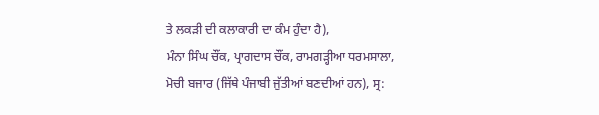ਤੇ ਲਕੜੀ ਦੀ ਕਲਾਕਾਰੀ ਦਾ ਕੰਮ ਹੁੰਦਾ ਹੈ),
ਮੰਨਾ ਸਿੰਘ ਚੌਂਕ, ਪ੍ਰਾਗਦਾਸ ਚੌਂਕ, ਰਾਮਗੜ੍ਹੀਆ ਧਰਮਸਾਲਾ, ਮੋਚੀ ਬਜਾਰ (ਜਿੱਥੇ ਪੰਜਾਬੀ ਜੁੱਤੀਆਂ ਬਣਦੀਆਂ ਹਨ), ਸ੍ਰ: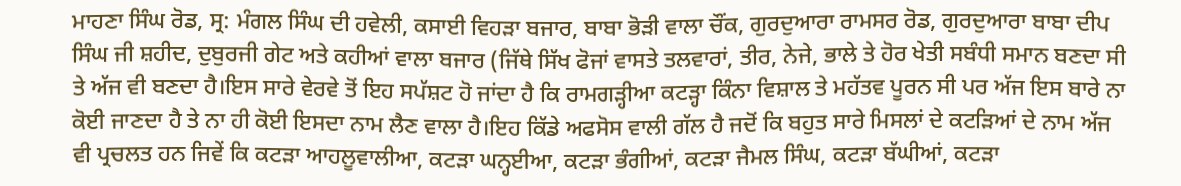ਮਾਹਣਾ ਸਿੰਘ ਰੋਡ, ਸ੍ਰ: ਮੰਗਲ ਸਿੰਘ ਦੀ ਹਵੇਲੀ, ਕਸਾਈ ਵਿਹੜਾ ਬਜਾਰ, ਬਾਬਾ ਭੋੜੀ ਵਾਲਾ ਚੌਂਕ, ਗੁਰਦੁਆਰਾ ਰਾਮਸਰ ਰੋਡ, ਗੁਰਦੁਆਰਾ ਬਾਬਾ ਦੀਪ ਸਿੰਘ ਜੀ ਸ਼ਹੀਦ, ਦੁਬੁਰਜੀ ਗੇਟ ਅਤੇ ਕਹੀਆਂ ਵਾਲਾ ਬਜਾਰ (ਜਿੱਥੇ ਸਿੱਖ ਫੋਜਾਂ ਵਾਸਤੇ ਤਲਵਾਰਾਂ, ਤੀਰ, ਨੇਜੇ, ਭਾਲੇ ਤੇ ਹੋਰ ਖੇਤੀ ਸਬੰਧੀ ਸਮਾਨ ਬਣਦਾ ਸੀ ਤੇ ਅੱਜ ਵੀ ਬਣਦਾ ਹੈ।ਇਸ ਸਾਰੇ ਵੇਰਵੇ ਤੋਂ ਇਹ ਸਪੱਸ਼ਟ ਹੋ ਜਾਂਦਾ ਹੈ ਕਿ ਰਾਮਗੜ੍ਹੀਆ ਕਟੜ੍ਹਾ ਕਿੰਨਾ ਵਿਸ਼ਾਲ ਤੇ ਮਹੱਤਵ ਪੂਰਨ ਸੀ ਪਰ ਅੱਜ ਇਸ ਬਾਰੇ ਨਾ ਕੋਈ ਜਾਣਦਾ ਹੈ ਤੇ ਨਾ ਹੀ ਕੋਈ ਇਸਦਾ ਨਾਮ ਲੈਣ ਵਾਲਾ ਹੈ।ਇਹ ਕਿੱਡੇ ਅਫਸੋਸ ਵਾਲੀ ਗੱਲ ਹੈ ਜਦੋਂ ਕਿ ਬਹੁਤ ਸਾਰੇ ਮਿਸਲਾਂ ਦੇ ਕਟੜਿਆਂ ਦੇ ਨਾਮ ਅੱਜ ਵੀ ਪ੍ਰਚਲਤ ਹਨ ਜਿਵੇਂ ਕਿ ਕਟੜਾ ਆਹਲੂਵਾਲੀਆ, ਕਟੜਾ ਘਨ੍ਹਈਆ, ਕਟੜਾ ਭੰਗੀਆਂ, ਕਟੜਾ ਜੈਮਲ ਸਿੰਘ, ਕਟੜਾ ਬੱਘੀਆਂ, ਕਟੜਾ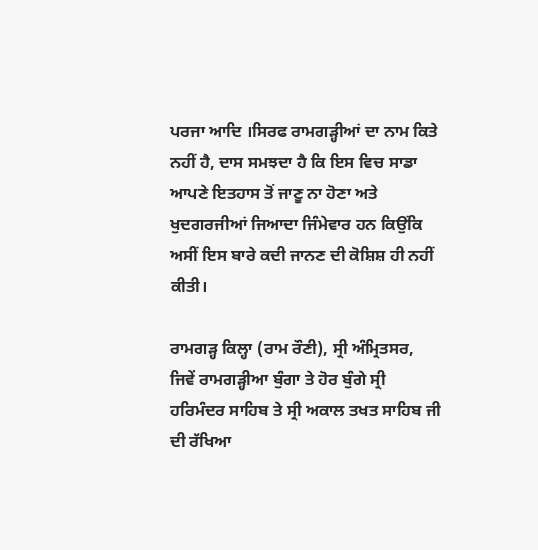ਪਰਜਾ ਆਦਿ ।ਸਿਰਫ ਰਾਮਗੜ੍ਹੀਆਂ ਦਾ ਨਾਮ ਕਿਤੇ ਨਹੀਂ ਹੈ, ਦਾਸ ਸਮਝਦਾ ਹੈ ਕਿ ਇਸ ਵਿਚ ਸਾਡਾ ਆਪਣੇ ਇਤਹਾਸ ਤੋਂ ਜਾਣੂ ਨਾ ਹੋਣਾ ਅਤੇ ਖੁਦਗਰਜੀਆਂ ਜਿਆਦਾ ਜਿੰਮੇਵਾਰ ਹਨ ਕਿਉਂਕਿ ਅਸੀਂ ਇਸ ਬਾਰੇ ਕਦੀ ਜਾਨਣ ਦੀ ਕੋਸ਼ਿਸ਼ ਹੀ ਨਹੀਂ ਕੀਤੀ।

ਰਾਮਗੜ੍ਹ ਕਿਲ੍ਹਾ (ਰਾਮ ਰੌਣੀ), ਸ੍ਰੀ ਅੰਮ੍ਰਿਤਸਰ,
ਜਿਵੇਂ ਰਾਮਗੜ੍ਹੀਆ ਬੁੰਗਾ ਤੇ ਹੋਰ ਬੁੰਗੇ ਸ੍ਰੀ ਹਰਿਮੰਦਰ ਸਾਹਿਬ ਤੇ ਸ੍ਰੀ ਅਕਾਲ ਤਖਤ ਸਾਹਿਬ ਜੀ ਦੀ ਰੱਖਿਆ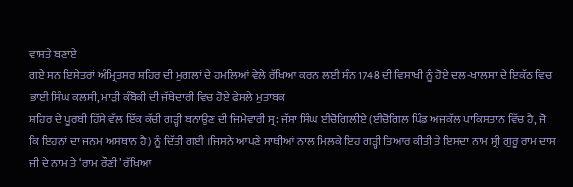ਵਾਸਤੇ ਬਣਾਏ
ਗਏ ਸਨ ਇਸੇਤਰਾਂ ਅੰਮ੍ਰਿਤਸਰ ਸ਼ਹਿਰ ਦੀ ਮੁਗਲਾਂ ਦੇ ਹਮਲਿਆਂ ਵੇਲੇ ਰੱਖਿਆ ਕਰਨ ਲਈ ਸੰਨ 1748 ਦੀ ਵਿਸਾਖੀ ਨੂੰ ਹੋਏ ਦਲ-ਖਾਲਸਾ ਦੇ ਇਕੱਠ ਵਿਚ ਭਾਈ ਸਿੰਘ ਕਲਸੀ, ਮਾੜੀ ਕੰਬੋਕੀ ਦੀ ਜੱਥੇਦਾਰੀ ਵਿਚ ਹੋਏ ਫੇਸਲੇ ਮੁਤਾਬਕ
ਸ਼ਹਿਰ ਦੇ ਪੂਰਬੀ ਹਿੱਸੇ ਵੱਲ ਇੱਕ ਕੱਚੀ ਗੜ੍ਹੀ ਬਨਾਉਣ ਦੀ ਜਿਮੇਵਾਰੀ ਸ੍ਰ: ਜੱਸਾ ਸਿੰਘ ਈਚੋਗਿਲੀਏ (ਈਚੋਗਿਲ ਪਿੰਡ ਅਜਕੱਲ ਪਾਕਿਸਤਾਨ ਵਿੱਚ ਹੈ, ਜੋ ਕਿ ਇਹਨਾਂ ਦਾ ਜਨਮ ਅਸਥਾਨ ਹੈ) ਨੂੰ ਦਿੱਤੀ ਗਈ ।ਜਿਸਨੇ ਆਪਣੇ ਸਾਥੀਆਂ ਨਾਲ ਮਿਲਕੇ ਇਹ ਗੜ੍ਹੀ ਤਿਆਰ ਕੀਤੀ ਤੇ ਇਸਦਾ ਨਾਮ ਸ੍ਰੀ ਗੁਰੂ ਰਾਮ ਦਾਸ ਜੀ ਦੇ ਨਾਮ ਤੇ ‘ਰਾਮ ਰੌਣੀ’ ਰੱਖਿਆ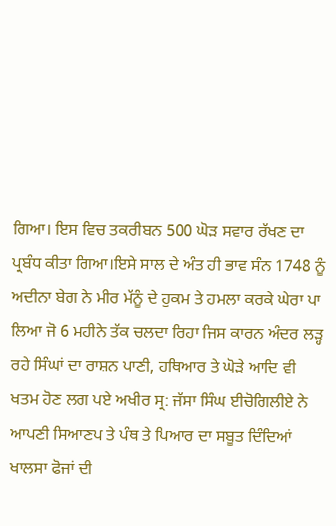ਗਿਆ। ਇਸ ਵਿਚ ਤਕਰੀਬਨ 500 ਘੋੜ ਸਵਾਰ ਰੱਖਣ ਦਾ ਪ੍ਰਬੰਧ ਕੀਤਾ ਗਿਆ।ਇਸੇ ਸਾਲ ਦੇ ਅੰਤ ਹੀ ਭਾਵ ਸੰਨ 1748 ਨੂੰ ਅਦੀਨਾ ਬੇਗ ਨੇ ਮੀਰ ਮੱਨੂੰ ਦੇ ਹੁਕਮ ਤੇ ਹਮਲਾ ਕਰਕੇ ਘੇਰਾ ਪਾ ਲਿਆ ਜੋ 6 ਮਹੀਨੇ ਤੱਕ ਚਲਦਾ ਰਿਹਾ ਜਿਸ ਕਾਰਨ ਅੰਦਰ ਲੜ੍ਹ ਰਹੇ ਸਿੰਘਾਂ ਦਾ ਰਾਸ਼ਨ ਪਾਣੀ, ਹਥਿਆਰ ਤੇ ਘੋੜੇ ਆਦਿ ਵੀ ਖਤਮ ਹੋਣ ਲਗ ਪਏ ਅਖੀਰ ਸ੍ਰ: ਜੱਸਾ ਸਿੰਘ ਈਚੋਗਿਲੀਏ ਨੇ ਆਪਣੀ ਸਿਆਣਪ ਤੇ ਪੰਥ ਤੇ ਪਿਆਰ ਦਾ ਸਬੂਤ ਦਿੰਦਿਆਂ ਖਾਲਸਾ ਫੋਜਾਂ ਦੀ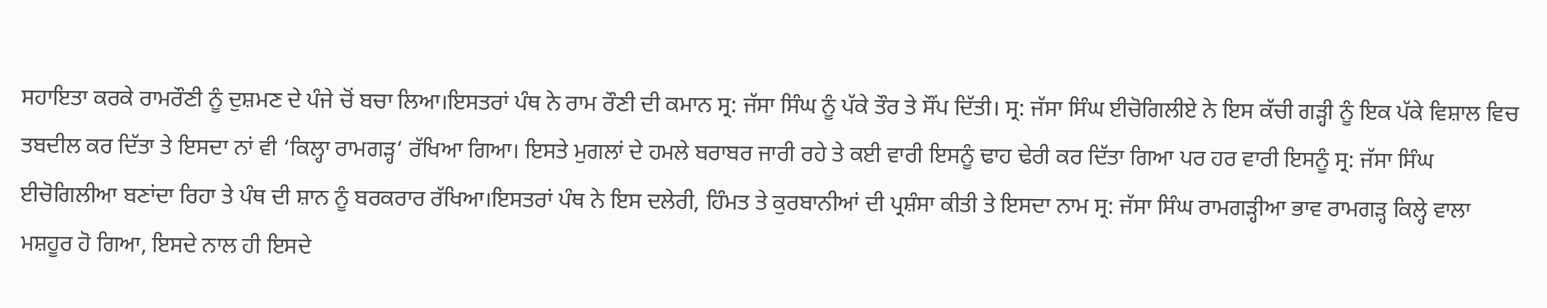ਸਹਾਇਤਾ ਕਰਕੇ ਰਾਮਰੌਣੀ ਨੂੰ ਦੁਸ਼ਮਣ ਦੇ ਪੰਜੇ ਚੋਂ ਬਚਾ ਲਿਆ।ਇਸਤਰਾਂ ਪੰਥ ਨੇ ਰਾਮ ਰੌਣੀ ਦੀ ਕਮਾਨ ਸ੍ਰ: ਜੱਸਾ ਸਿੰਘ ਨੂੰ ਪੱਕੇ ਤੌਰ ਤੇ ਸੌਂਪ ਦਿੱਤੀ। ਸ੍ਰ: ਜੱਸਾ ਸਿੰਘ ਈਚੋਗਿਲੀਏ ਨੇ ਇਸ ਕੱਚੀ ਗੜ੍ਹੀ ਨੂੰ ਇਕ ਪੱਕੇ ਵਿਸ਼ਾਲ ਵਿਚ ਤਬਦੀਲ ਕਰ ਦਿੱਤਾ ਤੇ ਇਸਦਾ ਨਾਂ ਵੀ ‘ਕਿਲ੍ਹਾ ਰਾਮਗੜ੍ਹ‘ ਰੱਖਿਆ ਗਿਆ। ਇਸਤੇ ਮੁਗਲਾਂ ਦੇ ਹਮਲੇ ਬਰਾਬਰ ਜਾਰੀ ਰਹੇ ਤੇ ਕਈ ਵਾਰੀ ਇਸਨੂੰ ਢਾਹ ਢੇਰੀ ਕਰ ਦਿੱਤਾ ਗਿਆ ਪਰ ਹਰ ਵਾਰੀ ਇਸਨੂੰ ਸ੍ਰ: ਜੱਸਾ ਸਿੰਘ ਈਚੋਗਿਲੀਆ ਬਣਾਂਦਾ ਰਿਹਾ ਤੇ ਪੰਥ ਦੀ ਸ਼ਾਨ ਨੂੰ ਬਰਕਰਾਰ ਰੱਖਿਆ।ਇਸਤਰਾਂ ਪੰਥ ਨੇ ਇਸ ਦਲੇਰੀ, ਹਿੰਮਤ ਤੇ ਕੁਰਬਾਨੀਆਂ ਦੀ ਪ੍ਰਸ਼ੰਸਾ ਕੀਤੀ ਤੇ ਇਸਦਾ ਨਾਮ ਸ੍ਰ: ਜੱਸਾ ਸਿੰਘ ਰਾਮਗੜ੍ਹੀਆ ਭਾਵ ਰਾਮਗੜ੍ਹ ਕਿਲ੍ਹੇ ਵਾਲਾ ਮਸ਼ਹੂਰ ਹੋ ਗਿਆ, ਇਸਦੇ ਨਾਲ ਹੀ ਇਸਦੇ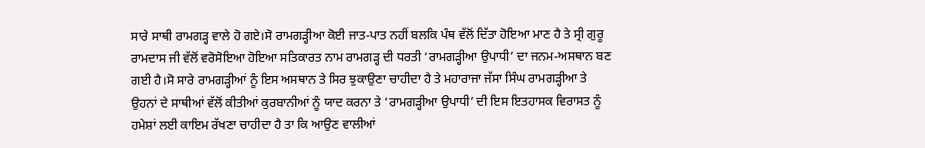ਸਾਰੇ ਸਾਥੀ ਰਾਮਗੜ੍ਹ ਵਾਲੇ ਹੋ ਗਏ।ਸੋ ਰਾਮਗੜ੍ਹੀਆ ਕੋਈ ਜਾਤ-ਪਾਤ ਨਹੀਂ ਬਲਕਿ ਪੰਥ ਵੱਲੋਂ ਦਿੱਤਾ ਹੋਇਆ ਮਾਣ ਹੈ ਤੇ ਸ੍ਰੀ ਗੁਰੂ ਰਾਮਦਾਸ ਜੀ ਵੱਲੋਂ ਵਰੋਸੋਇਆ ਹੋਇਆ ਸਤਿਕਾਰਤ ਨਾਮ ਰਾਮਗੜ੍ਹ ਦੀ ਧਰਤੀ ‘ਰਾਮਗੜ੍ਹੀਆ ਉਪਾਧੀ’ ਦਾ ਜਨਮ-ਅਸਥਾਨ ਬਣ ਗਈ ਹੈ।ਸੋ ਸਾਰੇ ਰਾਮਗੜ੍ਹੀਆਂ ਨੂੰ ਇਸ ਅਸਥਾਨ ਤੇ ਸਿਰ ਝੁਕਾਉਣਾ ਚਾਹੀਦਾ ਹੈ ਤੇ ਮਹਾਰਾਜਾ ਜੱਸਾ ਸਿੰਘ ਰਾਮਗੜ੍ਹੀਆ ਤੇ ਉਹਨਾਂ ਦੇ ਸਾਥੀਆਂ ਵੱਲੋਂ ਕੀਤੀਆਂ ਕੁਰਬਾਨੀਆਂ ਨੂੰ ਯਾਦ ਕਰਨਾ ਤੇ ‘ਰਾਮਗੜ੍ਹੀਆ ਉਪਾਧੀ’ ਦੀ ਇਸ ਇਤਹਾਸਕ ਵਿਰਾਸਤ ਨੂੰ ਹਮੇਸ਼ਾਂ ਲਈ ਕਾਇਮ ਰੱਖਣਾ ਚਾਹੀਦਾ ਹੈ ਤਾ ਕਿ ਆਉਣ ਵਾਲੀਆਂ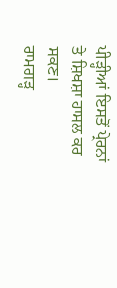ਪੀੜ੍ਹੀਆਂ ਇਸਤੋਂ ਪ੍ਰੇਰਨਾਂ ਤੇ ਸ਼ਿਖਸ਼ਾ ਹਾਸਲ ਕਰ ਸਕਣ।
ਰਾਮਗੜ੍ਹ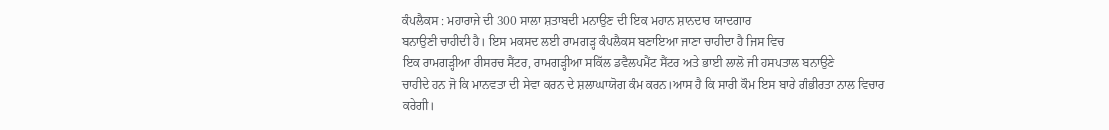ਕੰਪਲੈਕਸ : ਮਹਾਰਾਜੇ ਦੀ 300 ਸਾਲਾ ਸ਼ਤਾਬਦੀ ਮਨਾਉਣ ਦੀ ਇਕ ਮਹਾਨ ਸ਼ਾਨਦਾਰ ਯਾਦਗਾਰ
ਬਨਾਉਣੀ ਚਾਹੀਦੀ ਹੈ। ਇਸ ਮਕਸਦ ਲਈ ਰਾਮਗੜ੍ਹ ਕੰਪਲੈਕਸ ਬਣਾਇਆ ਜਾਣਾ ਚਾਹੀਦਾ ਹੈ ਜਿਸ ਵਿਚ
ਇਕ ਰਾਮਗੜ੍ਹੀਆ ਰੀਸਰਚ ਸੈਂਟਰ, ਰਾਮਗੜ੍ਹੀਆ ਸਕਿੱਲ ਡਵੈਲਪਮੈਂਟ ਸੈਂਟਰ ਅਤੇ ਭਾਈ ਲਾਲੋ ਜੀ ਹਸਪਤਾਲ ਬਨਾਉਣੇ
ਚਾਹੀਦੇ ਹਨ ਜੋ ਕਿ ਮਾਨਵਤਾ ਦੀ ਸੇਵਾ ਕਰਨ ਦੇ ਸ਼ਲਾਘਾਯੋਗ ਕੰਮ ਕਰਨ।ਆਸ ਹੈ ਕਿ ਸਾਰੀ ਕੌਮ ਇਸ ਬਾਰੇ ਗੰਭੀਰਤਾ ਨਾਲ ਵਿਚਾਰ ਕਰੇਗੀ।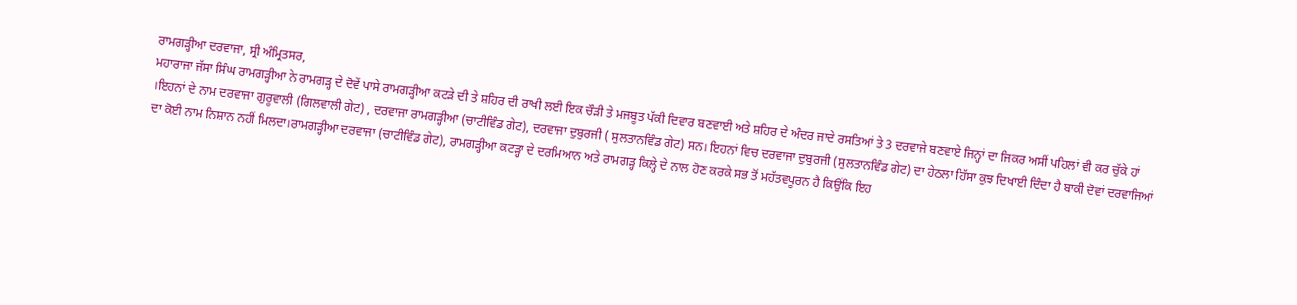ਰਾਮਗੜ੍ਹੀਆ ਦਰਵਾਜਾ, ਸ੍ਰੀ ਅੰਮ੍ਰਿਤਸਰ,
ਮਹਾਰਾਜਾ ਜੱਸਾ ਸਿੰਘ ਰਾਮਗੜ੍ਹੀਆ ਨੇ ਰਾਮਗੜ੍ਹ ਦੇ ਦੋਵੇਂ ਪਾਸੇ ਰਾਮਗੜ੍ਹੀਆ ਕਟੜੇ ਦੀ ਤੇ ਸ਼ਹਿਰ ਦੀ ਰਾਖੀ ਲਈ ਇਕ ਚੌੜੀ ਤੇ ਮਜਬੂਤ ਪੱਕੀ ਦਿਵਾਰ ਬਣਵਾਈ ਅਤੇ ਸ਼ਹਿਰ ਦੇ ਅੰਦਰ ਜਾਦੇ ਰਸਤਿਆਂ ਤੇ 3 ਦਰਵਾਜੇ ਬਣਵਾਏ ਜਿਨ੍ਹਾਂ ਦਾ ਜਿਕਰ ਅਸੀਂ ਪਹਿਲਾਂ ਵੀ ਕਰ ਚੁੱਕੇ ਹਾਂ ।ਇਹਨਾਂ ਦੇ ਨਾਮ ਦਰਵਾਜਾ ਗੁਰੂਵਾਲੀ (ਗਿਲਵਾਲੀ ਗੇਟ) , ਦਰਵਾਜਾ ਰਾਮਗੜ੍ਹੀਆ (ਚਾਟੀਵਿੰਡ ਗੇਟ), ਦਰਵਾਜਾ ਦੁਬੁਰਜੀ ( ਸੁਲਤਾਨਵਿੰਡ ਗੇਟ) ਸਨ। ਇਹਨਾਂ ਵਿਚ ਦਰਵਾਜਾ ਦੁਬੁਰਜੀ (ਸੁਲਤਾਨਵਿੰਡ ਗੇਟ) ਦਾ ਹੇਠਲਾ ਹਿੱਸਾ ਕੁਝ ਦਿਖਾਈ ਦਿੰਦਾ ਹੈ ਬਾਕੀ ਦੋਵਾਂ ਦਰਵਾਜਿਆਂ ਦਾ ਕੋਈ ਨਾਮ ਨਿਸ਼ਾਨ ਨਹੀਂ ਮਿਲਦਾ।ਰਾਮਗੜ੍ਹੀਆ ਦਰਵਾਜਾ (ਚਾਟੀਵਿੰਡ ਗੇਟ), ਰਾਮਗੜ੍ਹੀਆ ਕਟੜ੍ਹਾ ਦੇ ਦਰਮਿਆਨ ਅਤੇ ਰਾਮਗੜ੍ਹ ਕਿਲ੍ਹੇ ਦੇ ਨਾਲ ਹੋਣ ਕਰਕੇ ਸਭ ਤੋਂ ਮਹੱਤਵਪੂਰਨ ਹੈ ਕਿਉਂਕਿ ਇਹ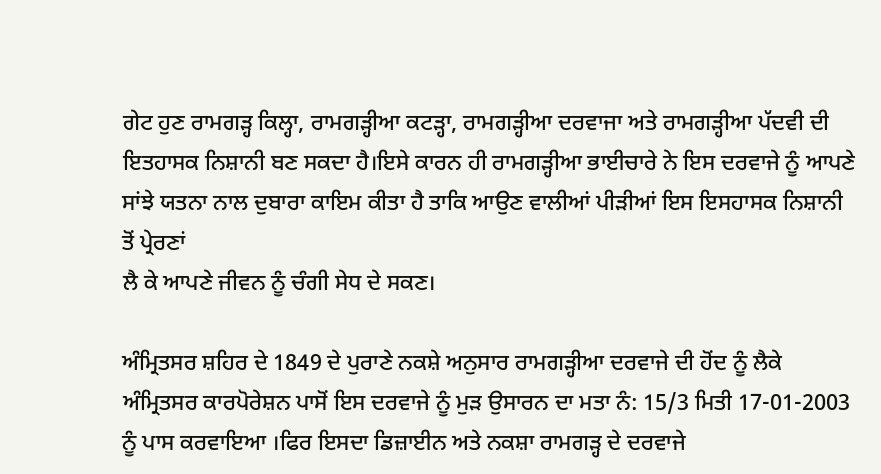ਗੇਟ ਹੁਣ ਰਾਮਗੜ੍ਹ ਕਿਲ੍ਹਾ, ਰਾਮਗੜ੍ਹੀਆ ਕਟੜ੍ਹਾ, ਰਾਮਗੜ੍ਹੀਆ ਦਰਵਾਜਾ ਅਤੇ ਰਾਮਗੜ੍ਹੀਆ ਪੱਦਵੀ ਦੀ ਇਤਹਾਸਕ ਨਿਸ਼ਾਨੀ ਬਣ ਸਕਦਾ ਹੈ।ਇਸੇ ਕਾਰਨ ਹੀ ਰਾਮਗੜ੍ਹੀਆ ਭਾਈਚਾਰੇ ਨੇ ਇਸ ਦਰਵਾਜੇ ਨੂੰ ਆਪਣੇ
ਸਾਂਝੇ ਯਤਨਾ ਨਾਲ ਦੁਬਾਰਾ ਕਾਇਮ ਕੀਤਾ ਹੈ ਤਾਕਿ ਆਉਣ ਵਾਲੀਆਂ ਪੀੜੀਆਂ ਇਸ ਇਸਹਾਸਕ ਨਿਸ਼ਾਨੀ ਤੋਂ ਪ੍ਰੇਰਣਾਂ
ਲੈ ਕੇ ਆਪਣੇ ਜੀਵਨ ਨੂੰ ਚੰਗੀ ਸੇਧ ਦੇ ਸਕਣ।

ਅੰਮ੍ਰਿਤਸਰ ਸ਼ਹਿਰ ਦੇ 1849 ਦੇ ਪੁਰਾਣੇ ਨਕਸ਼ੇ ਅਨੁਸਾਰ ਰਾਮਗੜ੍ਹੀਆ ਦਰਵਾਜੇ ਦੀ ਹੋਂਦ ਨੂੰ ਲੈਕੇ ਅੰਮ੍ਰਿਤਸਰ ਕਾਰਪੋਰੇਸ਼ਨ ਪਾਸੋਂ ਇਸ ਦਰਵਾਜੇ ਨੂੰ ਮੁੜ ਉਸਾਰਨ ਦਾ ਮਤਾ ਨੰ: 15/3 ਮਿਤੀ 17-01-2003 ਨੂੰ ਪਾਸ ਕਰਵਾਇਆ ।ਫਿਰ ਇਸਦਾ ਡਿਜ਼ਾਈਨ ਅਤੇ ਨਕਸ਼ਾ ਰਾਮਗੜ੍ਹ ਦੇ ਦਰਵਾਜੇ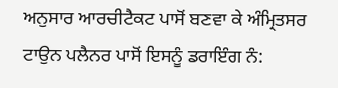ਅਨੁਸਾਰ ਆਰਚੀਟੈਕਟ ਪਾਸੋਂ ਬਣਵਾ ਕੇ ਅੰਮ੍ਰਿਤਸਰ ਟਾਉਨ ਪਲੈਨਰ ਪਾਸੋਂ ਇਸਨੂੰ ਡਰਾਇੰਗ ਨੰ: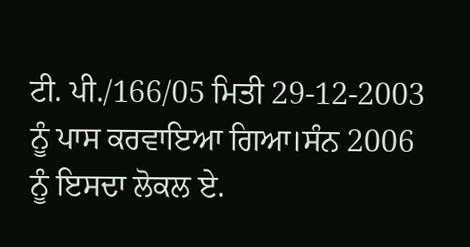ਟੀ. ਪੀ./166/05 ਮਿਤੀ 29-12-2003 ਨੂੰ ਪਾਸ ਕਰਵਾਇਆ ਗਿਆ।ਸੰਨ 2006 ਨੂੰ ਇਸਦਾ ਲੋਕਲ ਏ.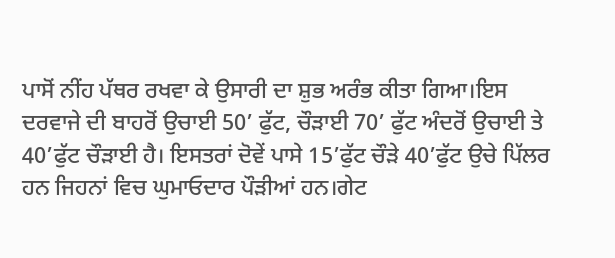ਪਾਸੋਂ ਨੀਂਹ ਪੱਥਰ ਰਖਵਾ ਕੇ ਉਸਾਰੀ ਦਾ ਸ਼ੁਭ ਅਰੰਭ ਕੀਤਾ ਗਿਆ।ਇਸ ਦਰਵਾਜੇ ਦੀ ਬਾਹਰੋਂ ਉਚਾਈ 50’ ਫੁੱਟ, ਚੌੜਾਈ 70’ ਫੁੱਟ ਅੰਦਰੋਂ ਉਚਾਈ ਤੇ 40’ਫੁੱਟ ਚੌੜਾਈ ਹੈ। ਇਸਤਰਾਂ ਦੋਵੇਂ ਪਾਸੇ 15’ਫੁੱਟ ਚੌੜੇ 40’ਫੁੱਟ ਉਚੇ ਪਿੱਲਰ ਹਨ ਜਿਹਨਾਂ ਵਿਚ ਘੁਮਾਓਦਾਰ ਪੌੜੀਆਂ ਹਨ।ਗੇਟ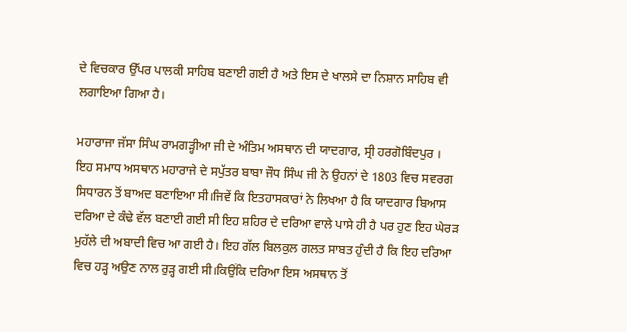ਦੇ ਵਿਚਕਾਰ ਉੱਪਰ ਪਾਲਕੀ ਸਾਹਿਬ ਬਣਾਈ ਗਈ ਹੈ ਅਤੇ ਇਸ ਦੇ ਖਾਲਸੇ ਦਾ ਨਿਸ਼ਾਨ ਸਾਹਿਬ ਵੀ ਲਗਾਇਆ ਗਿਆ ਹੈ।

ਮਹਾਰਾਜਾ ਜੱਸਾ ਸਿੰਘ ਰਾਮਗੜ੍ਹੀਆ ਜੀ ਦੇ ਅੰਤਿਮ ਅਸਥਾਨ ਦੀ ਯਾਦਗਾਰ, ਸ੍ਰੀ ਹਰਗੋਬਿੰਦਪੁਰ ।
ਇਹ ਸਮਾਧ ਅਸਥਾਨ ਮਹਾਰਾਜੇ ਦੇ ਸਪੁੱਤਰ ਬਾਬਾ ਜੌਧ ਸਿੰਘ ਜੀ ਨੇ ਉਹਨਾਂ ਦੇ 1803 ਵਿਚ ਸਵਰਗ ਸਿਧਾਰਨ ਤੋਂ ਬਾਅਦ ਬਣਾਇਆ ਸੀ।ਜਿਵੇਂ ਕਿ ਇਤਹਾਸਕਾਰਾਂ ਨੇ ਲਿਖਆ ਹੈ ਕਿ ਯਾਦਗਾਰ ਬਿਆਸ ਦਰਿਆ ਦੇ ਕੰਢੇ ਵੱਲ ਬਣਾਈ ਗਈ ਸੀ ਇਹ ਸ਼ਹਿਰ ਦੇ ਦਰਿਆ ਵਾਲੇ ਪਾਸੇ ਹੀ ਹੈ ਪਰ ਹੁਣ ਇਹ ਘੇਰੜ ਮੁਹੱਲੇ ਦੀ ਅਬਾਦੀ ਵਿਚ ਆ ਗਈ ਹੈ। ਇਹ ਗੱਲ ਬਿਲਕੁਲ ਗਲਤ ਸਾਬਤ ਹੁੰਦੀ ਹੈ ਕਿ ਇਹ ਦਰਿਆ ਵਿਚ ਹੜ੍ਹ ਅਉਣ ਨਾਲ ਰੁੜ੍ਹ ਗਈ ਸੀ।ਕਿਉਂਕਿ ਦਰਿਆ ਇਸ ਅਸਥਾਨ ਤੋਂ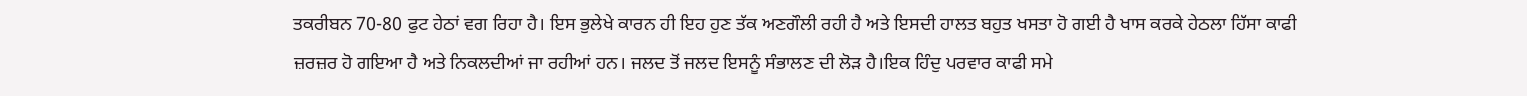ਤਕਰੀਬਨ 70-80 ਫੁਟ ਹੇਠਾਂ ਵਗ ਰਿਹਾ ਹੈ। ਇਸ ਭੁਲੇਖੇ ਕਾਰਨ ਹੀ ਇਹ ਹੁਣ ਤੱਕ ਅਣਗੌਲੀ ਰਹੀ ਹੈ ਅਤੇ ਇਸਦੀ ਹਾਲਤ ਬਹੁਤ ਖਸਤਾ ਹੋ ਗਈ ਹੈ ਖਾਸ ਕਰਕੇ ਹੇਠਲਾ ਹਿੱਸਾ ਕਾਫੀ ਜ਼ਰਜ਼ਰ ਹੋ ਗਇਆ ਹੈ ਅਤੇ ਨਿਕਲਦੀਆਂ ਜਾ ਰਹੀਆਂ ਹਨ। ਜਲਦ ਤੋਂ ਜਲਦ ਇਸਨੂੰ ਸੰਭਾਲਣ ਦੀ ਲੋੜ ਹੈ।ਇਕ ਹਿੰਦੁ ਪਰਵਾਰ ਕਾਫੀ ਸਮੇ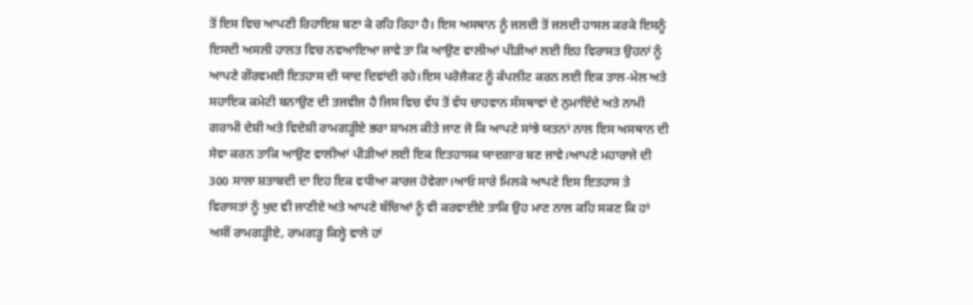ਤੋਂ ਇਸ ਵਿਚ ਆਪਣੀ ਰਿਹਾਇਸ਼ ਬਣਾ ਕੇ ਰਹਿ ਰਿਹਾ ਹੈ। ਇਸ ਅਸਥਾਨ ਨੂੰ ਜਲਦੀ ਤੋਂ ਜਲਦੀ ਹਾਸਲ ਕਰਕੇ ਇਸਨੂੰ ਇਸਦੀ ਅਸਲੀ ਹਾਲਤ ਵਿਚ ਨਵਆਇਆ ਜਾਵੇ ਤਾ ਕਿ ਆਉਣ ਵਾਲੀਆਂ ਪੀੜੀਆਂ ਲਈ ਇਹ ਵਿਰਾਸਤ ਉਹਨਾਂ ਨੂੰ ਆਪਣੇ ਗੌਰਵਮਈ ਇਤਹਾਸ ਦੀ ਯਾਦ ਦਿਵਾਂਦੀ ਰਹੇ।ਇਸ ਪਰੋਜੈਕਟ ਨੂੰ ਕੰਪਲੀਟ ਕਰਨ ਲਈ ਇਕ ਤਾਲ-ਮੇਲ ਅਤੇ ਸਹਾਇਕ ਕਮੇਟੀ ਬਨਾਉਣ ਦੀ ਤਜਵੀਜ ਹੈ ਜਿਸ ਵਿਚ ਵੱਧ ਤੋਂ ਵੱਧ ਚਾਹਵਾਨ ਸੰਸਥਾਵਾਂ ਦੇ ਨੁਮਾਇੰਦੇ ਅਤੇ ਨਾਮੀ ਗਰਾਮੀ ਦੇਸ਼ੀ ਅਤੇ ਵਿਦੇਸ਼ੀ ਰਾਮਗੜ੍ਹੀਏ ਭਰਾ ਸ਼ਾਮਲ ਕੀਤੇ ਜਾਣ ਜੋ ਕਿ ਆਪਣੇ ਸਾਂਝੇ ਯਤਨਾਂ ਨਾਲ ਇਸ ਅਸਥਾਨ ਦੀ ਸੇਵਾ ਕਰਨ ਤਾਕਿ ਆਉਣ ਵਾਲੀਆਂ ਪੀੜੀਆਂ ਲਈ ਇਕ ਇਤਹਾਸਕ ਯਾਦਗਾਰ ਬਣ ਜਾਵੇ।ਆਪਣੇ ਮਹਾਰਾਜੇ ਦੀ 300 ਸਾਲਾ ਸ਼ਤਾਬਦੀ ਦਾ ਇਹ ਇਕ ਵਧੀਆ ਕਾਰਜ ਹੋਵੇਗਾ।ਆਓ ਸਾਰੇ ਮਿਲਕੇ ਆਪਣੇ ਇਸ ਇਤਹਾਸ ਤੇ ਵਿਰਾਸਤਾਂ ਨੂੰ ਖੁਦ ਵੀ ਜਾਣੀਏ ਅਤੇ ਆਪਣੇ ਬੱਚਿਆਂ ਨੂੰ ਵੀ ਕਰਵਾਈਏ ਤਾਕਿ ਉਹ ਮਾਣ ਨਾਲ ਕਹਿ ਸਕਣ ਕਿ ਹਾਂ ਅਸੀਂ ਰਾਮਗੜ੍ਹੀਏ, ਰਾਮਗੜ੍ਹ ਕਿਲ੍ਹੇ ਵਾਲੇ ਹਾਂ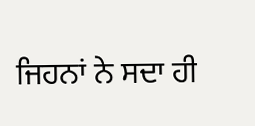ਜਿਹਨਾਂ ਨੇ ਸਦਾ ਹੀ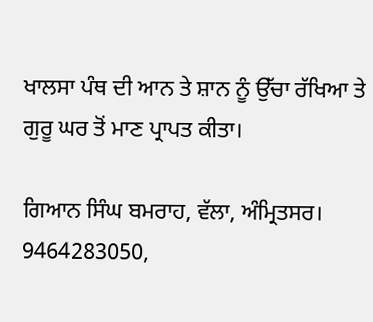ਖਾਲਸਾ ਪੰਥ ਦੀ ਆਨ ਤੇ ਸ਼ਾਨ ਨੂੰ ਉੱਚਾ ਰੱਖਿਆ ਤੇ ਗੁਰੂ ਘਰ ਤੋਂ ਮਾਣ ਪ੍ਰਾਪਤ ਕੀਤਾ।

ਗਿਆਨ ਸਿੰਘ ਬਮਰਾਹ, ਵੱਲਾ, ਅੰਮ੍ਰਿਤਸਰ।
9464283050,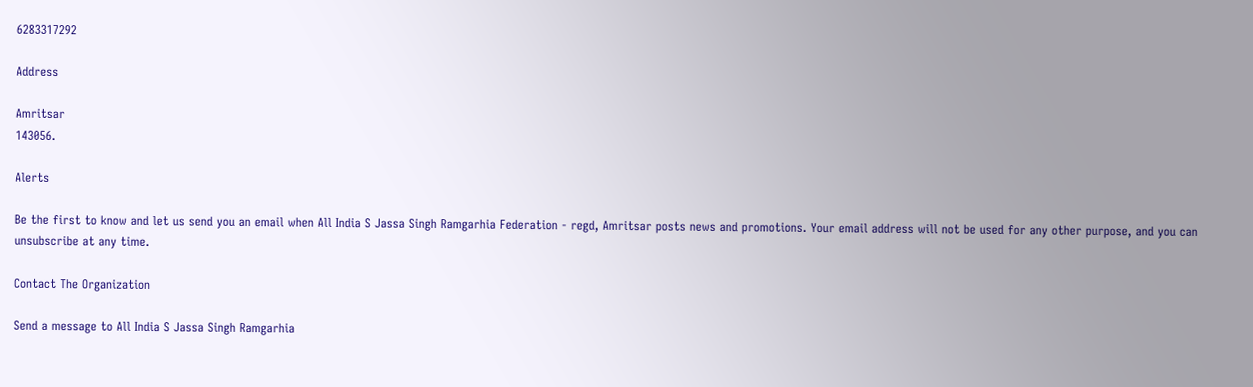6283317292

Address

Amritsar
143056.

Alerts

Be the first to know and let us send you an email when All India S Jassa Singh Ramgarhia Federation - regd, Amritsar posts news and promotions. Your email address will not be used for any other purpose, and you can unsubscribe at any time.

Contact The Organization

Send a message to All India S Jassa Singh Ramgarhia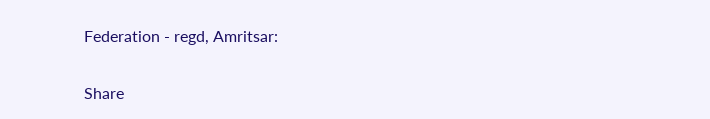Federation - regd, Amritsar:

Share